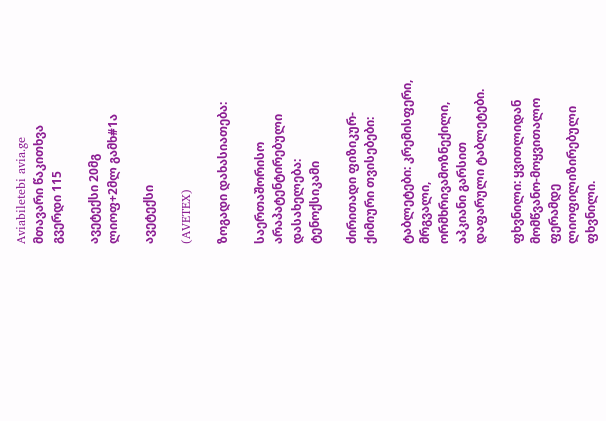Aviabiletebi avia.ge
მთავარი წაკითხვა გვერდი 115

ავეტექსი 20მგ ლიოფ+2მლ გამხ#1ა

ავეტექსი

(AVETEX)

ზოგადი დახასიათება:

საერთაშორისო არაპატენტირებული დასახელება: ტენოქსიკამი

ძირითადი ფიზიკურ-ქიმიური თვისებები:

ტაბლეტები: კრემისფერი, მრგვალი, ორმხრივამოზნექილი, აპკიანი გარსით დაფარული ტაბლეტები.

ფხვნილი: ყვითლიდან მომწვანო-მოყვითალო ფერამდე ლიოფილიზირებული ფხვნილი.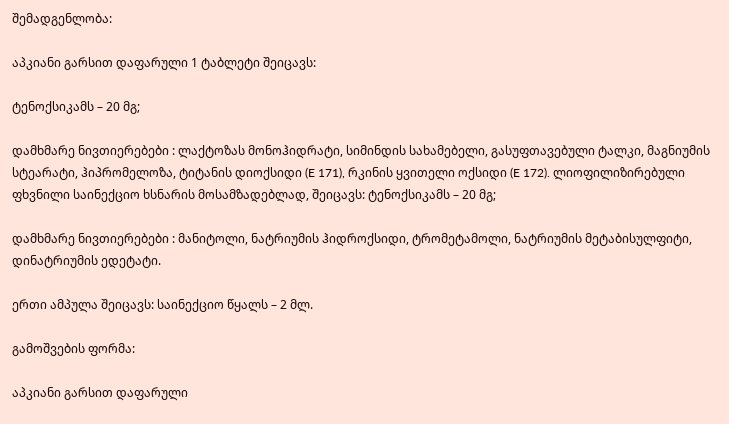შემადგენლობა:

აპკიანი გარსით დაფარული 1 ტაბლეტი შეიცავს:

ტენოქსიკამს – 20 მგ;

დამხმარე ნივთიერებები : ლაქტოზას მონოჰიდრატი, სიმინდის სახამებელი, გასუფთავებული ტალკი, მაგნიუმის სტეარატი, ჰიპრომელოზა, ტიტანის დიოქსიდი (E 171), რკინის ყვითელი ოქსიდი (E 172). ლიოფილიზირებული ფხვნილი საინექციო ხსნარის მოსამზადებლად, შეიცავს: ტენოქსიკამს – 20 მგ;

დამხმარე ნივთიერებები : მანიტოლი, ნატრიუმის ჰიდროქსიდი, ტრომეტამოლი, ნატრიუმის მეტაბისულფიტი, დინატრიუმის ედეტატი.

ერთი ამპულა შეიცავს: საინექციო წყალს – 2 მლ.

გამოშვების ფორმა:

აპკიანი გარსით დაფარული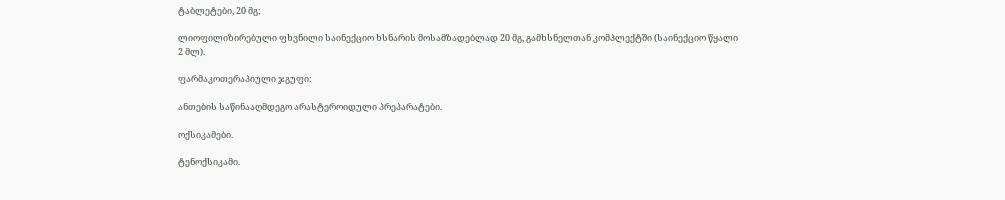ტაბლეტები, 20 მგ;

ლიოფილიზირებული ფხვნილი საინექციო ხსნარის მოსამზადებლად 20 მგ, გამხსნელთან კომპლექტში (საინექციო წყალი 2 მლ).

ფარმაკოთერაპიული ჯგუფი:

ანთების საწინააღმდეგო არასტეროიდული პრეპარატები.

ოქსიკამები.

ტენოქსიკამი.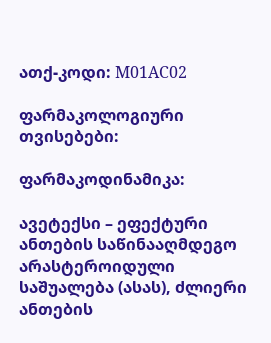ათქ-კოდი: М01АС02

ფარმაკოლოგიური თვისებები:

ფარმაკოდინამიკა:

ავეტექსი – ეფექტური ანთების საწინააღმდეგო არასტეროიდული საშუალება (ასას), ძლიერი ანთების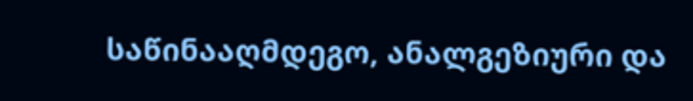საწინააღმდეგო, ანალგეზიური და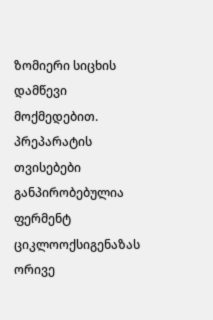ზომიერი სიცხის დამწევი მოქმედებით. პრეპარატის თვისებები განპირობებულია ფერმენტ ციკლოოქსიგენაზას ორივე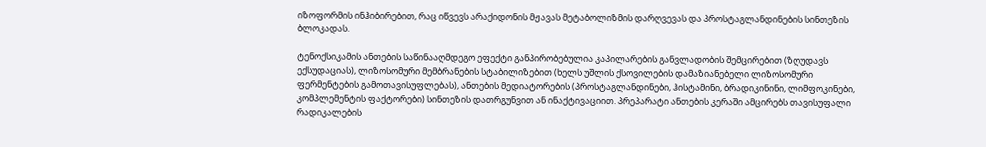იზოფორმის ინჰიბირებით, რაც იწვევს არაქიდონის მჟავას მეტაბოლიზმის დარღვევას და პროსტაგლანდინების სინთეზის ბლოკადას.

ტენოქსიკამის ანთების საწინააღმდეგო ეფექტი განპირობებულია კაპილარების განვლადობის შემცირებით (ზღუდავს ექსუდაციას), ლიზოსომური მემბრანების სტაბილიზებით (ხელს უშლის ქსოვილების დამაზიანებელი ლიზოსომური ფერმენტების გამოთავისუფლებას), ანთების მედიატორების (პროსტაგლანდინები, ჰისტამინი, ბრადიკინინი, ლიმფოკინები, კომპლემენტის ფაქტორები) სინთეზის დათრგუნვით ან ინაქტივაციით. პრეპარატი ანთების კერაში ამცირებს თავისუფალი რადიკალების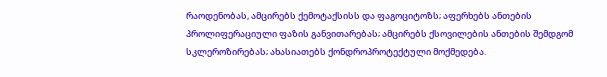რაოდენობას, ამცირებს ქემოტაქსისს და ფაგოციტოზს; აფერხებს ანთების პროლიფერაციული ფაზის განვითარებას; ამცირებს ქსოვილების ანთების შემდგომ სკლეროზირებას; ახასიათებს ქონდროპროტექტული მოქმედება.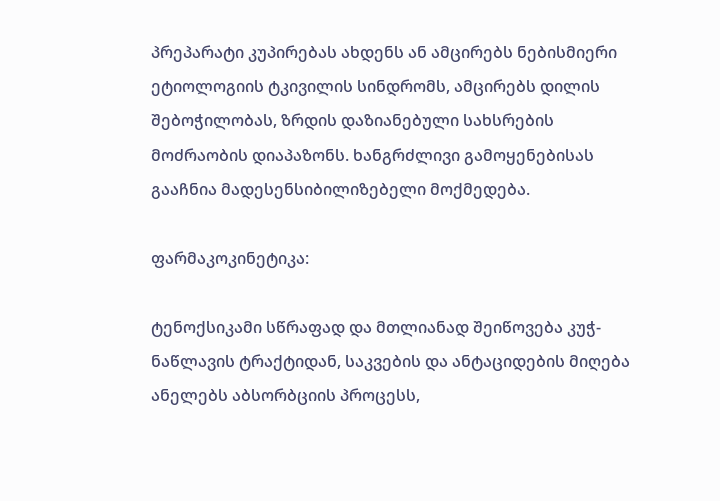პრეპარატი კუპირებას ახდენს ან ამცირებს ნებისმიერი ეტიოლოგიის ტკივილის სინდრომს, ამცირებს დილის შებოჭილობას, ზრდის დაზიანებული სახსრების მოძრაობის დიაპაზონს. ხანგრძლივი გამოყენებისას გააჩნია მადესენსიბილიზებელი მოქმედება.

ფარმაკოკინეტიკა:

ტენოქსიკამი სწრაფად და მთლიანად შეიწოვება კუჭ-ნაწლავის ტრაქტიდან, საკვების და ანტაციდების მიღება ანელებს აბსორბციის პროცესს,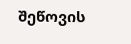შეწოვის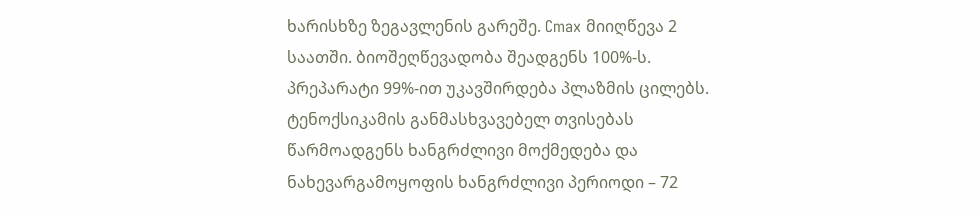ხარისხზე ზეგავლენის გარეშე. Cmax მიიღწევა 2 საათში. ბიოშეღწევადობა შეადგენს 100%-ს. პრეპარატი 99%-ით უკავშირდება პლაზმის ცილებს. ტენოქსიკამის განმასხვავებელ თვისებას წარმოადგენს ხანგრძლივი მოქმედება და ნახევარგამოყოფის ხანგრძლივი პერიოდი – 72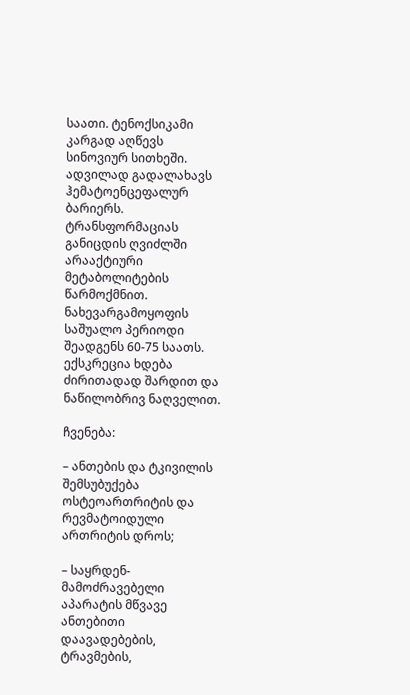საათი. ტენოქსიკამი კარგად აღწევს სინოვიურ სითხეში. ადვილად გადალახავს ჰემატოენცეფალურ ბარიერს. ტრანსფორმაციას განიცდის ღვიძლში არააქტიური მეტაბოლიტების წარმოქმნით. ნახევარგამოყოფის საშუალო პერიოდი შეადგენს 60-75 საათს. ექსკრეცია ხდება ძირითადად შარდით და ნაწილობრივ ნაღველით.

ჩვენება:

– ანთების და ტკივილის შემსუბუქება ოსტეოართრიტის და რევმატოიდული ართრიტის დროს;

– საყრდენ-მამოძრავებელი აპარატის მწვავე ანთებითი დაავადებების, ტრავმების,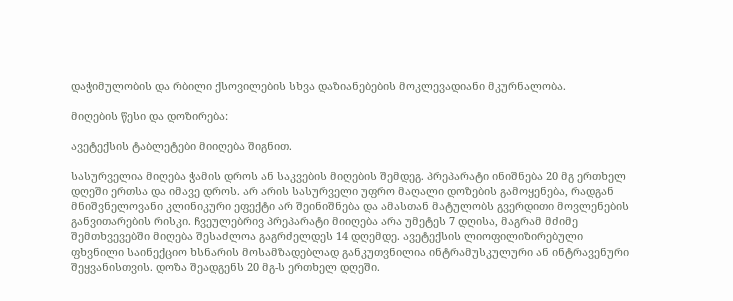დაჭიმულობის და რბილი ქსოვილების სხვა დაზიანებების მოკლევადიანი მკურნალობა.

მიღების წესი და დოზირება:

ავეტექსის ტაბლეტები მიიღება შიგნით.

სასურველია მიღება ჭამის დროს ან საკვების მიღების შემდეგ. პრეპარატი ინიშნება 20 მგ ერთხელ დღეში ერთსა და იმავე დროს. არ არის სასურველი უფრო მაღალი დოზების გამოყენება, რადგან მნიშვნელოვანი კლინიკური ეფექტი არ შეინიშნება და ამასთან მატულობს გვერდითი მოვლენების განვითარების რისკი. ჩვეულებრივ პრეპარატი მიიღება არა უმეტეს 7 დღისა, მაგრამ მძიმე შემთხვევებში მიღება შესაძლოა გაგრძელდეს 14 დღემდე. ავეტექსის ლიოფილიზირებული ფხვნილი საინექციო ხსნარის მოსამზადებლად განკუთვნილია ინტრამუსკულური ან ინტრავენური შეყვანისთვის. დოზა შეადგენს 20 მგ-ს ერთხელ დღეში.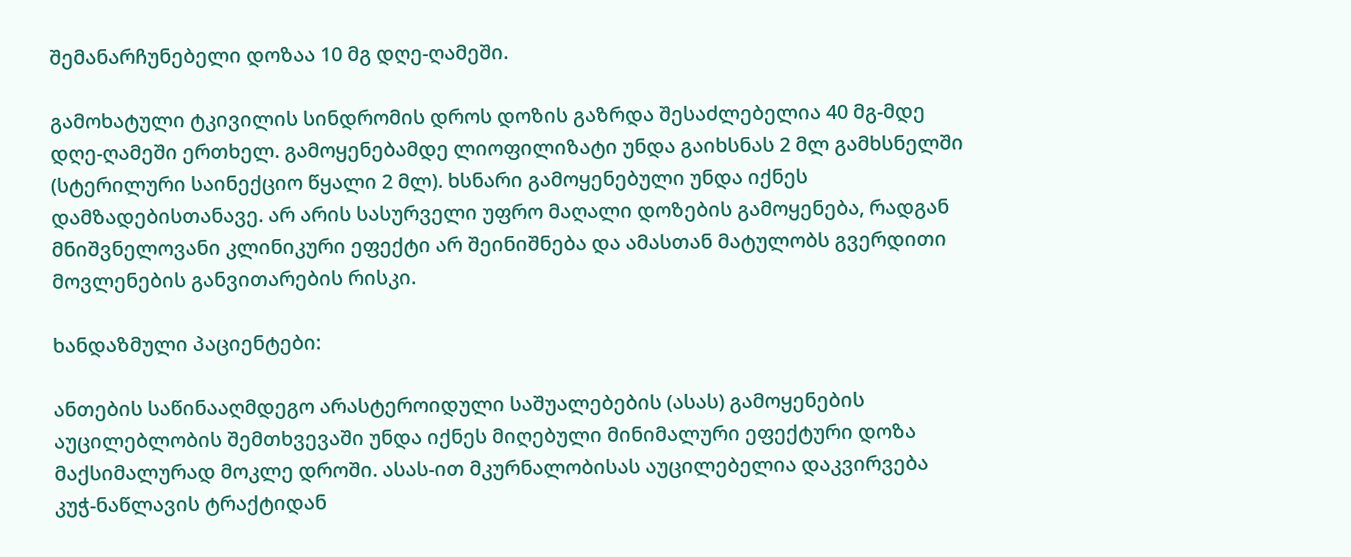შემანარჩუნებელი დოზაა 10 მგ დღე-ღამეში.

გამოხატული ტკივილის სინდრომის დროს დოზის გაზრდა შესაძლებელია 40 მგ-მდე დღე-ღამეში ერთხელ. გამოყენებამდე ლიოფილიზატი უნდა გაიხსნას 2 მლ გამხსნელში (სტერილური საინექციო წყალი 2 მლ). ხსნარი გამოყენებული უნდა იქნეს დამზადებისთანავე. არ არის სასურველი უფრო მაღალი დოზების გამოყენება, რადგან მნიშვნელოვანი კლინიკური ეფექტი არ შეინიშნება და ამასთან მატულობს გვერდითი მოვლენების განვითარების რისკი.

ხანდაზმული პაციენტები:

ანთების საწინააღმდეგო არასტეროიდული საშუალებების (ასას) გამოყენების აუცილებლობის შემთხვევაში უნდა იქნეს მიღებული მინიმალური ეფექტური დოზა მაქსიმალურად მოკლე დროში. ასას-ით მკურნალობისას აუცილებელია დაკვირვება კუჭ-ნაწლავის ტრაქტიდან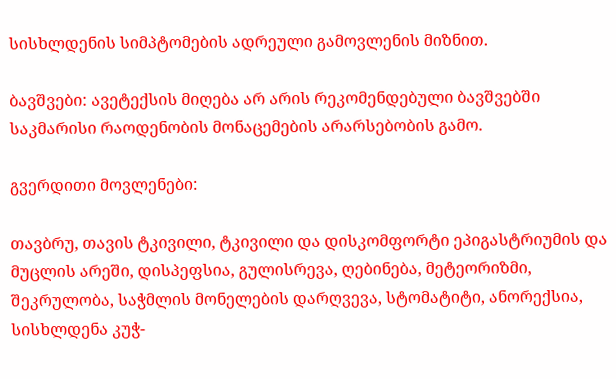სისხლდენის სიმპტომების ადრეული გამოვლენის მიზნით.

ბავშვები: ავეტექსის მიღება არ არის რეკომენდებული ბავშვებში საკმარისი რაოდენობის მონაცემების არარსებობის გამო.

გვერდითი მოვლენები:

თავბრუ, თავის ტკივილი, ტკივილი და დისკომფორტი ეპიგასტრიუმის და მუცლის არეში, დისპეფსია, გულისრევა, ღებინება, მეტეორიზმი, შეკრულობა, საჭმლის მონელების დარღვევა, სტომატიტი, ანორექსია, სისხლდენა კუჭ-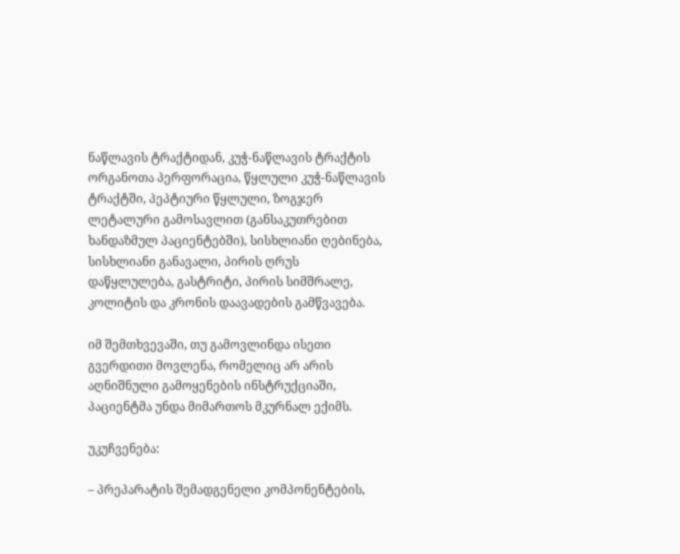ნაწლავის ტრაქტიდან, კუჭ-ნაწლავის ტრაქტის ორგანოთა პერფორაცია, წყლული კუჭ-ნაწლავის ტრაქტში, პეპტიური წყლული, ზოგჯერ ლეტალური გამოსავლით (განსაკუთრებით ხანდაზმულ პაციენტებში), სისხლიანი ღებინება, სისხლიანი განავალი, პირის ღრუს დაწყლულება, გასტრიტი, პირის სიმშრალე, კოლიტის და კრონის დაავადების გამწვავება.

იმ შემთხვევაში, თუ გამოვლინდა ისეთი გვერდითი მოვლენა, რომელიც არ არის აღნიშნული გამოყენების ინსტრუქციაში, პაციენტმა უნდა მიმართოს მკურნალ ექიმს.

უკუჩვენება:

– პრეპარატის შემადგენელი კომპონენტების,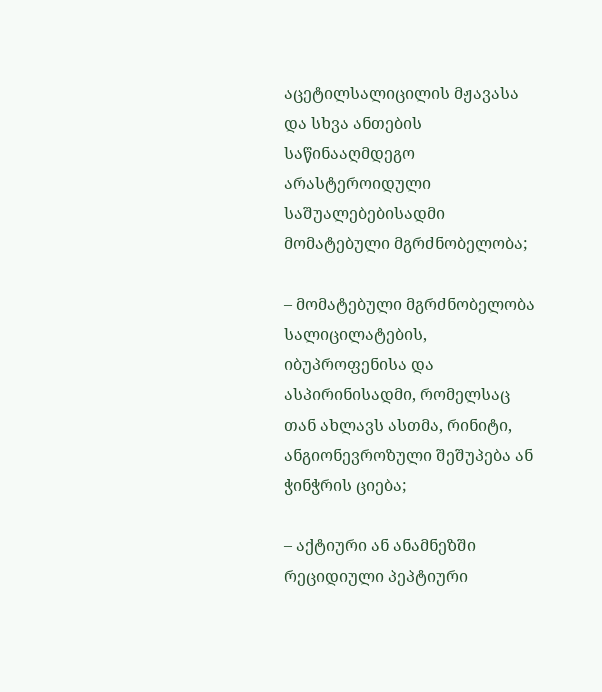აცეტილსალიცილის მჟავასა და სხვა ანთების საწინააღმდეგო არასტეროიდული საშუალებებისადმი მომატებული მგრძნობელობა;

– მომატებული მგრძნობელობა სალიცილატების, იბუპროფენისა და ასპირინისადმი, რომელსაც თან ახლავს ასთმა, რინიტი, ანგიონევროზული შეშუპება ან ჭინჭრის ციება;

– აქტიური ან ანამნეზში რეციდიული პეპტიური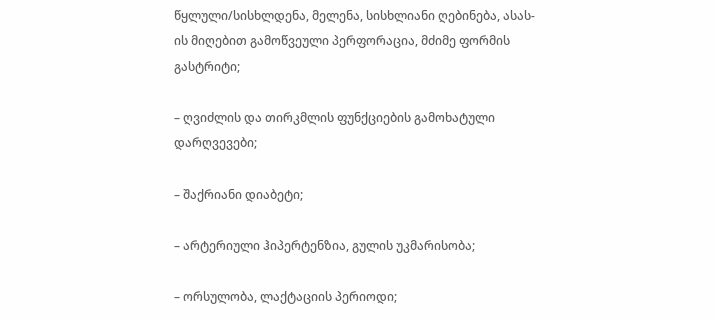წყლული/სისხლდენა, მელენა, სისხლიანი ღებინება, ასას-ის მიღებით გამოწვეული პერფორაცია, მძიმე ფორმის გასტრიტი;

– ღვიძლის და თირკმლის ფუნქციების გამოხატული დარღვევები;

– შაქრიანი დიაბეტი;

– არტერიული ჰიპერტენზია, გულის უკმარისობა;

– ორსულობა, ლაქტაციის პერიოდი;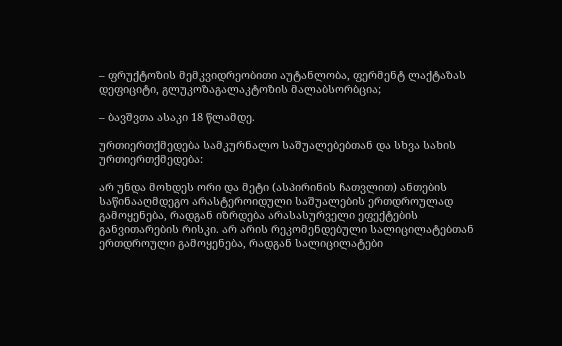– ფრუქტოზის მემკვიდრეობითი აუტანლობა, ფერმენტ ლაქტაზას დეფიციტი, გლუკოზაგალაკტოზის მალაბსორბცია;

– ბავშვთა ასაკი 18 წლამდე.

ურთიერთქმედება სამკურნალო საშუალებებთან და სხვა სახის ურთიერთქმედება:

არ უნდა მოხდეს ორი და მეტი (ასპირინის ჩათვლით) ანთების საწინააღმდეგო არასტეროიდული საშუალების ერთდროულად გამოყენება, რადგან იზრდება არასასურველი ეფექტების განვითარების რისკი. არ არის რეკომენდებული სალიცილატებთან ერთდროული გამოყენება, რადგან სალიცილატები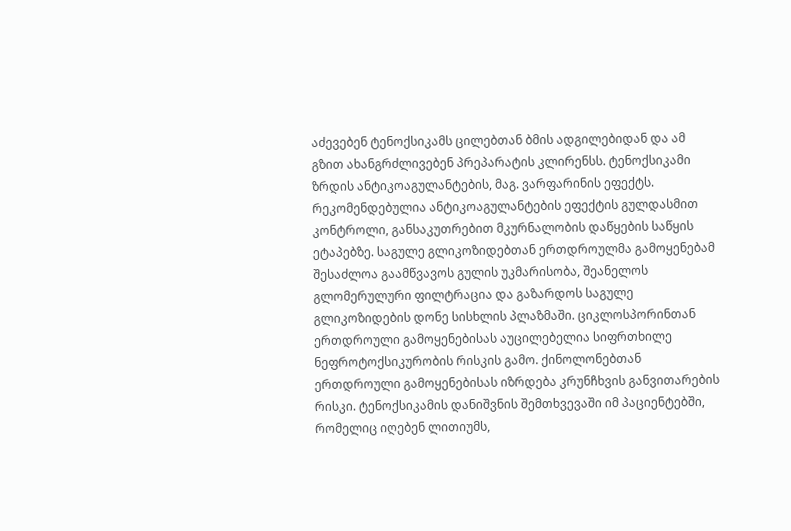აძევებენ ტენოქსიკამს ცილებთან ბმის ადგილებიდან და ამ გზით ახანგრძლივებენ პრეპარატის კლირენსს. ტენოქსიკამი ზრდის ანტიკოაგულანტების, მაგ. ვარფარინის ეფექტს. რეკომენდებულია ანტიკოაგულანტების ეფექტის გულდასმით კონტროლი, განსაკუთრებით მკურნალობის დაწყების საწყის ეტაპებზე. საგულე გლიკოზიდებთან ერთდროულმა გამოყენებამ შესაძლოა გაამწვავოს გულის უკმარისობა, შეანელოს გლომერულური ფილტრაცია და გაზარდოს საგულე გლიკოზიდების დონე სისხლის პლაზმაში. ციკლოსპორინთან ერთდროული გამოყენებისას აუცილებელია სიფრთხილე ნეფროტოქსიკურობის რისკის გამო. ქინოლონებთან ერთდროული გამოყენებისას იზრდება კრუნჩხვის განვითარების რისკი. ტენოქსიკამის დანიშვნის შემთხვევაში იმ პაციენტებში, რომელიც იღებენ ლითიუმს,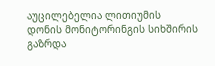აუცილებელია ლითიუმის დონის მონიტორინგის სიხშირის გაზრდა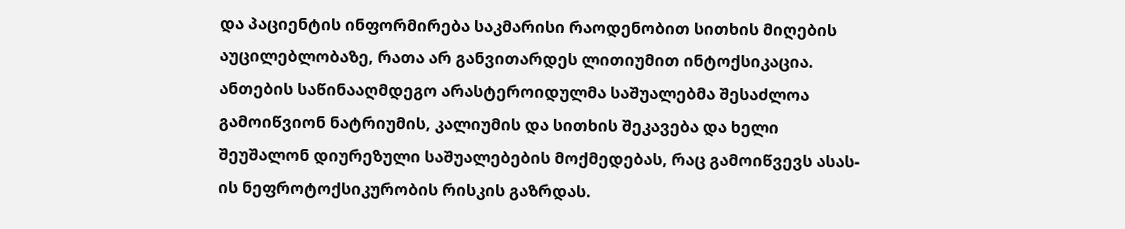და პაციენტის ინფორმირება საკმარისი რაოდენობით სითხის მიღების აუცილებლობაზე, რათა არ განვითარდეს ლითიუმით ინტოქსიკაცია. ანთების საწინააღმდეგო არასტეროიდულმა საშუალებმა შესაძლოა გამოიწვიონ ნატრიუმის, კალიუმის და სითხის შეკავება და ხელი შეუშალონ დიურეზული საშუალებების მოქმედებას, რაც გამოიწვევს ასას-ის ნეფროტოქსიკურობის რისკის გაზრდას.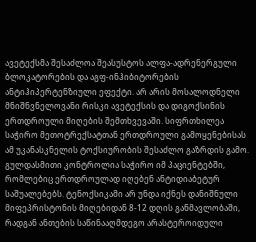ავეტექსმა შესაძლოა შეასუსტოს ალფა-ადრენერგული ბლოკატორების და აგფ-ინჰიბიტორების ანტიჰიპერტენზიული ეფექტი. არ არის მოსალოდნელი მნიშნვნელოვანი რისკი ავეტექსის და დიგოქსინის ერთდროული მიღების შემთხვევაში. სიფრთხილეა საჭირო მეთოტრექსატთან ერთდროული გამოყენებისას ამ უკანასკნელის ტოქსიურობის შესაძლო გაზრდის გამო. გულდასმითი კონტროლია საჭირო იმ პაციენტებში, რომლებიც ერთდროულად იღებენ ანტიდიაბეტურ საშუალებებს. ტენოქსიკამი არ უნდა იქნეს დანიშნული მიფეპრისტონის მიღებიდან 8-12 დღის განმავლობაში, რადგან ანთების საწინააღმდეგო არასტეროიდული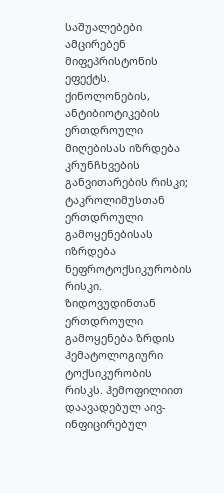საშუალებები ამცირებენ მიფეპრისტონის ეფექტს. ქინოლონების, ანტიბიოტიკების ერთდროული მიღებისას იზრდება კრუნჩხვების განვითარების რისკი; ტაკროლიმუსთან ერთდროული გამოყენებისას იზრდება ნეფროტოქსიკურობის რისკი. ზიდოვუდინთან ერთდროული გამოყენება ზრდის ჰემატოლოგიური ტოქსიკურობის რისკს. ჰემოფილიით დაავადებულ აივ-ინფიცირებულ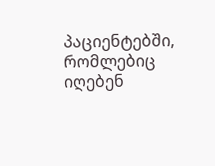პაციენტებში, რომლებიც იღებენ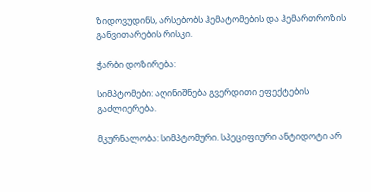ზიდოვუდინს, არსებობს ჰემატომების და ჰემართროზის განვითარების რისკი.

ჭარბი დოზირება:

სიმპტომები: აღინიშნება გვერდითი ეფექტების გაძლიერება.

მკურნალობა: სიმპტომური. სპეციფიური ანტიდოტი არ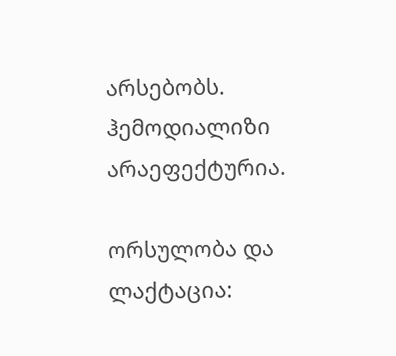არსებობს. ჰემოდიალიზი არაეფექტურია.

ორსულობა და ლაქტაცია: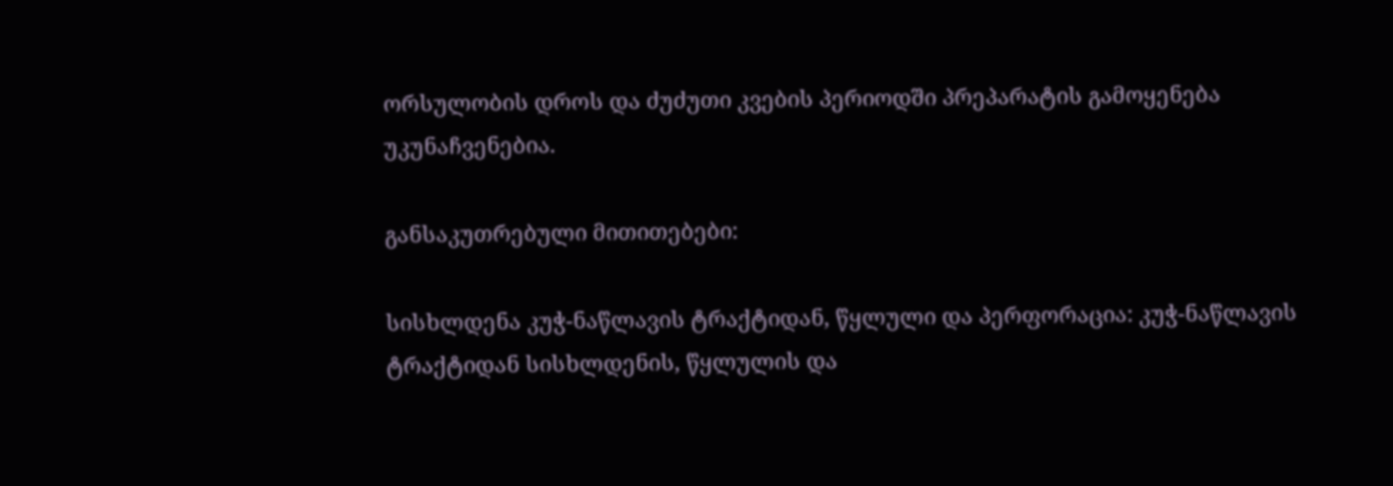ორსულობის დროს და ძუძუთი კვების პერიოდში პრეპარატის გამოყენება უკუნაჩვენებია.

განსაკუთრებული მითითებები:

სისხლდენა კუჭ-ნაწლავის ტრაქტიდან, წყლული და პერფორაცია: კუჭ-ნაწლავის ტრაქტიდან სისხლდენის, წყლულის და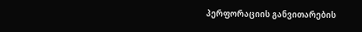პერფორაციის განვითარების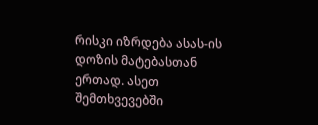რისკი იზრდება ასას-ის დოზის მატებასთან ერთად. ასეთ შემთხვევებში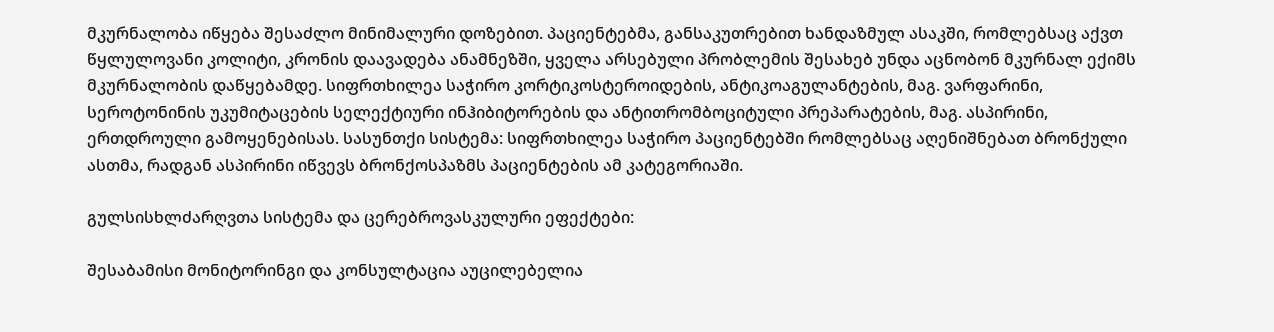მკურნალობა იწყება შესაძლო მინიმალური დოზებით. პაციენტებმა, განსაკუთრებით ხანდაზმულ ასაკში, რომლებსაც აქვთ წყლულოვანი კოლიტი, კრონის დაავადება ანამნეზში, ყველა არსებული პრობლემის შესახებ უნდა აცნობონ მკურნალ ექიმს მკურნალობის დაწყებამდე. სიფრთხილეა საჭირო კორტიკოსტეროიდების, ანტიკოაგულანტების, მაგ. ვარფარინი, სეროტონინის უკუმიტაცების სელექტიური ინჰიბიტორების და ანტითრომბოციტული პრეპარატების, მაგ. ასპირინი, ერთდროული გამოყენებისას. სასუნთქი სისტემა: სიფრთხილეა საჭირო პაციენტებში რომლებსაც აღენიშნებათ ბრონქული ასთმა, რადგან ასპირინი იწვევს ბრონქოსპაზმს პაციენტების ამ კატეგორიაში.

გულსისხლძარღვთა სისტემა და ცერებროვასკულური ეფექტები:

შესაბამისი მონიტორინგი და კონსულტაცია აუცილებელია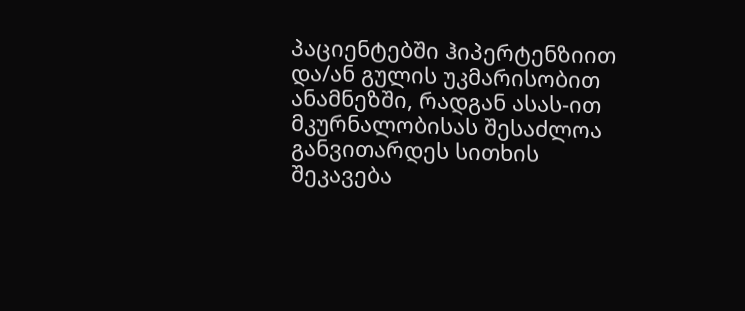პაციენტებში ჰიპერტენზიით და/ან გულის უკმარისობით ანამნეზში, რადგან ასას-ით მკურნალობისას შესაძლოა განვითარდეს სითხის შეკავება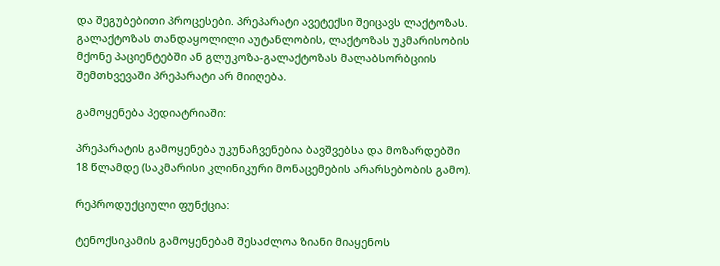და შეგუბებითი პროცესები. პრეპარატი ავეტექსი შეიცავს ლაქტოზას. გალაქტოზას თანდაყოლილი აუტანლობის, ლაქტოზას უკმარისობის მქონე პაციენტებში ან გლუკოზა-გალაქტოზას მალაბსორბციის შემთხვევაში პრეპარატი არ მიიღება.

გამოყენება პედიატრიაში:

პრეპარატის გამოყენება უკუნაჩვენებია ბავშვებსა და მოზარდებში 18 წლამდე (საკმარისი კლინიკური მონაცემების არარსებობის გამო).

რეპროდუქციული ფუნქცია:

ტენოქსიკამის გამოყენებამ შესაძლოა ზიანი მიაყენოს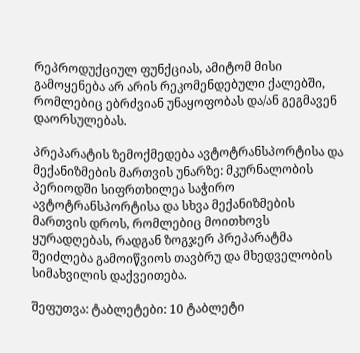რეპროდუქციულ ფუნქციას, ამიტომ მისი გამოყენება არ არის რეკომენდებული ქალებში, რომლებიც ებრძვიან უნაყოფობას და/ან გეგმავენ დაორსულებას.

პრეპარატის ზემოქმედება ავტოტრანსპორტისა და მექანიზმების მართვის უნარზე: მკურნალობის პერიოდში სიფრთხილეა საჭირო ავტოტრანსპორტისა და სხვა მექანიზმების მართვის დროს, რომლებიც მოითხოვს ყურადღებას, რადგან ზოგჯერ პრეპარატმა შეიძლება გამოიწვიოს თავბრუ და მხედველობის სიმახვილის დაქვეითება.

შეფუთვა: ტაბლეტები: 10 ტაბლეტი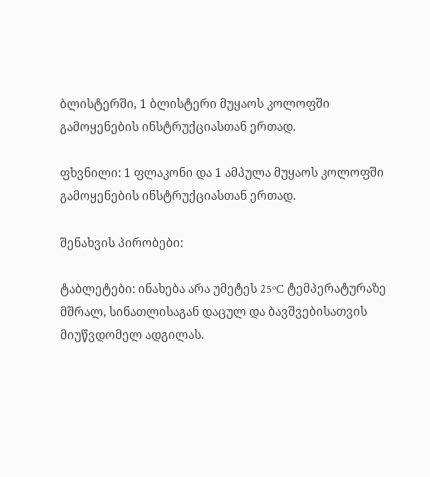ბლისტერში, 1 ბლისტერი მუყაოს კოლოფში გამოყენების ინსტრუქციასთან ერთად.

ფხვნილი: 1 ფლაკონი და 1 ამპულა მუყაოს კოლოფში გამოყენების ინსტრუქციასთან ერთად.

შენახვის პირობები:

ტაბლეტები: ინახება არა უმეტეს 25ºC ტემპერატურაზე მშრალ, სინათლისაგან დაცულ და ბავშვებისათვის მიუწვდომელ ადგილას.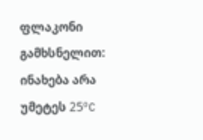ფლაკონი გამხსნელით: ინახება არა უმეტეს 25ºC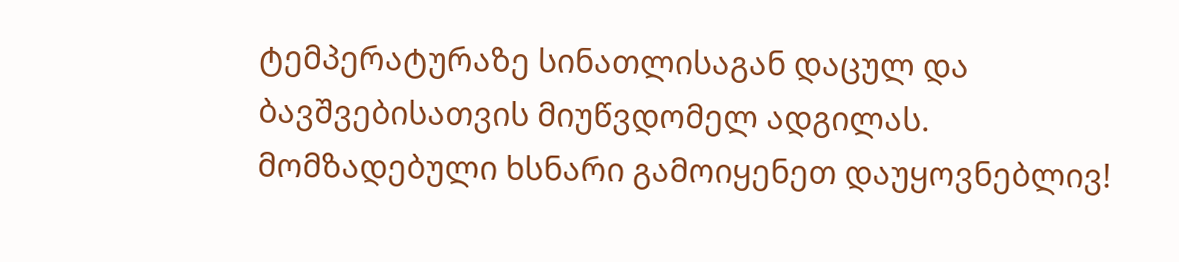ტემპერატურაზე სინათლისაგან დაცულ და ბავშვებისათვის მიუწვდომელ ადგილას. მომზადებული ხსნარი გამოიყენეთ დაუყოვნებლივ!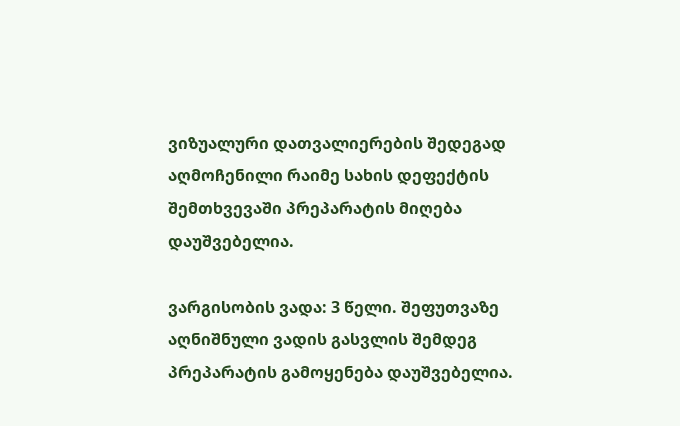ვიზუალური დათვალიერების შედეგად აღმოჩენილი რაიმე სახის დეფექტის შემთხვევაში პრეპარატის მიღება დაუშვებელია.

ვარგისობის ვადა: 3 წელი. შეფუთვაზე აღნიშნული ვადის გასვლის შემდეგ პრეპარატის გამოყენება დაუშვებელია.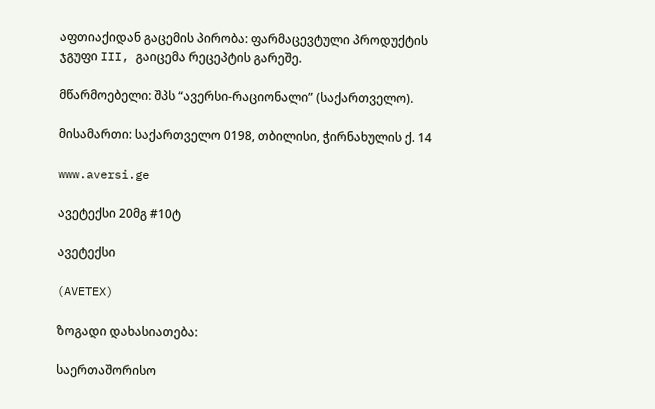აფთიაქიდან გაცემის პირობა: ფარმაცევტული პროდუქტის ჯგუფი III, გაიცემა რეცეპტის გარეშე.

მწარმოებელი: შპს “ავერსი-რაციონალი” (საქართველო).

მისამართი: საქართველო 0198, თბილისი, ჭირნახულის ქ. 14

www.aversi.ge

ავეტექსი 20მგ #10ტ

ავეტექსი

(AVETEX)

ზოგადი დახასიათება:

საერთაშორისო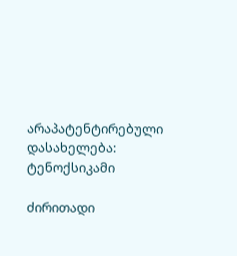არაპატენტირებული დასახელება: ტენოქსიკამი

ძირითადი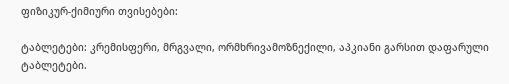ფიზიკურ-ქიმიური თვისებები:

ტაბლეტები: კრემისფერი, მრგვალი, ორმხრივამოზნექილი, აპკიანი გარსით დაფარული ტაბლეტები.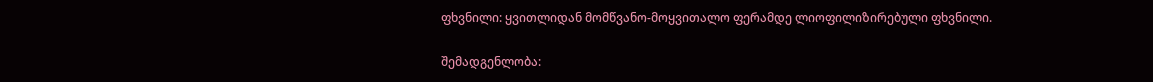ფხვნილი: ყვითლიდან მომწვანო-მოყვითალო ფერამდე ლიოფილიზირებული ფხვნილი.

შემადგენლობა: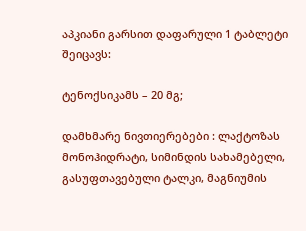აპკიანი გარსით დაფარული 1 ტაბლეტი შეიცავს:

ტენოქსიკამს – 20 მგ;

დამხმარე ნივთიერებები : ლაქტოზას მონოჰიდრატი, სიმინდის სახამებელი, გასუფთავებული ტალკი, მაგნიუმის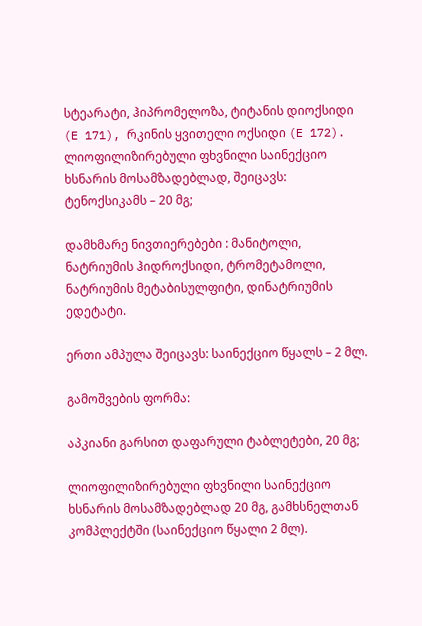სტეარატი, ჰიპრომელოზა, ტიტანის დიოქსიდი (E 171), რკინის ყვითელი ოქსიდი (E 172). ლიოფილიზირებული ფხვნილი საინექციო ხსნარის მოსამზადებლად, შეიცავს: ტენოქსიკამს – 20 მგ;

დამხმარე ნივთიერებები : მანიტოლი, ნატრიუმის ჰიდროქსიდი, ტრომეტამოლი, ნატრიუმის მეტაბისულფიტი, დინატრიუმის ედეტატი.

ერთი ამპულა შეიცავს: საინექციო წყალს – 2 მლ.

გამოშვების ფორმა:

აპკიანი გარსით დაფარული ტაბლეტები, 20 მგ;

ლიოფილიზირებული ფხვნილი საინექციო ხსნარის მოსამზადებლად 20 მგ, გამხსნელთან კომპლექტში (საინექციო წყალი 2 მლ).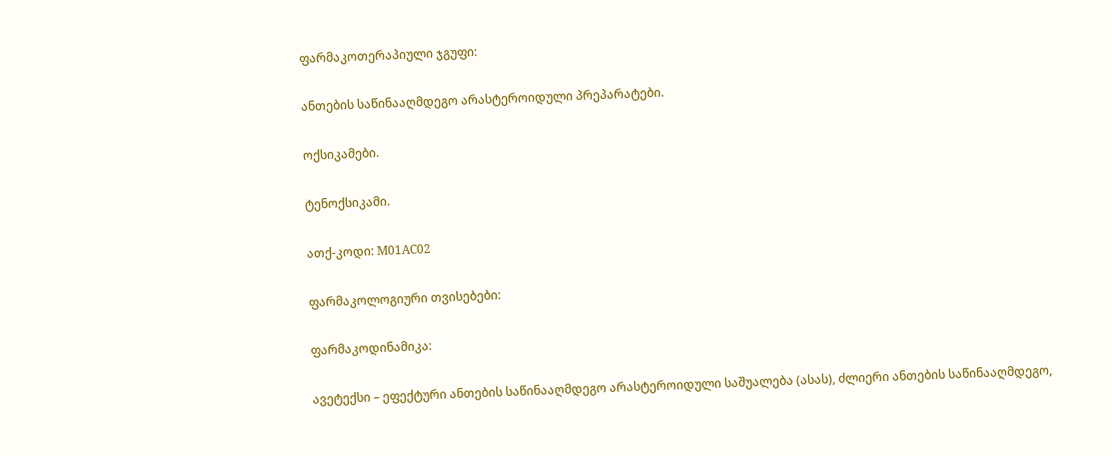ფარმაკოთერაპიული ჯგუფი:

ანთების საწინააღმდეგო არასტეროიდული პრეპარატები.

ოქსიკამები.

ტენოქსიკამი.

ათქ-კოდი: М01АС02

ფარმაკოლოგიური თვისებები:

ფარმაკოდინამიკა:

ავეტექსი – ეფექტური ანთების საწინააღმდეგო არასტეროიდული საშუალება (ასას), ძლიერი ანთების საწინააღმდეგო,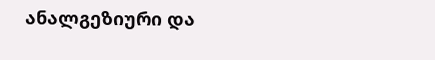ანალგეზიური და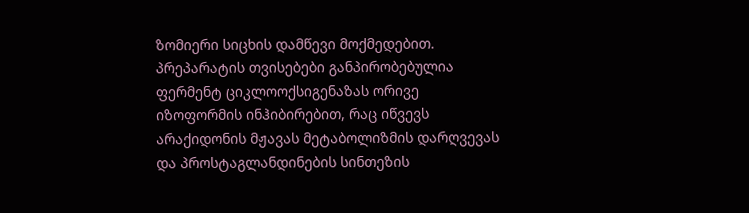ზომიერი სიცხის დამწევი მოქმედებით. პრეპარატის თვისებები განპირობებულია ფერმენტ ციკლოოქსიგენაზას ორივე იზოფორმის ინჰიბირებით, რაც იწვევს არაქიდონის მჟავას მეტაბოლიზმის დარღვევას და პროსტაგლანდინების სინთეზის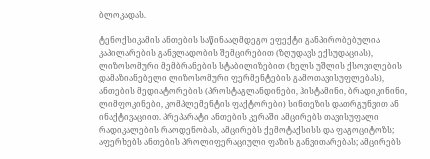ბლოკადას.

ტენოქსიკამის ანთების საწინააღმდეგო ეფექტი განპირობებულია კაპილარების განვლადობის შემცირებით (ზღუდავს ექსუდაციას), ლიზოსომური მემბრანების სტაბილიზებით (ხელს უშლის ქსოვილების დამაზიანებელი ლიზოსომური ფერმენტების გამოთავისუფლებას), ანთების მედიატორების (პროსტაგლანდინები, ჰისტამინი, ბრადიკინინი, ლიმფოკინები, კომპლემენტის ფაქტორები) სინთეზის დათრგუნვით ან ინაქტივაციით. პრეპარატი ანთების კერაში ამცირებს თავისუფალი რადიკალების რაოდენობას, ამცირებს ქემოტაქსისს და ფაგოციტოზს; აფერხებს ანთების პროლიფერაციული ფაზის განვითარებას; ამცირებს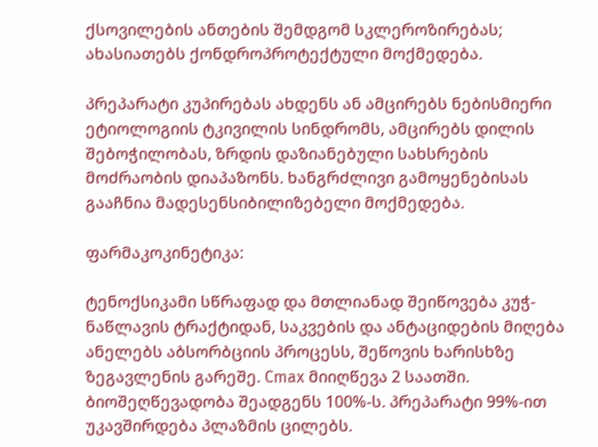ქსოვილების ანთების შემდგომ სკლეროზირებას; ახასიათებს ქონდროპროტექტული მოქმედება.

პრეპარატი კუპირებას ახდენს ან ამცირებს ნებისმიერი ეტიოლოგიის ტკივილის სინდრომს, ამცირებს დილის შებოჭილობას, ზრდის დაზიანებული სახსრების მოძრაობის დიაპაზონს. ხანგრძლივი გამოყენებისას გააჩნია მადესენსიბილიზებელი მოქმედება.

ფარმაკოკინეტიკა:

ტენოქსიკამი სწრაფად და მთლიანად შეიწოვება კუჭ-ნაწლავის ტრაქტიდან, საკვების და ანტაციდების მიღება ანელებს აბსორბციის პროცესს, შეწოვის ხარისხზე ზეგავლენის გარეშე. Cmax მიიღწევა 2 საათში. ბიოშეღწევადობა შეადგენს 100%-ს. პრეპარატი 99%-ით უკავშირდება პლაზმის ცილებს.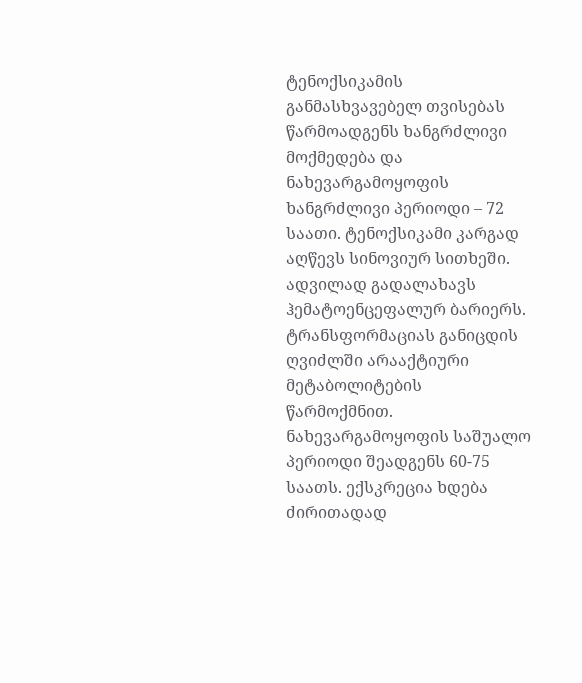ტენოქსიკამის განმასხვავებელ თვისებას წარმოადგენს ხანგრძლივი მოქმედება და ნახევარგამოყოფის ხანგრძლივი პერიოდი – 72 საათი. ტენოქსიკამი კარგად აღწევს სინოვიურ სითხეში. ადვილად გადალახავს ჰემატოენცეფალურ ბარიერს. ტრანსფორმაციას განიცდის ღვიძლში არააქტიური მეტაბოლიტების წარმოქმნით. ნახევარგამოყოფის საშუალო პერიოდი შეადგენს 60-75 საათს. ექსკრეცია ხდება ძირითადად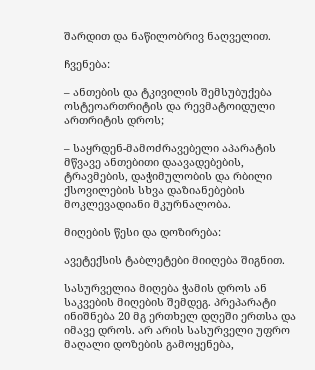შარდით და ნაწილობრივ ნაღველით.

ჩვენება:

– ანთების და ტკივილის შემსუბუქება ოსტეოართრიტის და რევმატოიდული ართრიტის დროს;

– საყრდენ-მამოძრავებელი აპარატის მწვავე ანთებითი დაავადებების, ტრავმების, დაჭიმულობის და რბილი ქსოვილების სხვა დაზიანებების მოკლევადიანი მკურნალობა.

მიღების წესი და დოზირება:

ავეტექსის ტაბლეტები მიიღება შიგნით.

სასურველია მიღება ჭამის დროს ან საკვების მიღების შემდეგ. პრეპარატი ინიშნება 20 მგ ერთხელ დღეში ერთსა და იმავე დროს. არ არის სასურველი უფრო მაღალი დოზების გამოყენება,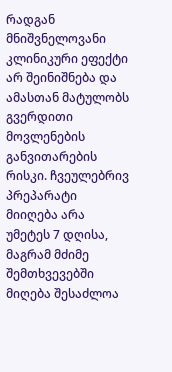რადგან მნიშვნელოვანი კლინიკური ეფექტი არ შეინიშნება და ამასთან მატულობს გვერდითი მოვლენების განვითარების რისკი. ჩვეულებრივ პრეპარატი მიიღება არა უმეტეს 7 დღისა, მაგრამ მძიმე შემთხვევებში მიღება შესაძლოა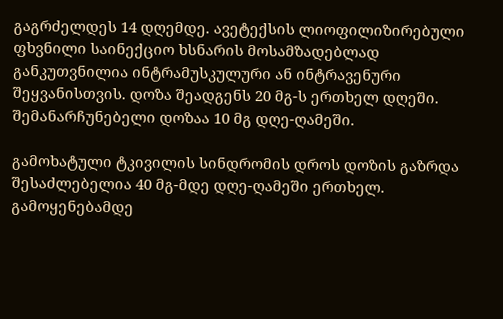გაგრძელდეს 14 დღემდე. ავეტექსის ლიოფილიზირებული ფხვნილი საინექციო ხსნარის მოსამზადებლად განკუთვნილია ინტრამუსკულური ან ინტრავენური შეყვანისთვის. დოზა შეადგენს 20 მგ-ს ერთხელ დღეში. შემანარჩუნებელი დოზაა 10 მგ დღე-ღამეში.

გამოხატული ტკივილის სინდრომის დროს დოზის გაზრდა შესაძლებელია 40 მგ-მდე დღე-ღამეში ერთხელ. გამოყენებამდე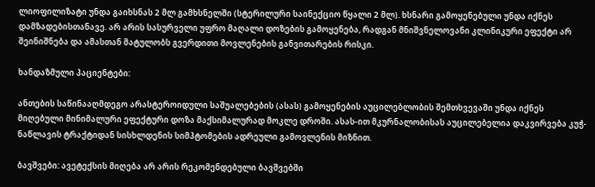ლიოფილიზატი უნდა გაიხსნას 2 მლ გამხსნელში (სტერილური საინექციო წყალი 2 მლ). ხსნარი გამოყენებული უნდა იქნეს დამზადებისთანავე. არ არის სასურველი უფრო მაღალი დოზების გამოყენება, რადგან მნიშვნელოვანი კლინიკური ეფექტი არ შეინიშნება და ამასთან მატულობს გვერდითი მოვლენების განვითარების რისკი.

ხანდაზმული პაციენტები:

ანთების საწინააღმდეგო არასტეროიდული საშუალებების (ასას) გამოყენების აუცილებლობის შემთხვევაში უნდა იქნეს მიღებული მინიმალური ეფექტური დოზა მაქსიმალურად მოკლე დროში. ასას-ით მკურნალობისას აუცილებელია დაკვირვება კუჭ-ნაწლავის ტრაქტიდან სისხლდენის სიმპტომების ადრეული გამოვლენის მიზნით.

ბავშვები: ავეტექსის მიღება არ არის რეკომენდებული ბავშვებში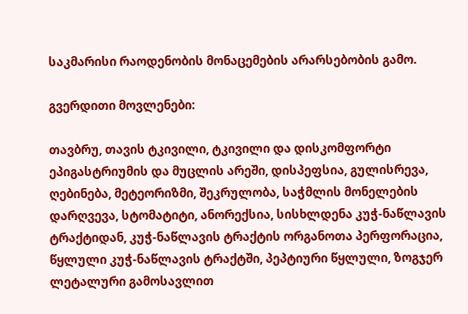საკმარისი რაოდენობის მონაცემების არარსებობის გამო.

გვერდითი მოვლენები:

თავბრუ, თავის ტკივილი, ტკივილი და დისკომფორტი ეპიგასტრიუმის და მუცლის არეში, დისპეფსია, გულისრევა, ღებინება, მეტეორიზმი, შეკრულობა, საჭმლის მონელების დარღვევა, სტომატიტი, ანორექსია, სისხლდენა კუჭ-ნაწლავის ტრაქტიდან, კუჭ-ნაწლავის ტრაქტის ორგანოთა პერფორაცია, წყლული კუჭ-ნაწლავის ტრაქტში, პეპტიური წყლული, ზოგჯერ ლეტალური გამოსავლით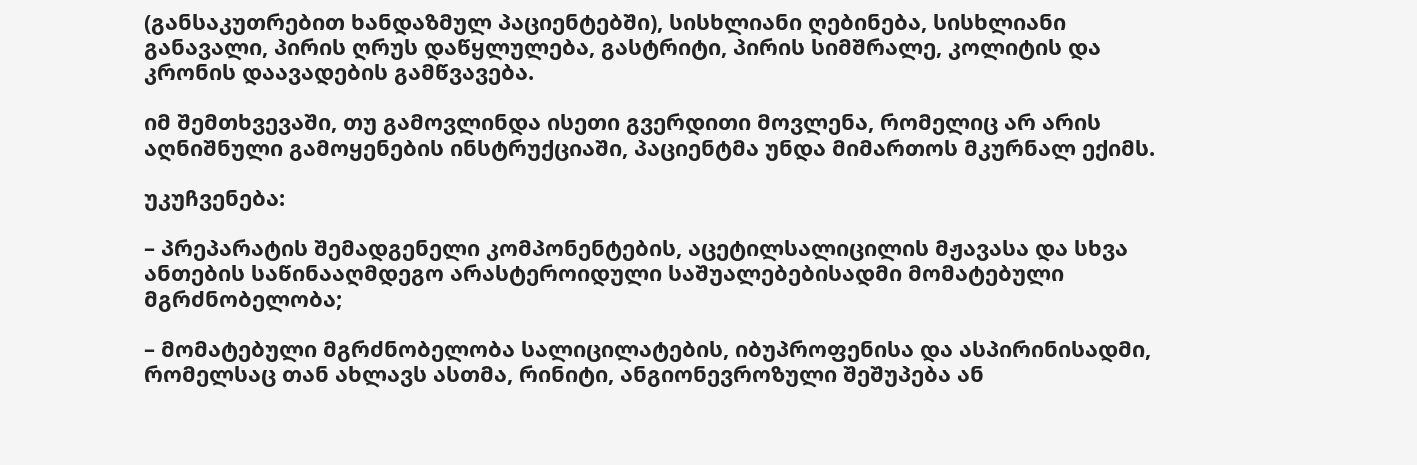(განსაკუთრებით ხანდაზმულ პაციენტებში), სისხლიანი ღებინება, სისხლიანი განავალი, პირის ღრუს დაწყლულება, გასტრიტი, პირის სიმშრალე, კოლიტის და კრონის დაავადების გამწვავება.

იმ შემთხვევაში, თუ გამოვლინდა ისეთი გვერდითი მოვლენა, რომელიც არ არის აღნიშნული გამოყენების ინსტრუქციაში, პაციენტმა უნდა მიმართოს მკურნალ ექიმს.

უკუჩვენება:

– პრეპარატის შემადგენელი კომპონენტების, აცეტილსალიცილის მჟავასა და სხვა ანთების საწინააღმდეგო არასტეროიდული საშუალებებისადმი მომატებული მგრძნობელობა;

– მომატებული მგრძნობელობა სალიცილატების, იბუპროფენისა და ასპირინისადმი, რომელსაც თან ახლავს ასთმა, რინიტი, ანგიონევროზული შეშუპება ან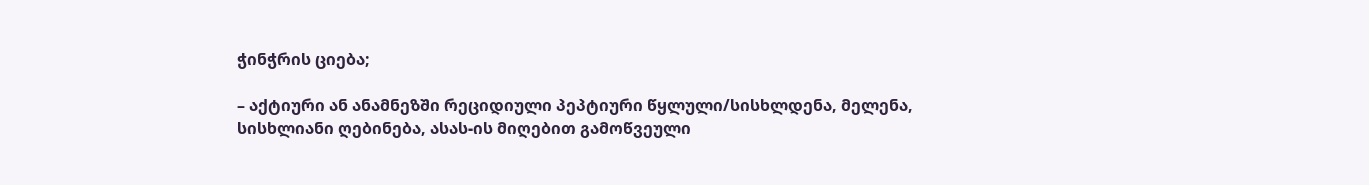ჭინჭრის ციება;

– აქტიური ან ანამნეზში რეციდიული პეპტიური წყლული/სისხლდენა, მელენა, სისხლიანი ღებინება, ასას-ის მიღებით გამოწვეული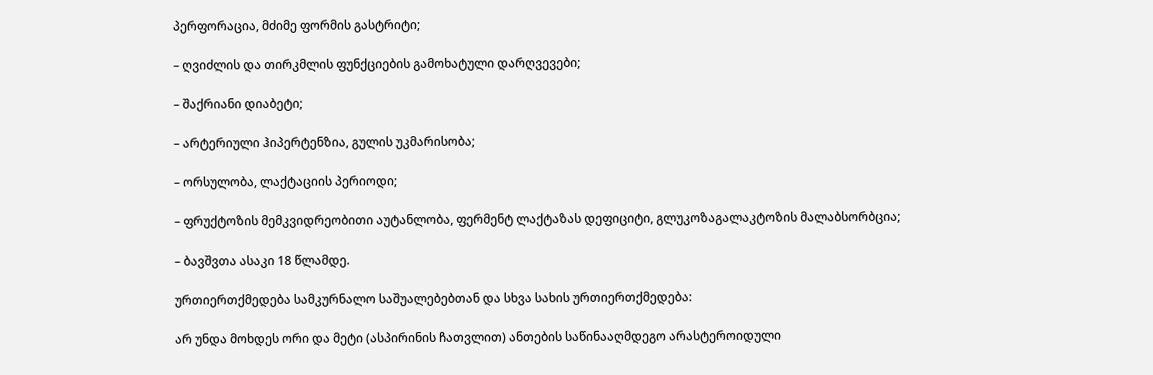პერფორაცია, მძიმე ფორმის გასტრიტი;

– ღვიძლის და თირკმლის ფუნქციების გამოხატული დარღვევები;

– შაქრიანი დიაბეტი;

– არტერიული ჰიპერტენზია, გულის უკმარისობა;

– ორსულობა, ლაქტაციის პერიოდი;

– ფრუქტოზის მემკვიდრეობითი აუტანლობა, ფერმენტ ლაქტაზას დეფიციტი, გლუკოზაგალაკტოზის მალაბსორბცია;

– ბავშვთა ასაკი 18 წლამდე.

ურთიერთქმედება სამკურნალო საშუალებებთან და სხვა სახის ურთიერთქმედება:

არ უნდა მოხდეს ორი და მეტი (ასპირინის ჩათვლით) ანთების საწინააღმდეგო არასტეროიდული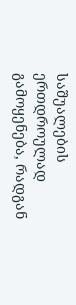საშუალების ერთდროულად გამოყენება, რადგან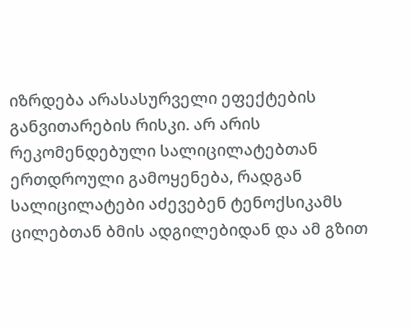იზრდება არასასურველი ეფექტების განვითარების რისკი. არ არის რეკომენდებული სალიცილატებთან ერთდროული გამოყენება, რადგან სალიცილატები აძევებენ ტენოქსიკამს ცილებთან ბმის ადგილებიდან და ამ გზით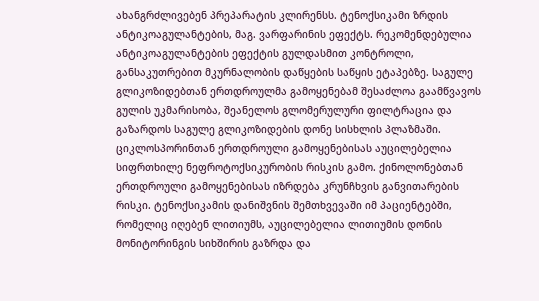ახანგრძლივებენ პრეპარატის კლირენსს. ტენოქსიკამი ზრდის ანტიკოაგულანტების, მაგ. ვარფარინის ეფექტს. რეკომენდებულია ანტიკოაგულანტების ეფექტის გულდასმით კონტროლი, განსაკუთრებით მკურნალობის დაწყების საწყის ეტაპებზე. საგულე გლიკოზიდებთან ერთდროულმა გამოყენებამ შესაძლოა გაამწვავოს გულის უკმარისობა, შეანელოს გლომერულური ფილტრაცია და გაზარდოს საგულე გლიკოზიდების დონე სისხლის პლაზმაში. ციკლოსპორინთან ერთდროული გამოყენებისას აუცილებელია სიფრთხილე ნეფროტოქსიკურობის რისკის გამო. ქინოლონებთან ერთდროული გამოყენებისას იზრდება კრუნჩხვის განვითარების რისკი. ტენოქსიკამის დანიშვნის შემთხვევაში იმ პაციენტებში, რომელიც იღებენ ლითიუმს, აუცილებელია ლითიუმის დონის მონიტორინგის სიხშირის გაზრდა და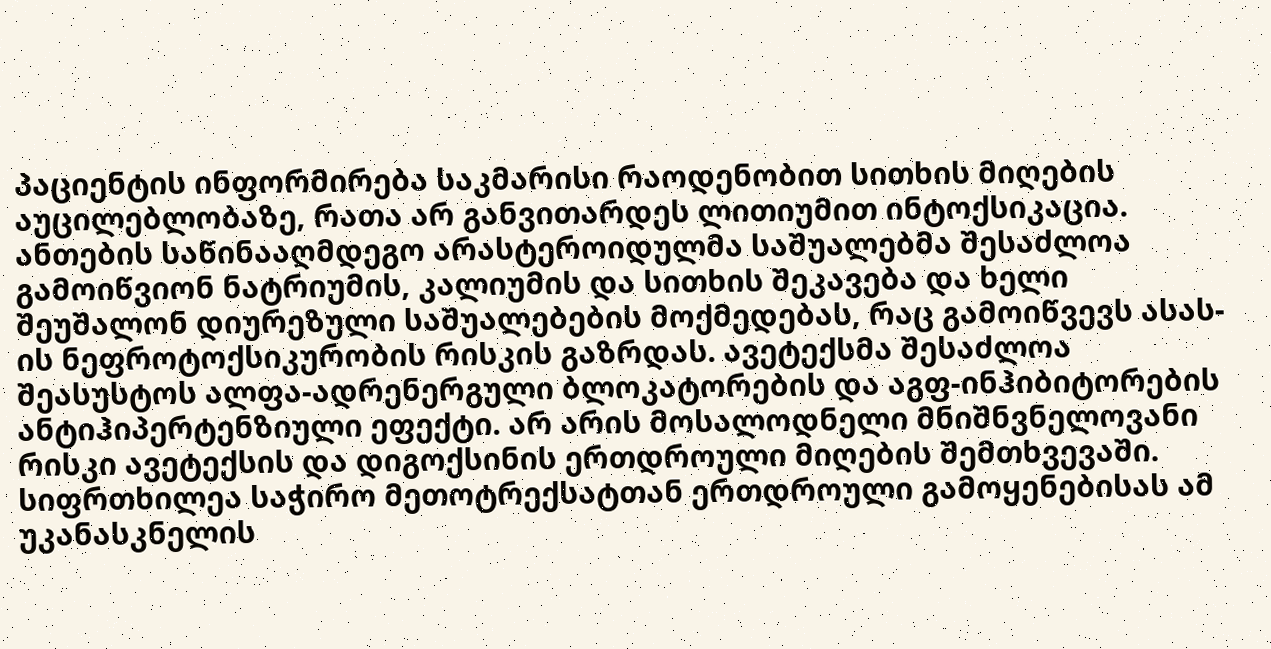პაციენტის ინფორმირება საკმარისი რაოდენობით სითხის მიღების აუცილებლობაზე, რათა არ განვითარდეს ლითიუმით ინტოქსიკაცია. ანთების საწინააღმდეგო არასტეროიდულმა საშუალებმა შესაძლოა გამოიწვიონ ნატრიუმის, კალიუმის და სითხის შეკავება და ხელი შეუშალონ დიურეზული საშუალებების მოქმედებას, რაც გამოიწვევს ასას-ის ნეფროტოქსიკურობის რისკის გაზრდას. ავეტექსმა შესაძლოა შეასუსტოს ალფა-ადრენერგული ბლოკატორების და აგფ-ინჰიბიტორების ანტიჰიპერტენზიული ეფექტი. არ არის მოსალოდნელი მნიშნვნელოვანი რისკი ავეტექსის და დიგოქსინის ერთდროული მიღების შემთხვევაში. სიფრთხილეა საჭირო მეთოტრექსატთან ერთდროული გამოყენებისას ამ უკანასკნელის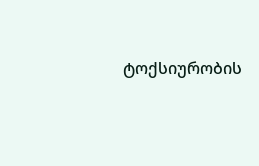ტოქსიურობის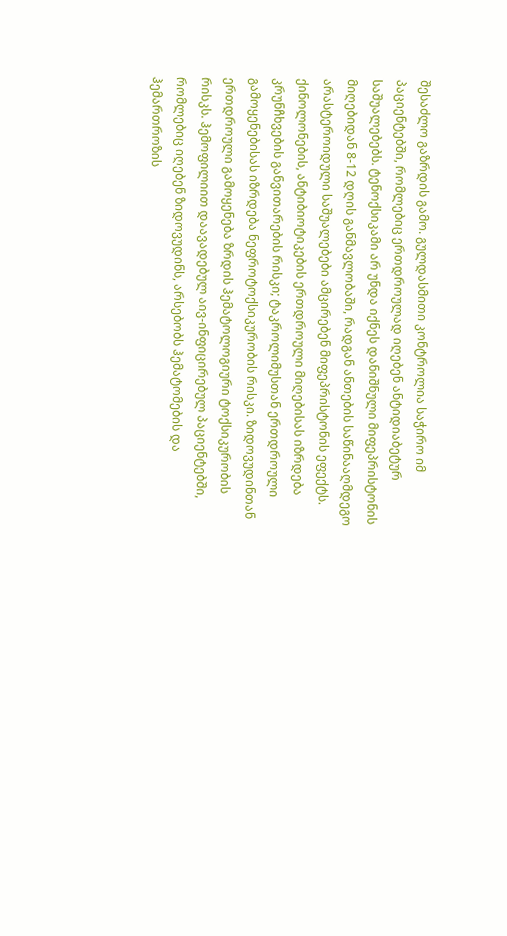შესაძლო გაზრდის გამო. გულდასმითი კონტროლია საჭირო იმ პაციენტებში, რომლებიც ერთდროულად იღებენ ანტიდიაბეტურ საშუალებებს. ტენოქსიკამი არ უნდა იქნეს დანიშნული მიფეპრისტონის მიღებიდან 8-12 დღის განმავლობაში, რადგან ანთების საწინააღმდეგო არასტეროიდული საშუალებები ამცირებენ მიფეპრისტონის ეფექტს. ქინოლონების, ანტიბიოტიკების ერთდროული მიღებისას იზრდება კრუნჩხვების განვითარების რისკი; ტაკროლიმუსთან ერთდროული გამოყენებისას იზრდება ნეფროტოქსიკურობის რისკი. ზიდოვუდინთან ერთდროული გამოყენება ზრდის ჰემატოლოგიური ტოქსიკურობის რისკს. ჰემოფილიით დაავადებულ აივ-ინფიცირებულ პაციენტებში, რომლებიც იღებენ ზიდოვუდინს, არსებობს ჰემატომების და ჰემართროზის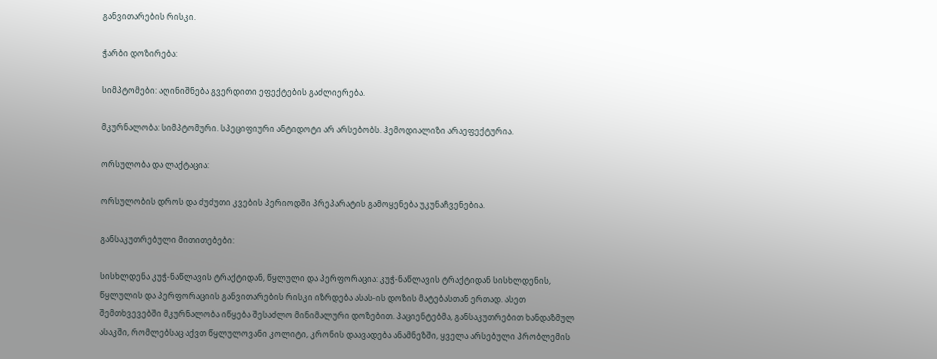განვითარების რისკი.

ჭარბი დოზირება:

სიმპტომები: აღინიშნება გვერდითი ეფექტების გაძლიერება.

მკურნალობა: სიმპტომური. სპეციფიური ანტიდოტი არ არსებობს. ჰემოდიალიზი არაეფექტურია.

ორსულობა და ლაქტაცია:

ორსულობის დროს და ძუძუთი კვების პერიოდში პრეპარატის გამოყენება უკუნაჩვენებია.

განსაკუთრებული მითითებები:

სისხლდენა კუჭ-ნაწლავის ტრაქტიდან, წყლული და პერფორაცია: კუჭ-ნაწლავის ტრაქტიდან სისხლდენის, წყლულის და პერფორაციის განვითარების რისკი იზრდება ასას-ის დოზის მატებასთან ერთად. ასეთ შემთხვევებში მკურნალობა იწყება შესაძლო მინიმალური დოზებით. პაციენტებმა, განსაკუთრებით ხანდაზმულ ასაკში, რომლებსაც აქვთ წყლულოვანი კოლიტი, კრონის დაავადება ანამნეზში, ყველა არსებული პრობლემის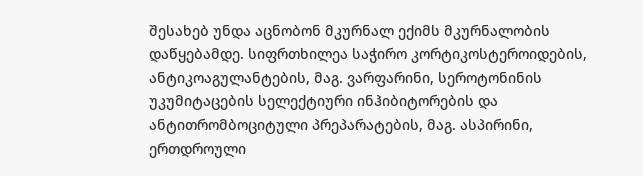შესახებ უნდა აცნობონ მკურნალ ექიმს მკურნალობის დაწყებამდე. სიფრთხილეა საჭირო კორტიკოსტეროიდების, ანტიკოაგულანტების, მაგ. ვარფარინი, სეროტონინის უკუმიტაცების სელექტიური ინჰიბიტორების და ანტითრომბოციტული პრეპარატების, მაგ. ასპირინი, ერთდროული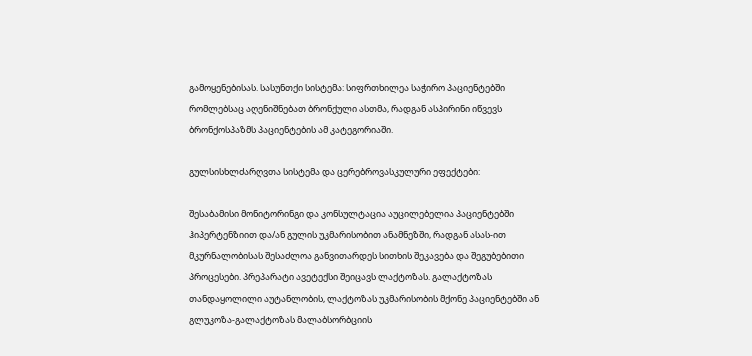გამოყენებისას. სასუნთქი სისტემა: სიფრთხილეა საჭირო პაციენტებში რომლებსაც აღენიშნებათ ბრონქული ასთმა, რადგან ასპირინი იწვევს ბრონქოსპაზმს პაციენტების ამ კატეგორიაში.

გულსისხლძარღვთა სისტემა და ცერებროვასკულური ეფექტები:

შესაბამისი მონიტორინგი და კონსულტაცია აუცილებელია პაციენტებში ჰიპერტენზიით და/ან გულის უკმარისობით ანამნეზში, რადგან ასას-ით მკურნალობისას შესაძლოა განვითარდეს სითხის შეკავება და შეგუბებითი პროცესები. პრეპარატი ავეტექსი შეიცავს ლაქტოზას. გალაქტოზას თანდაყოლილი აუტანლობის, ლაქტოზას უკმარისობის მქონე პაციენტებში ან გლუკოზა-გალაქტოზას მალაბსორბციის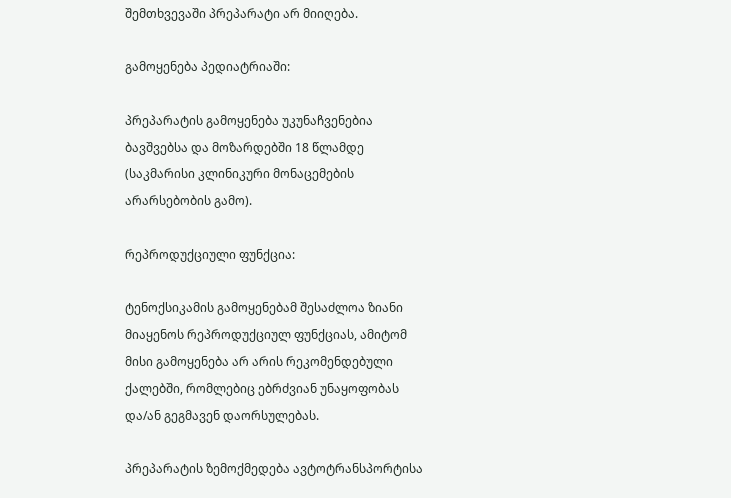შემთხვევაში პრეპარატი არ მიიღება.

გამოყენება პედიატრიაში:

პრეპარატის გამოყენება უკუნაჩვენებია ბავშვებსა და მოზარდებში 18 წლამდე (საკმარისი კლინიკური მონაცემების არარსებობის გამო).

რეპროდუქციული ფუნქცია:

ტენოქსიკამის გამოყენებამ შესაძლოა ზიანი მიაყენოს რეპროდუქციულ ფუნქციას, ამიტომ მისი გამოყენება არ არის რეკომენდებული ქალებში, რომლებიც ებრძვიან უნაყოფობას და/ან გეგმავენ დაორსულებას.

პრეპარატის ზემოქმედება ავტოტრანსპორტისა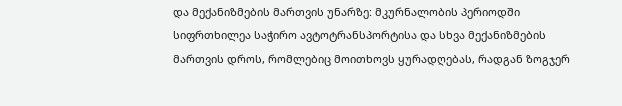და მექანიზმების მართვის უნარზე: მკურნალობის პერიოდში სიფრთხილეა საჭირო ავტოტრანსპორტისა და სხვა მექანიზმების მართვის დროს, რომლებიც მოითხოვს ყურადღებას, რადგან ზოგჯერ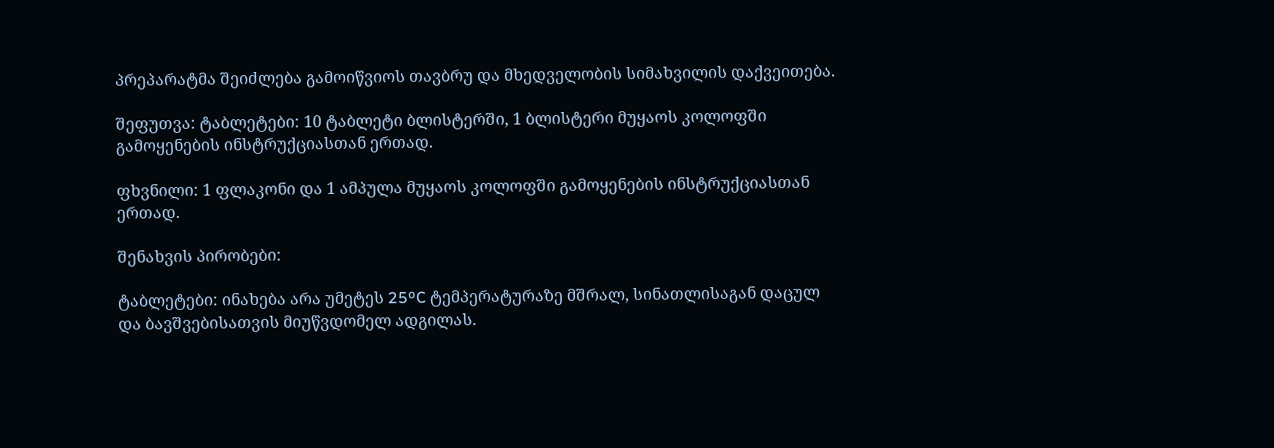პრეპარატმა შეიძლება გამოიწვიოს თავბრუ და მხედველობის სიმახვილის დაქვეითება.

შეფუთვა: ტაბლეტები: 10 ტაბლეტი ბლისტერში, 1 ბლისტერი მუყაოს კოლოფში გამოყენების ინსტრუქციასთან ერთად.

ფხვნილი: 1 ფლაკონი და 1 ამპულა მუყაოს კოლოფში გამოყენების ინსტრუქციასთან ერთად.

შენახვის პირობები:

ტაბლეტები: ინახება არა უმეტეს 25ºC ტემპერატურაზე მშრალ, სინათლისაგან დაცულ და ბავშვებისათვის მიუწვდომელ ადგილას.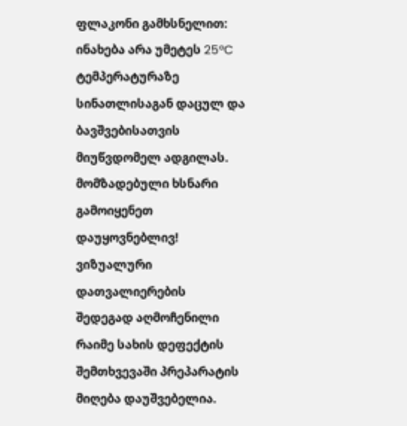ფლაკონი გამხსნელით: ინახება არა უმეტეს 25ºC ტემპერატურაზე სინათლისაგან დაცულ და ბავშვებისათვის მიუწვდომელ ადგილას. მომზადებული ხსნარი გამოიყენეთ დაუყოვნებლივ! ვიზუალური დათვალიერების შედეგად აღმოჩენილი რაიმე სახის დეფექტის შემთხვევაში პრეპარატის მიღება დაუშვებელია.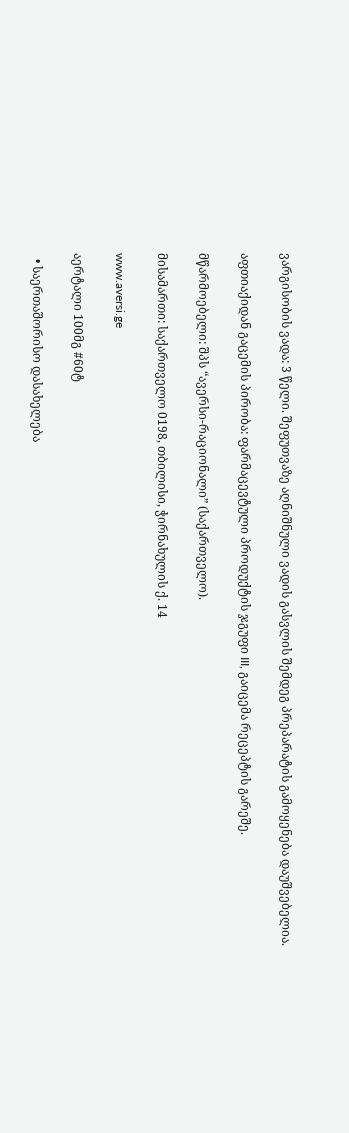ვარგისობის ვადა: 3 წელი. შეფუთვაზე აღნიშნული ვადის გასვლის შემდეგ პრეპარატის გამოყენება დაუშვებელია.

აფთიაქიდან გაცემის პირობა: ფარმაცევტული პროდუქტის ჯგუფი III, გაიცემა რეცეპტის გარეშე.

მწარმოებელი: შპს “ავერსი-რაციონალი” (საქართველო).

მისამართი: საქართველო 0198, თბილისი, ჭირნახულის ქ. 14

www.aversi.ge

აერტალი 100მგ #60ტ

  • საერთაშორისო დასახელება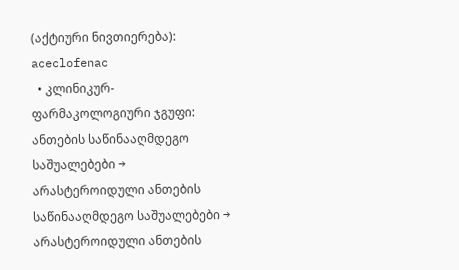(აქტიური ნივთიერება): aceclofenac
  • კლინიკურ-ფარმაკოლოგიური ჯგუფი: ანთების საწინააღმდეგო საშუალებები → არასტეროიდული ანთების საწინააღმდეგო საშუალებები → არასტეროიდული ანთების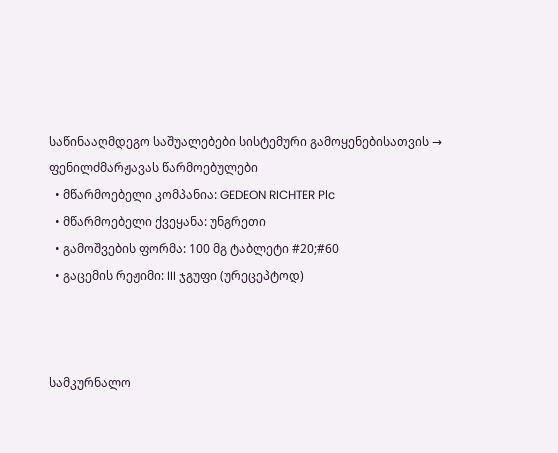საწინააღმდეგო საშუალებები სისტემური გამოყენებისათვის → ფენილძმარჟავას წარმოებულები
  • მწარმოებელი კომპანია: GEDEON RICHTER Plc
  • მწარმოებელი ქვეყანა: უნგრეთი
  • გამოშვების ფორმა: 100 მგ ტაბლეტი #20;#60
  • გაცემის რეჟიმი: III ჯგუფი (ურეცეპტოდ)



სამკურნალო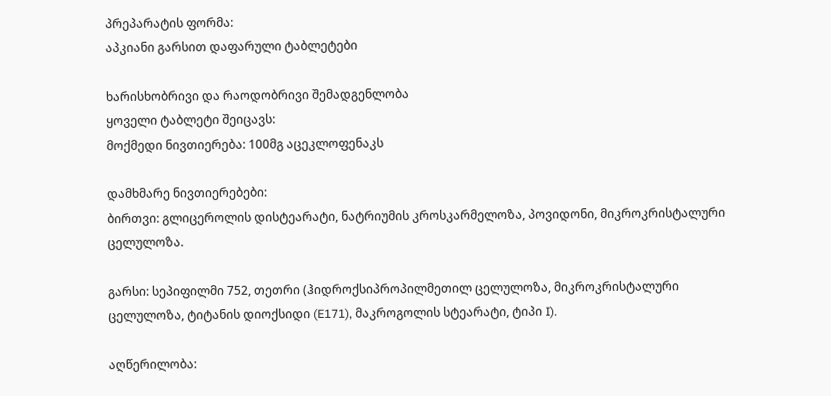პრეპარატის ფორმა:
აპკიანი გარსით დაფარული ტაბლეტები

ხარისხობრივი და რაოდობრივი შემადგენლობა
ყოველი ტაბლეტი შეიცავს:
მოქმედი ნივთიერება: 100მგ აცეკლოფენაკს

დამხმარე ნივთიერებები:
ბირთვი: გლიცეროლის დისტეარატი, ნატრიუმის კროსკარმელოზა, პოვიდონი, მიკროკრისტალური ცელულოზა.

გარსი: სეპიფილმი 752, თეთრი (ჰიდროქსიპროპილმეთილ ცელულოზა, მიკროკრისტალური ცელულოზა, ტიტანის დიოქსიდი (E171), მაკროგოლის სტეარატი, ტიპი I).

აღწერილობა: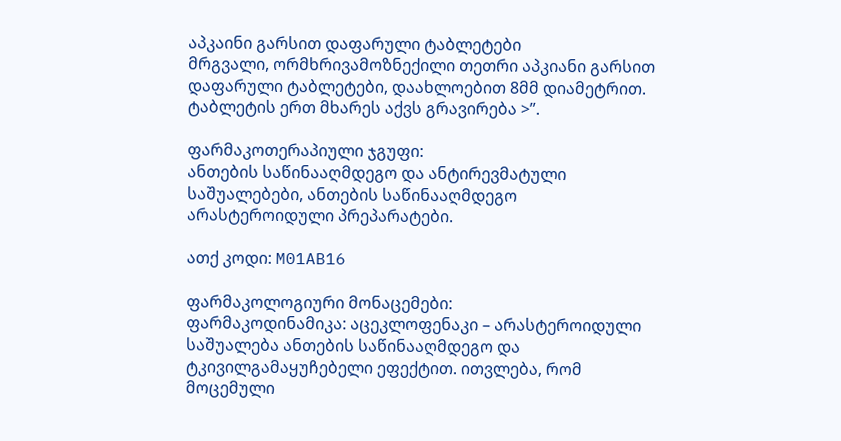აპკაინი გარსით დაფარული ტაბლეტები
მრგვალი, ორმხრივამოზნექილი თეთრი აპკიანი გარსით დაფარული ტაბლეტები, დაახლოებით 8მმ დიამეტრით. ტაბლეტის ერთ მხარეს აქვს გრავირება >”.

ფარმაკოთერაპიული ჯგუფი:
ანთების საწინააღმდეგო და ანტირევმატული საშუალებები, ანთების საწინააღმდეგო არასტეროიდული პრეპარატები.

ათქ კოდი: M01AB16

ფარმაკოლოგიური მონაცემები:
ფარმაკოდინამიკა: აცეკლოფენაკი – არასტეროიდული საშუალება ანთების საწინააღმდეგო და ტკივილგამაყუჩებელი ეფექტით. ითვლება, რომ მოცემული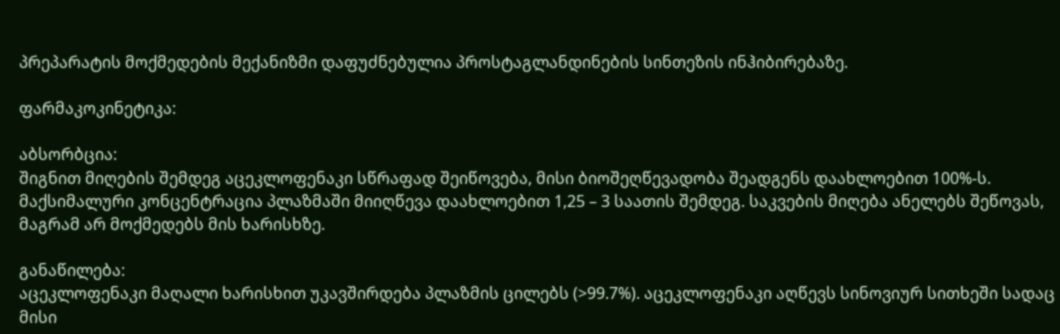პრეპარატის მოქმედების მექანიზმი დაფუძნებულია პროსტაგლანდინების სინთეზის ინჰიბირებაზე.

ფარმაკოკინეტიკა:

აბსორბცია:
შიგნით მიღების შემდეგ აცეკლოფენაკი სწრაფად შეიწოვება, მისი ბიოშეღწევადობა შეადგენს დაახლოებით 100%-ს. მაქსიმალური კონცენტრაცია პლაზმაში მიიღწევა დაახლოებით 1,25 – 3 საათის შემდეგ. საკვების მიღება ანელებს შეწოვას, მაგრამ არ მოქმედებს მის ხარისხზე.

განაწილება:
აცეკლოფენაკი მაღალი ხარისხით უკავშირდება პლაზმის ცილებს (>99.7%). აცეკლოფენაკი აღწევს სინოვიურ სითხეში სადაც მისი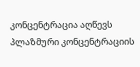კონცენტრაცია აღწევს პლაზმური კონცენტრაციის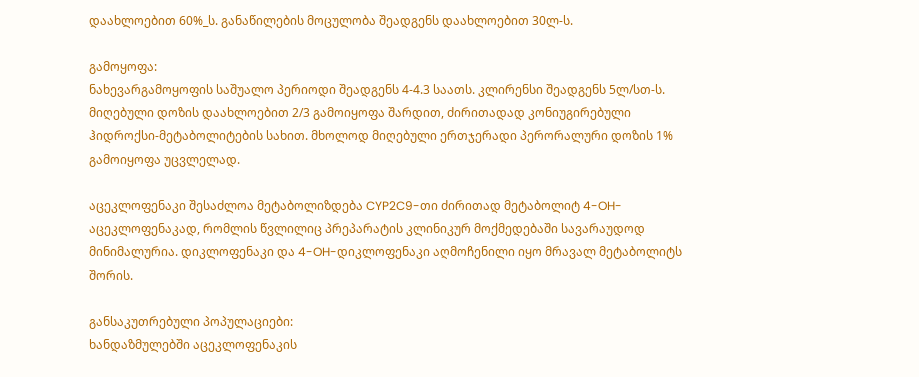დაახლოებით 60%_ს. განაწილების მოცულობა შეადგენს დაახლოებით 30ლ-ს.

გამოყოფა:
ნახევარგამოყოფის საშუალო პერიოდი შეადგენს 4-4.3 საათს. კლირენსი შეადგენს 5ლ/სთ-ს. მიღებული დოზის დაახლოებით 2/3 გამოიყოფა შარდით, ძირითადად კონიუგირებული ჰიდროქსი-მეტაბოლიტების სახით. მხოლოდ მიღებული ერთჯერადი პერორალური დოზის 1% გამოიყოფა უცვლელად.

აცეკლოფენაკი შესაძლოა მეტაბოლიზდება CYP2C9-თი ძირითად მეტაბოლიტ 4-OH-აცეკლოფენაკად, რომლის წვლილიც პრეპარატის კლინიკურ მოქმედებაში სავარაუდოდ მინიმალურია. დიკლოფენაკი და 4-OH-დიკლოფენაკი აღმოჩენილი იყო მრავალ მეტაბოლიტს შორის.

განსაკუთრებული პოპულაციები:
ხანდაზმულებში აცეკლოფენაკის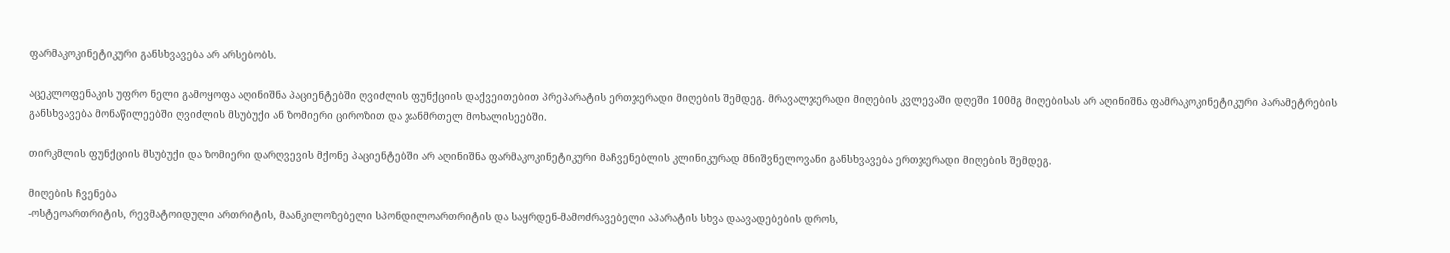ფარმაკოკინეტიკური განსხვავება არ არსებობს.

აცეკლოფენაკის უფრო ნელი გამოყოფა აღინიშნა პაციენტებში ღვიძლის ფუნქციის დაქვეითებით პრეპარატის ერთჯერადი მიღების შემდეგ. მრავალჯერადი მიღების კვლევაში დღეში 100მგ მიღებისას არ აღინიშნა ფამრაკოკინეტიკური პარამეტრების განსხვავება მონაწილეებში ღვიძლის მსუბუქი ან ზომიერი ციროზით და ჯანმრთელ მოხალისეებში.

თირკმლის ფუნქციის მსუბუქი და ზომიერი დარღვევის მქონე პაციენტებში არ აღინიშნა ფარმაკოკინეტიკური მაჩვენებლის კლინიკურად მნიშვნელოვანი განსხვავება ერთჯერადი მიღების შემდეგ.

მიღების ჩვენება
-ოსტეოართრიტის, რევმატოიდული ართრიტის, მაანკილოზებელი სპონდილოართრიტის და საყრდენ-მამოძრავებელი აპარატის სხვა დაავადებების დროს,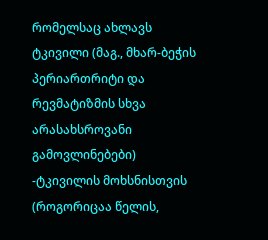რომელსაც ახლავს ტკივილი (მაგ., მხარ-ბეჭის პერიართრიტი და რევმატიზმის სხვა არასახსროვანი გამოვლინებები)
-ტკივილის მოხსნისთვის (როგორიცაა წელის,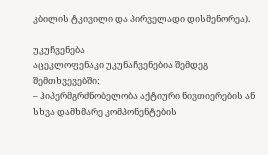კბილის ტკივილი და პირველადი დისმენორეა).

უკუჩვენება
აცეკლოფენაკი უკუნაჩვენებია შემდეგ შემთხვევებში:
– ჰიპერმგრძნობელობა აქტიური ნივთიერების ან სხვა დამხმარე კომპონენტების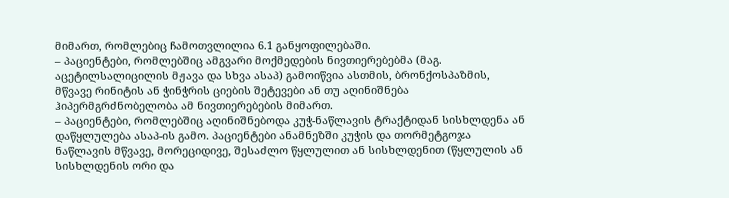მიმართ, რომლებიც ჩამოთვლილია 6.1 განყოფილებაში.
– პაციენტები, რომლებშიც ამგვარი მოქმედების ნივთიერებებმა (მაგ. აცეტილსალიცილის მჟავა და სხვა ასაპ) გამოიწვია ასთმის, ბრონქოსპაზმის, მწვავე რინიტის ან ჭინჭრის ციების შეტევები ან თუ აღინიშნება ჰიპერმგრძნობელობა ამ ნივთიერებების მიმართ.
– პაციენტები, რომლებშიც აღინიშნებოდა კუჭ-ნაწლავის ტრაქტიდან სისხლდენა ან დაწყლულება ასაპ-ის გამო. პაციენტები ანამნეზში კუჭის და თორმეტგოჯა ნაწლავის მწვავე, მორეციდივე, შესაძლო წყლულით ან სისხლდენით (წყლულის ან სისხლდენის ორი და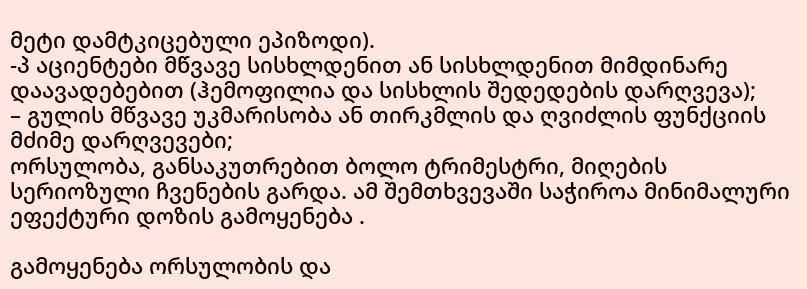მეტი დამტკიცებული ეპიზოდი).
-პ აციენტები მწვავე სისხლდენით ან სისხლდენით მიმდინარე დაავადებებით (ჰემოფილია და სისხლის შედედების დარღვევა);
– გულის მწვავე უკმარისობა ან თირკმლის და ღვიძლის ფუნქციის მძიმე დარღვევები;
ორსულობა, განსაკუთრებით ბოლო ტრიმესტრი, მიღების სერიოზული ჩვენების გარდა. ამ შემთხვევაში საჭიროა მინიმალური ეფექტური დოზის გამოყენება .

გამოყენება ორსულობის და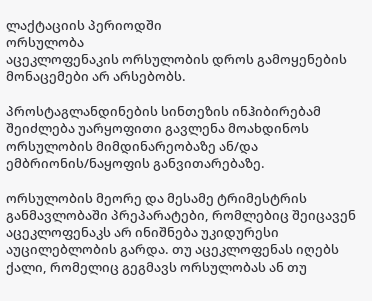ლაქტაციის პერიოდში
ორსულობა
აცეკლოფენაკის ორსულობის დროს გამოყენების მონაცემები არ არსებობს.

პროსტაგლანდინების სინთეზის ინჰიბირებამ შეიძლება უარყოფითი გავლენა მოახდინოს ორსულობის მიმდინარეობაზე ან/და ემბრიონის/ნაყოფის განვითარებაზე.

ორსულობის მეორე და მესამე ტრიმესტრის განმავლობაში პრეპარატები, რომლებიც შეიცავენ აცეკლოფენაკს არ ინიშნება უკიდურესი აუცილებლობის გარდა. თუ აცეკლოფენას იღებს ქალი, რომელიც გეგმავს ორსულობას ან თუ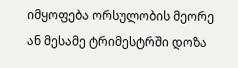იმყოფება ორსულობის მეორე ან მესამე ტრიმესტრში დოზა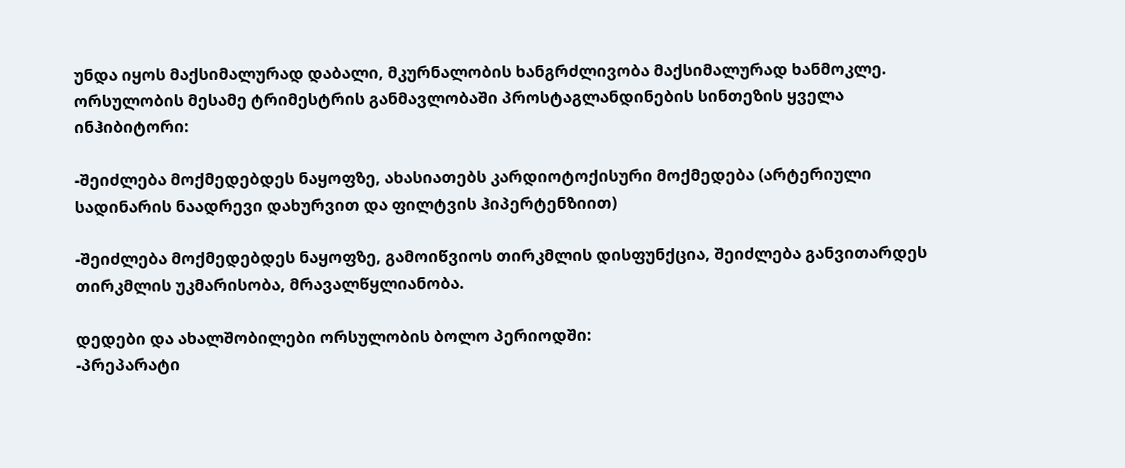უნდა იყოს მაქსიმალურად დაბალი, მკურნალობის ხანგრძლივობა მაქსიმალურად ხანმოკლე. ორსულობის მესამე ტრიმესტრის განმავლობაში პროსტაგლანდინების სინთეზის ყველა ინჰიბიტორი:

-შეიძლება მოქმედებდეს ნაყოფზე, ახასიათებს კარდიოტოქისური მოქმედება (არტერიული სადინარის ნაადრევი დახურვით და ფილტვის ჰიპერტენზიით)

-შეიძლება მოქმედებდეს ნაყოფზე, გამოიწვიოს თირკმლის დისფუნქცია, შეიძლება განვითარდეს თირკმლის უკმარისობა, მრავალწყლიანობა.

დედები და ახალშობილები ორსულობის ბოლო პერიოდში:
-პრეპარატი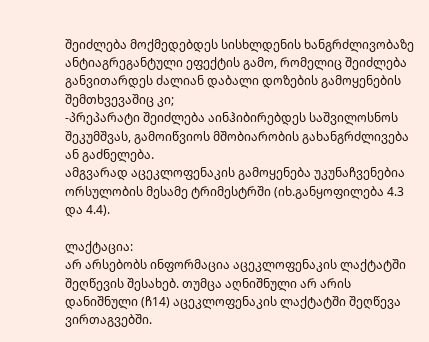შეიძლება მოქმედებდეს სისხლდენის ხანგრძლივობაზე ანტიაგრეგანტული ეფექტის გამო, რომელიც შეიძლება განვითარდეს ძალიან დაბალი დოზების გამოყენების შემთხვევაშიც კი;
-პრეპარატი შეიძლება აინჰიბირებდეს საშვილოსნოს შეკუმშვას, გამოიწვიოს მშობიარობის გახანგრძლივება ან გაძნელება.
ამგვარად აცეკლოფენაკის გამოყენება უკუნაჩვენებია ორსულობის მესამე ტრიმესტრში (იხ.განყოფილება 4.3 და 4.4).

ლაქტაცია:
არ არსებობს ინფორმაცია აცეკლოფენაკის ლაქტატში შეღწევის შესახებ. თუმცა აღნიშნული არ არის დანიშნული (ჩ14) აცეკლოფენაკის ლაქტატში შეღწევა ვირთაგვებში.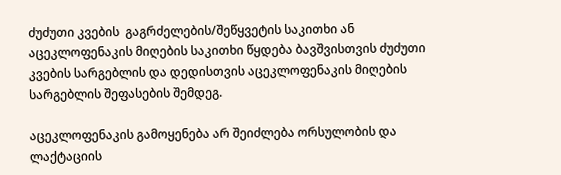ძუძუთი კვების  გაგრძელების/შეწყვეტის საკითხი ან აცეკლოფენაკის მიღების საკითხი წყდება ბავშვისთვის ძუძუთი კვების სარგებლის და დედისთვის აცეკლოფენაკის მიღების სარგებლის შეფასების შემდეგ.

აცეკლოფენაკის გამოყენება არ შეიძლება ორსულობის და ლაქტაციის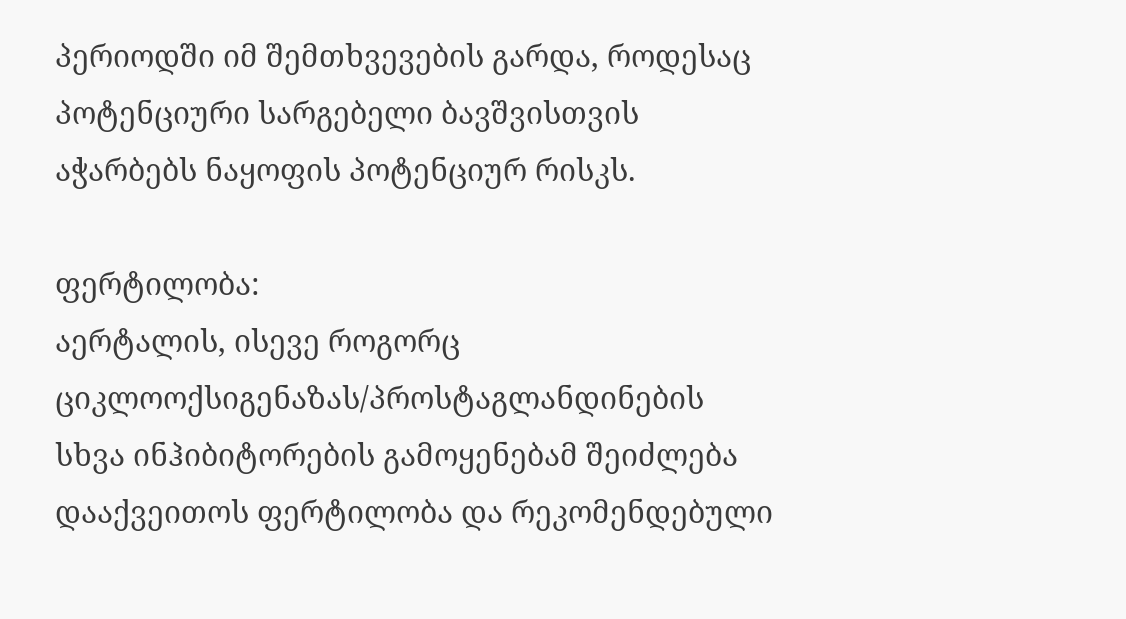პერიოდში იმ შემთხვევების გარდა, როდესაც პოტენციური სარგებელი ბავშვისთვის აჭარბებს ნაყოფის პოტენციურ რისკს.

ფერტილობა:
აერტალის, ისევე როგორც ციკლოოქსიგენაზას/პროსტაგლანდინების სხვა ინჰიბიტორების გამოყენებამ შეიძლება დააქვეითოს ფერტილობა და რეკომენდებული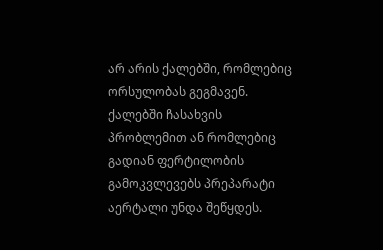არ არის ქალებში, რომლებიც ორსულობას გეგმავენ. ქალებში ჩასახვის პრობლემით ან რომლებიც გადიან ფერტილობის გამოკვლევებს პრეპარატი აერტალი უნდა შეწყდეს.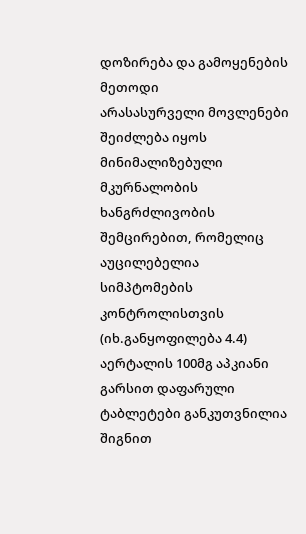დოზირება და გამოყენების მეთოდი
არასასურველი მოვლენები შეიძლება იყოს მინიმალიზებული მკურნალობის ხანგრძლივობის შემცირებით, რომელიც აუცილებელია სიმპტომების კონტროლისთვის (იხ.განყოფილება 4.4)
აერტალის 100მგ აპკიანი გარსით დაფარული ტაბლეტები განკუთვნილია შიგნით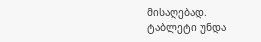მისაღებად.
ტაბლეტი უნდა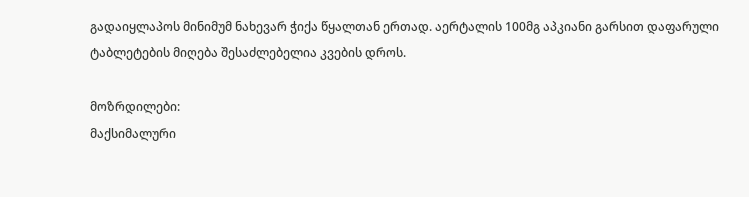გადაიყლაპოს მინიმუმ ნახევარ ჭიქა წყალთან ერთად. აერტალის 100მგ აპკიანი გარსით დაფარული ტაბლეტების მიღება შესაძლებელია კვების დროს.

მოზრდილები:
მაქსიმალური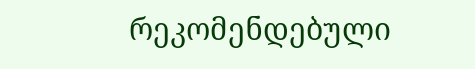რეკომენდებული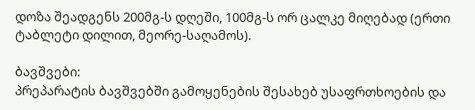დოზა შეადგენს 200მგ-ს დღეში, 100მგ-ს ორ ცალკე მიღებად (ერთი ტაბლეტი დილით, მეორე-საღამოს).

ბავშვები:
პრეპარატის ბავშვებში გამოყენების შესახებ უსაფრთხოების და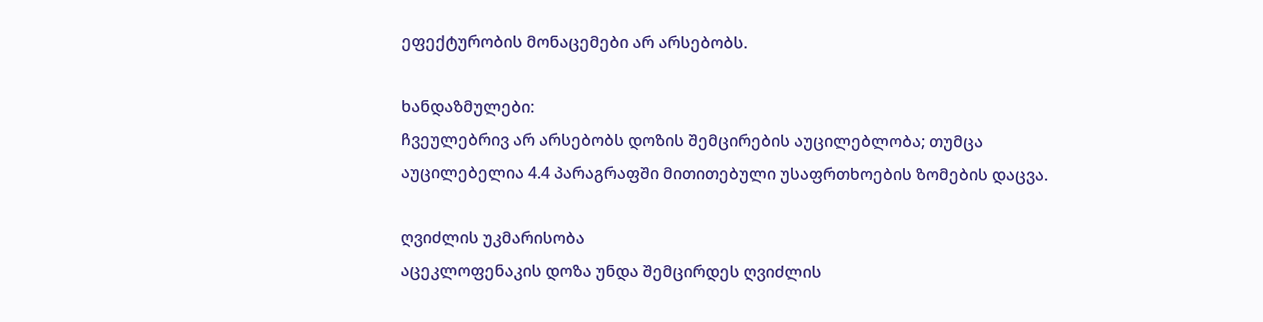ეფექტურობის მონაცემები არ არსებობს.

ხანდაზმულები:
ჩვეულებრივ არ არსებობს დოზის შემცირების აუცილებლობა; თუმცა აუცილებელია 4.4 პარაგრაფში მითითებული უსაფრთხოების ზომების დაცვა.

ღვიძლის უკმარისობა
აცეკლოფენაკის დოზა უნდა შემცირდეს ღვიძლის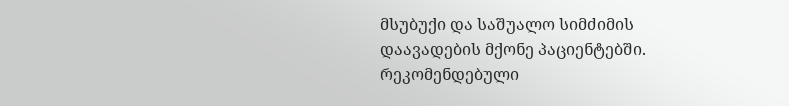მსუბუქი და საშუალო სიმძიმის დაავადების მქონე პაციენტებში. რეკომენდებული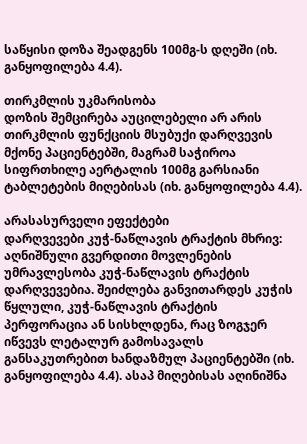საწყისი დოზა შეადგენს 100მგ-ს დღეში (იხ. განყოფილება 4.4).

თირკმლის უკმარისობა
დოზის შემცირება აუცილებელი არ არის თირკმლის ფუნქციის მსუბუქი დარღვევის მქონე პაციენტებში, მაგრამ საჭიროა სიფრთხილე აერტალის 100მგ გარსიანი ტაბლეტების მიღებისას (იხ. განყოფილება 4.4).

არასასურველი ეფექტები
დარღვევები კუჭ-ნაწლავის ტრაქტის მხრივ: აღნიშნული გვერდითი მოვლენების უმრავლესობა კუჭ-ნაწლავის ტრაქტის დარღვევებია. შეიძლება განვითარდეს კუჭის წყლული, კუჭ-ნაწლავის ტრაქტის პერფორაცია ან სისხლდენა, რაც ზოგჯერ იწვევს ლეტალურ გამოსავალს განსაკუთრებით ხანდაზმულ პაციენტებში (იხ. განყოფილება 4.4). ასაპ მიღებისას აღინიშნა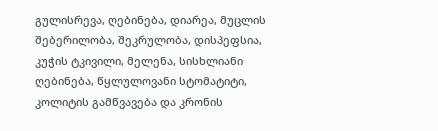გულისრევა, ღებინება, დიარეა, მუცლის შებერილობა, შეკრულობა, დისპეფსია, კუჭის ტკივილი, მელენა, სისხლიანი ღებინება, წყლულოვანი სტომატიტი, კოლიტის გამწვავება და კრონის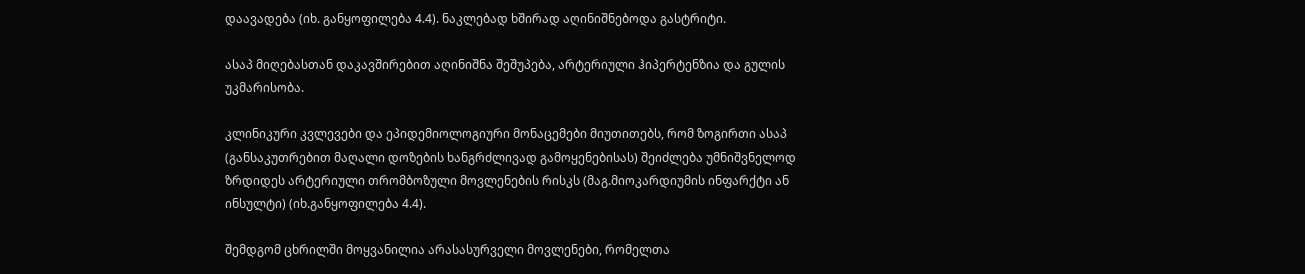დაავადება (იხ. განყოფილება 4.4). ნაკლებად ხშირად აღინიშნებოდა გასტრიტი.

ასაპ მიღებასთან დაკავშირებით აღინიშნა შეშუპება, არტერიული ჰიპერტენზია და გულის უკმარისობა.

კლინიკური კვლევები და ეპიდემიოლოგიური მონაცემები მიუთითებს, რომ ზოგირთი ასაპ (განსაკუთრებით მაღალი დოზების ხანგრძლივად გამოყენებისას) შეიძლება უმნიშვნელოდ ზრდიდეს არტერიული თრომბოზული მოვლენების რისკს (მაგ.მიოკარდიუმის ინფარქტი ან ინსულტი) (იხ.განყოფილება 4.4).

შემდგომ ცხრილში მოყვანილია არასასურველი მოვლენები, რომელთა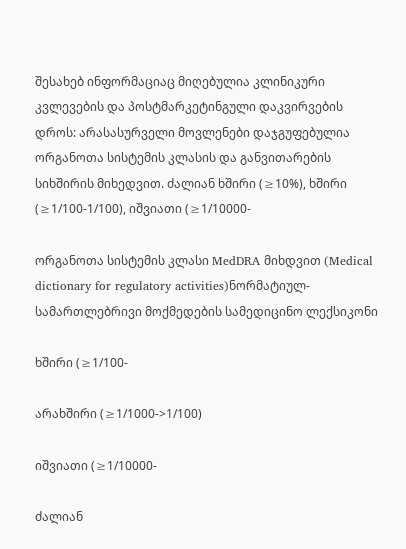შესახებ ინფორმაციაც მიღებულია კლინიკური კვლევების და პოსტმარკეტინგული დაკვირვების დროს: არასასურველი მოვლენები დაჯგუფებულია ორგანოთა სისტემის კლასის და განვითარების სიხშირის მიხედვით. ძალიან ხშირი (≥10%), ხშირი (≥1/100-1/100), იშვიათი (≥1/10000-

ორგანოთა სისტემის კლასი MedDRA მიხდვით (Medical dictionary for regulatory activities)ნორმატიულ-სამართლებრივი მოქმედების სამედიცინო ლექსიკონი

ხშირი (≥1/100-

არახშირი (≥1/1000->1/100)

იშვიათი (≥1/10000-

ძალიან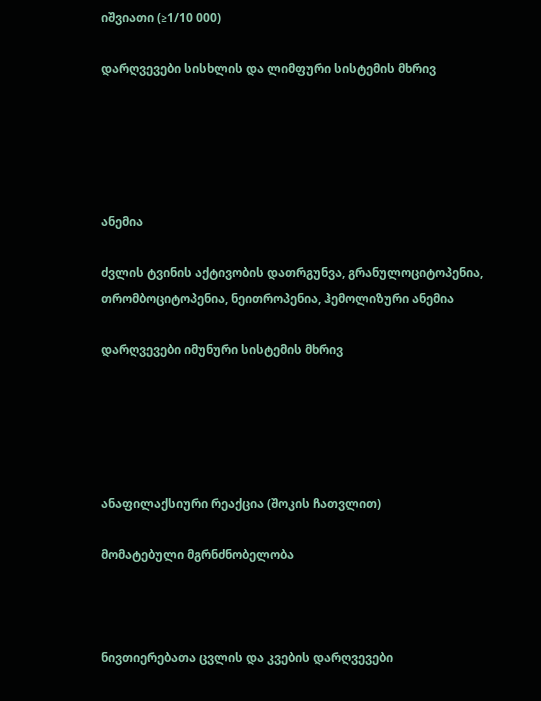იშვიათი (≥1/10 000)

დარღვევები სისხლის და ლიმფური სისტემის მხრივ





ანემია

ძვლის ტვინის აქტივობის დათრგუნვა, გრანულოციტოპენია, თრომბოციტოპენია, ნეითროპენია, ჰემოლიზური ანემია

დარღვევები იმუნური სისტემის მხრივ





ანაფილაქსიური რეაქცია (შოკის ჩათვლით)

მომატებული მგრნძნობელობა



ნივთიერებათა ცვლის და კვების დარღვევები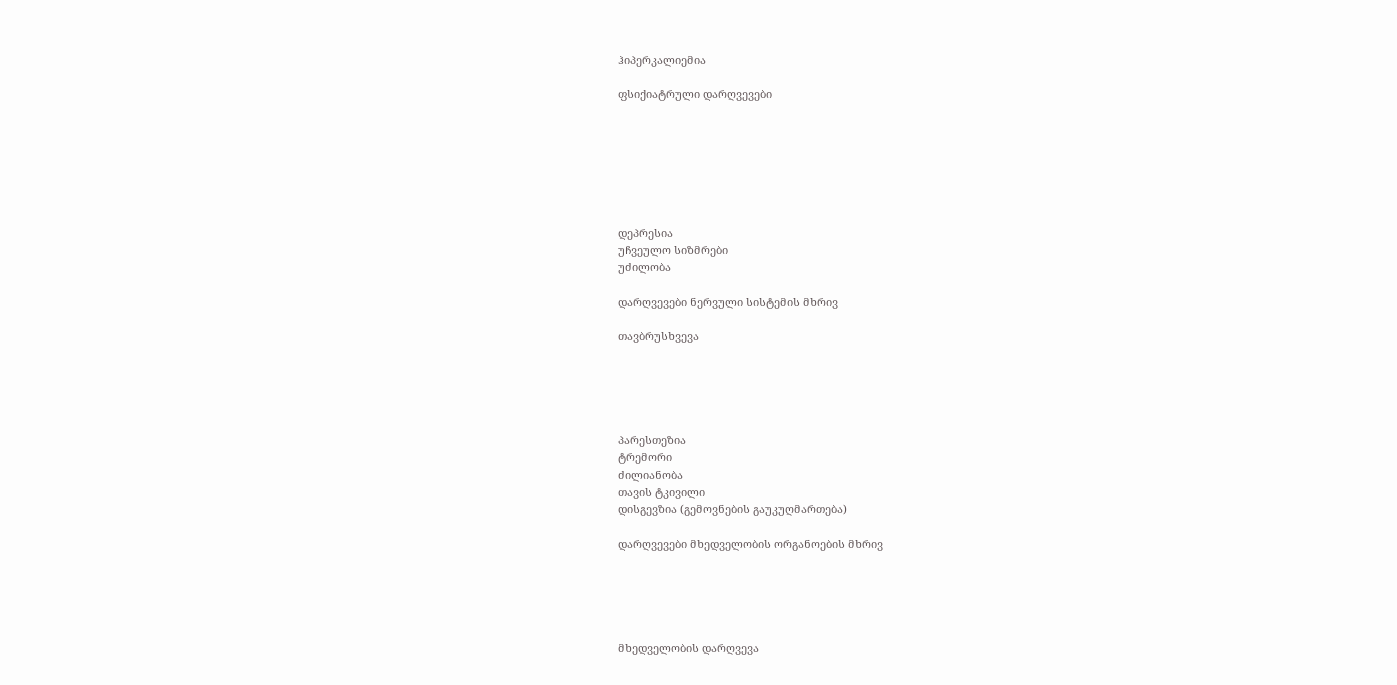ჰიპერკალიემია

ფსიქიატრული დარღვევები







დეპრესია
უჩვეულო სიზმრები
უძილობა

დარღვევები ნერვული სისტემის მხრივ

თავბრუსხვევა





პარესთეზია
ტრემორი
ძილიანობა
თავის ტკივილი
დისგევზია (გემოვნების გაუკუღმართება)

დარღვევები მხედველობის ორგანოების მხრივ





მხედველობის დარღვევა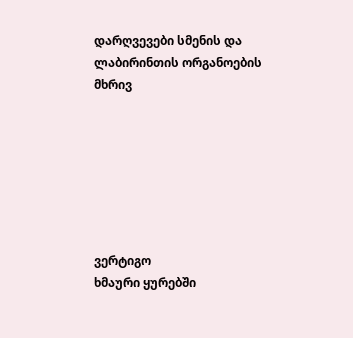დარღვევები სმენის და ლაბირინთის ორგანოების მხრივ







ვერტიგო
ხმაური ყურებში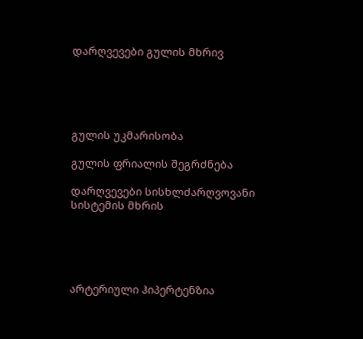დარღვევები გულის მხრივ





გულის უკმარისობა

გულის ფრიალის შეგრძნება

დარღვევები სისხლძარღვოვანი სისტემის მხრის





არტერიული ჰიპერტენზია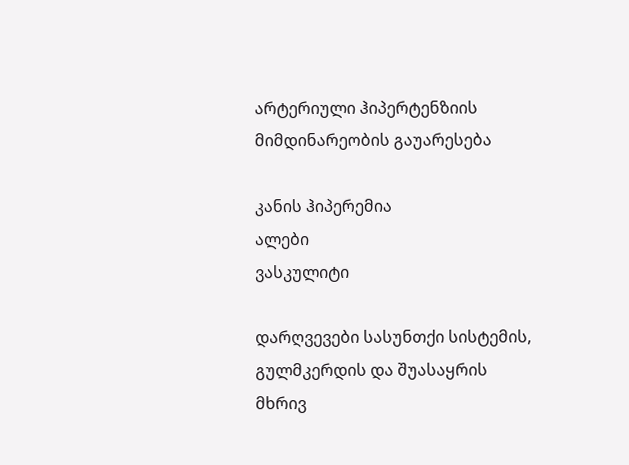არტერიული ჰიპერტენზიის მიმდინარეობის გაუარესება

კანის ჰიპერემია
ალები
ვასკულიტი

დარღვევები სასუნთქი სისტემის, გულმკერდის და შუასაყრის მხრივ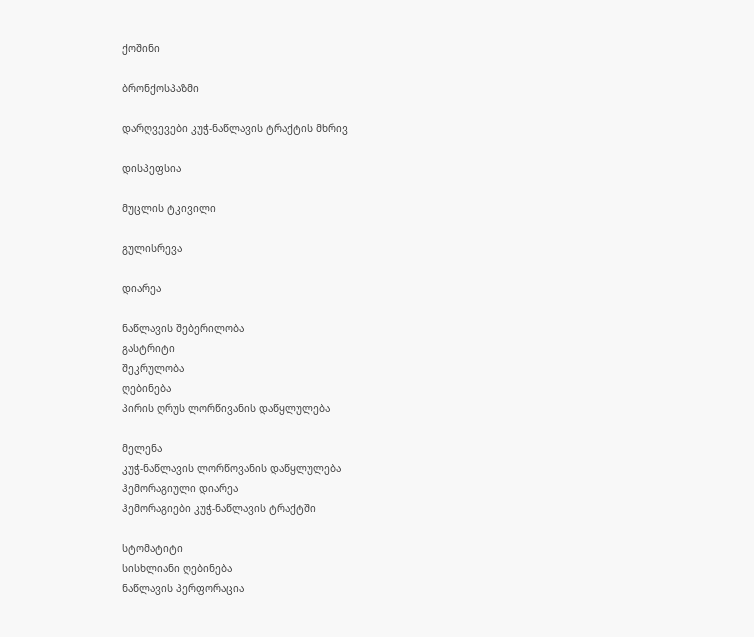ქოშინი

ბრონქოსპაზმი

დარღვევები კუჭ-ნაწლავის ტრაქტის მხრივ

დისპეფსია

მუცლის ტკივილი

გულისრევა

დიარეა

ნაწლავის შებერილობა
გასტრიტი
შეკრულობა
ღებინება
პირის ღრუს ლორწივანის დაწყლულება

მელენა
კუჭ-ნაწლავის ლორწოვანის დაწყლულება
ჰემორაგიული დიარეა
ჰემორაგიები კუჭ-ნაწლავის ტრაქტში

სტომატიტი
სისხლიანი ღებინება
ნაწლავის პერფორაცია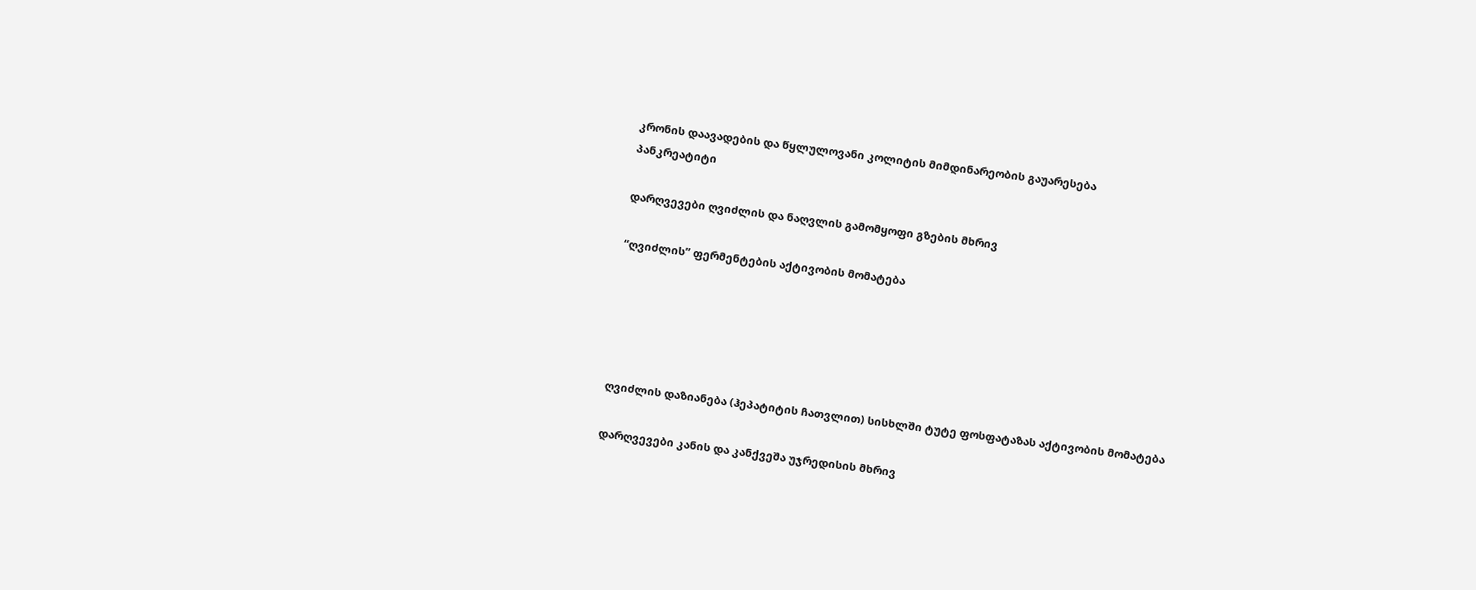კრონის დაავადების და წყლულოვანი კოლიტის მიმდინარეობის გაუარესება
პანკრეატიტი

დარღვევები ღვიძლის და ნაღვლის გამომყოფი გზების მხრივ

“ღვიძლის” ფერმენტების აქტივობის მომატება





ღვიძლის დაზიანება (ჰეპატიტის ჩათვლით) სისხლში ტუტე ფოსფატაზას აქტივობის მომატება

დარღვევები კანის და კანქვეშა უჯრედისის მხრივ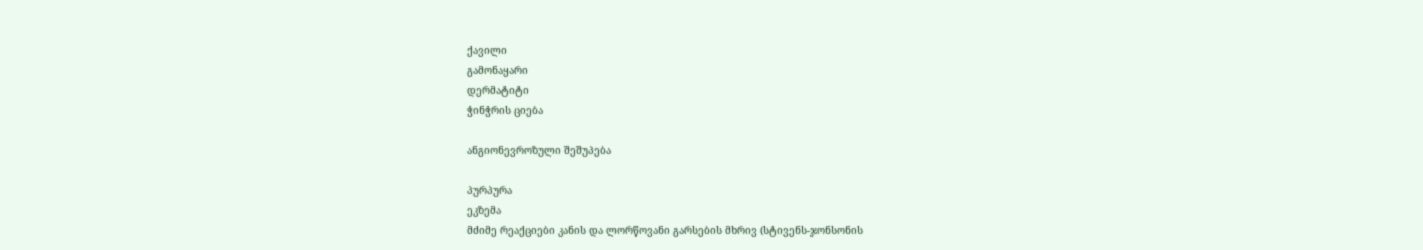ქავილი
გამონაყარი
დერმატიტი
ჭინჭრის ციება

ანგიონევროზული შეშუპება

პურპურა
ეკზემა
მძიმე რეაქციები კანის და ლორწოვანი გარსების მხრივ (სტივენს-ჯონსონის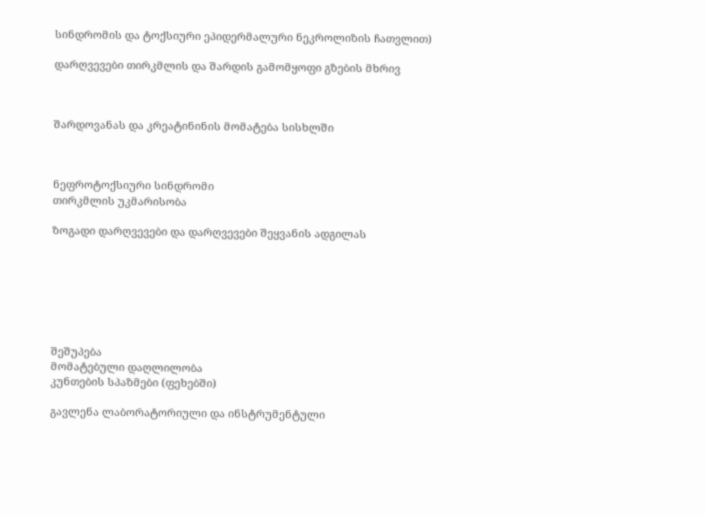სინდრომის და ტოქსიური ეპიდერმალური ნეკროლიზის ჩათვლით)

დარღვევები თირკმლის და შარდის გამომყოფი გზების მხრივ



შარდოვანას და კრეატინინის მომატება სისხლში



ნეფროტოქსიური სინდრომი
თირკმლის უკმარისობა

ზოგადი დარღვევები და დარღვევები შეყვანის ადგილას







შეშუპება
მომატებული დაღლილობა
კუნთების სპაზმები (ფეხებში)

გავლენა ლაბორატორიული და ინსტრუმენტული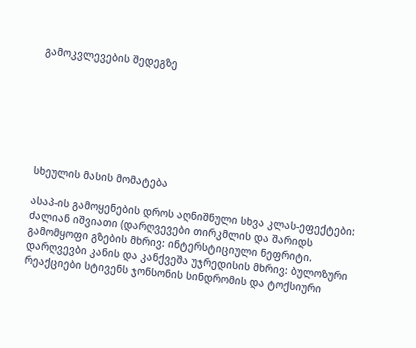გამოკვლევების შედეგზე







სხეულის მასის მომატება

ასაპ-ის გამოყენების დროს აღნიშნული სხვა კლას-ეფექტები:
ძალიან იშვიათი (დარღვევები თირკმლის და შარიდს გამომყოფი გზების მხრივ: ინტერსტიციული ნეფრიტი.
დარღვევბი კანის და კანქვეშა უჯრედისის მხრივ: ბულოზური რეაქციები სტივენს ჯონსონის სინდრომის და ტოქსიური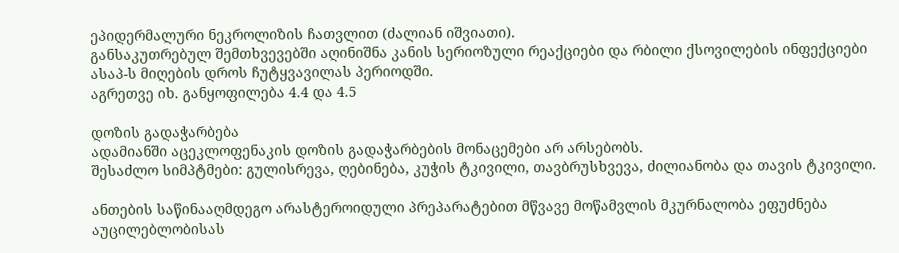ეპიდერმალური ნეკროლიზის ჩათვლით (ძალიან იშვიათი).
განსაკუთრებულ შემთხვევებში აღინიშნა კანის სერიოზული რეაქციები და რბილი ქსოვილების ინფექციები ასაპ-ს მიღების დროს ჩუტყვავილას პერიოდში.
აგრეთვე იხ. განყოფილება 4.4 და 4.5

დოზის გადაჭარბება
ადამიანში აცეკლოფენაკის დოზის გადაჭარბების მონაცემები არ არსებობს.
შესაძლო სიმპტმები: გულისრევა, ღებინება, კუჭის ტკივილი, თავბრუსხვევა, ძილიანობა და თავის ტკივილი.

ანთების საწინააღმდეგო არასტეროიდული პრეპარატებით მწვავე მოწამვლის მკურნალობა ეფუძნება აუცილებლობისას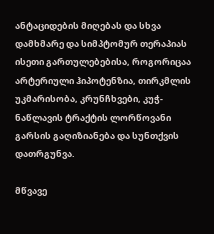ანტაციდების მიღებას და სხვა დამხმარე და სიმპტომურ თერაპიას ისეთი გართულებებისა, როგორიცაა არტერიული ჰიპოტენზია, თირკმლის უკმარისობა, კრუნჩხვები, კუჭ-ნაწლავის ტრაქტის ლორწოვანი გარსის გაღიზიანება და სუნთქვის დათრგუნვა.

მწვავე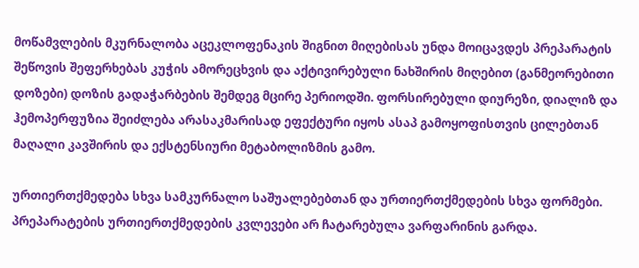მოწამვლების მკურნალობა აცეკლოფენაკის შიგნით მიღებისას უნდა მოიცავდეს პრეპარატის შეწოვის შეფერხებას კუჭის ამორეცხვის და აქტივირებული ნახშირის მიღებით (განმეორებითი დოზები) დოზის გადაჭარბების შემდეგ მცირე პერიოდში. ფორსირებული დიურეზი, დიალიზ და ჰემოპერფუზია შეიძლება არასაკმარისად ეფექტური იყოს ასაპ გამოყოფისთვის ცილებთან მაღალი კავშირის და ექსტენსიური მეტაბოლიზმის გამო.

ურთიერთქმედება სხვა სამკურნალო საშუალებებთან და ურთიერთქმედების სხვა ფორმები.
პრეპარატების ურთიერთქმედების კვლევები არ ჩატარებულა ვარფარინის გარდა.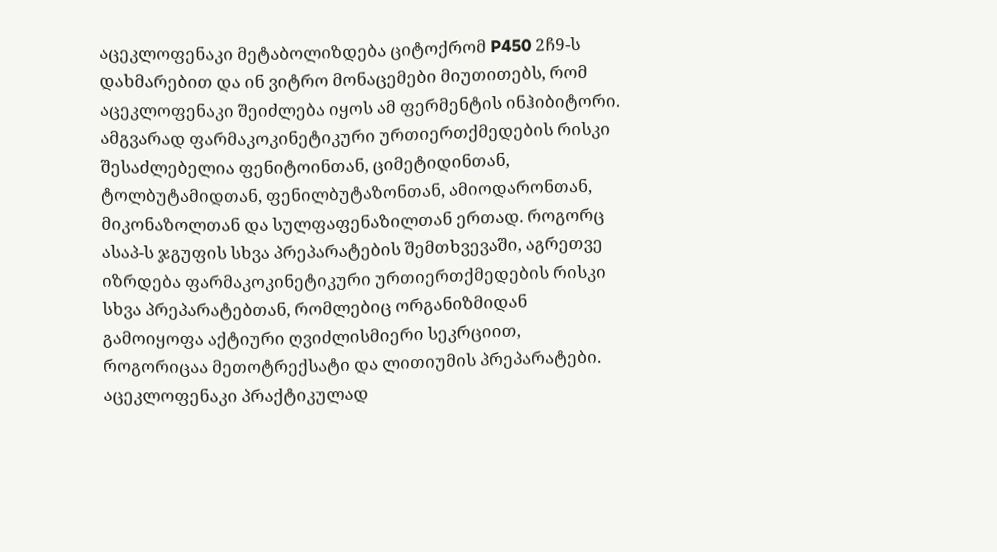აცეკლოფენაკი მეტაბოლიზდება ციტოქრომ P450 2ჩ9-ს დახმარებით და ინ ვიტრო მონაცემები მიუთითებს, რომ აცეკლოფენაკი შეიძლება იყოს ამ ფერმენტის ინჰიბიტორი. ამგვარად ფარმაკოკინეტიკური ურთიერთქმედების რისკი შესაძლებელია ფენიტოინთან, ციმეტიდინთან, ტოლბუტამიდთან, ფენილბუტაზონთან, ამიოდარონთან, მიკონაზოლთან და სულფაფენაზილთან ერთად. როგორც ასაპ-ს ჯგუფის სხვა პრეპარატების შემთხვევაში, აგრეთვე იზრდება ფარმაკოკინეტიკური ურთიერთქმედების რისკი სხვა პრეპარატებთან, რომლებიც ორგანიზმიდან გამოიყოფა აქტიური ღვიძლისმიერი სეკრციით, როგორიცაა მეთოტრექსატი და ლითიუმის პრეპარატები. აცეკლოფენაკი პრაქტიკულად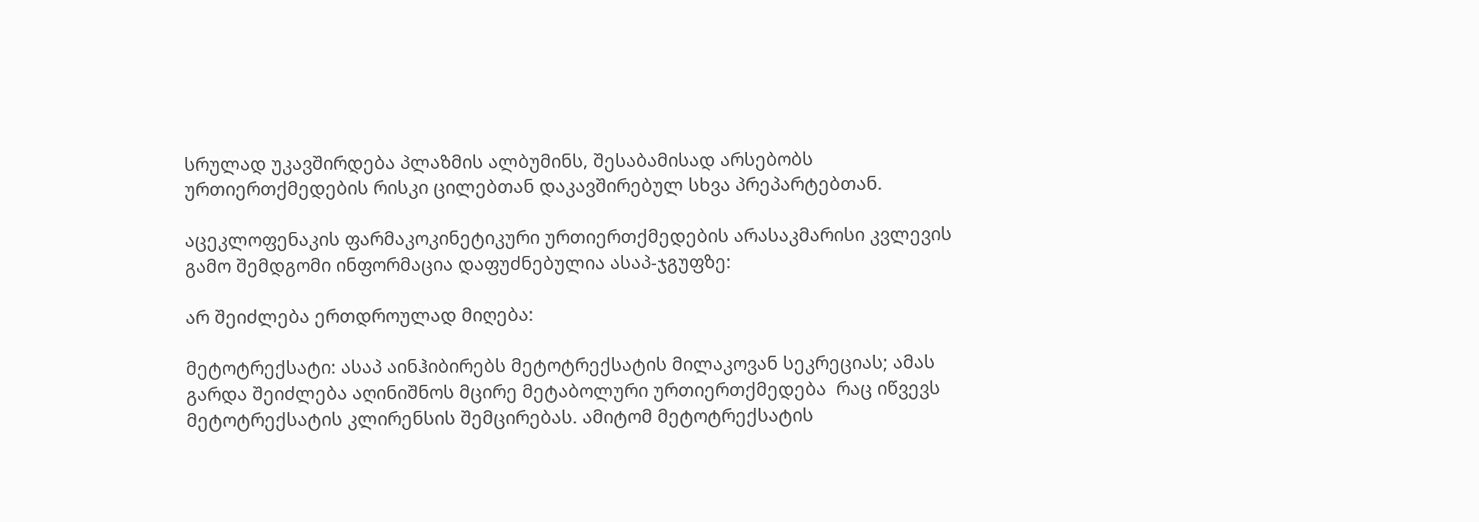სრულად უკავშირდება პლაზმის ალბუმინს, შესაბამისად არსებობს ურთიერთქმედების რისკი ცილებთან დაკავშირებულ სხვა პრეპარტებთან.

აცეკლოფენაკის ფარმაკოკინეტიკური ურთიერთქმედების არასაკმარისი კვლევის გამო შემდგომი ინფორმაცია დაფუძნებულია ასაპ-ჯგუფზე:

არ შეიძლება ერთდროულად მიღება:

მეტოტრექსატი: ასაპ აინჰიბირებს მეტოტრექსატის მილაკოვან სეკრეციას; ამას გარდა შეიძლება აღინიშნოს მცირე მეტაბოლური ურთიერთქმედება  რაც იწვევს მეტოტრექსატის კლირენსის შემცირებას. ამიტომ მეტოტრექსატის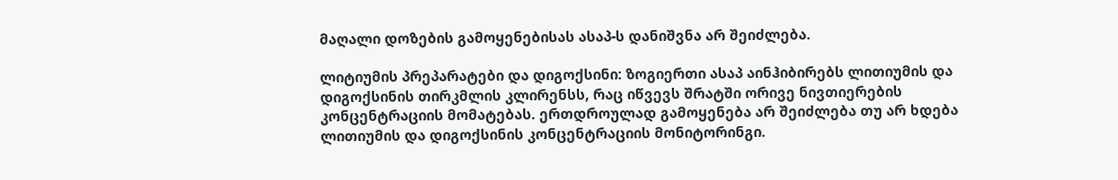მაღალი დოზების გამოყენებისას ასაპ-ს დანიშვნა არ შეიძლება.

ლიტიუმის პრეპარატები და დიგოქსინი: ზოგიერთი ასაპ აინჰიბირებს ლითიუმის და დიგოქსინის თირკმლის კლირენსს, რაც იწვევს შრატში ორივე ნივთიერების კონცენტრაციის მომატებას. ერთდროულად გამოყენება არ შეიძლება თუ არ ხდება ლითიუმის და დიგოქსინის კონცენტრაციის მონიტორინგი.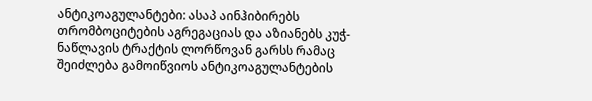ანტიკოაგულანტები: ასაპ აინჰიბირებს თრომბოციტების აგრეგაციას და აზიანებს კუჭ-ნაწლავის ტრაქტის ლორწოვან გარსს რამაც შეიძლება გამოიწვიოს ანტიკოაგულანტების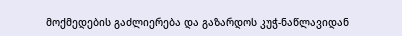მოქმედების გაძლიერება და გაზარდოს კუჭ-ნაწლავიდან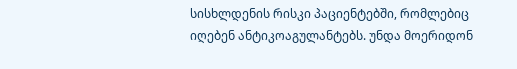სისხლდენის რისკი პაციენტებში, რომლებიც იღებენ ანტიკოაგულანტებს. უნდა მოერიდონ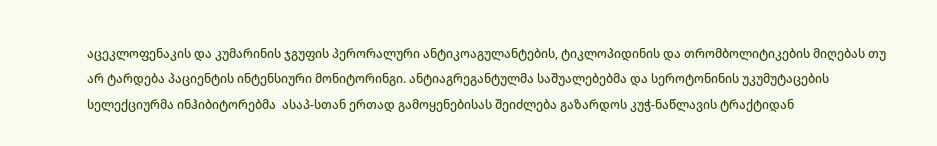აცეკლოფენაკის და კუმარინის ჯგუფის პერორალური ანტიკოაგულანტების, ტიკლოპიდინის და თრომბოლიტიკების მიღებას თუ არ ტარდება პაციენტის ინტენსიური მონიტორინგი. ანტიაგრეგანტულმა საშუალებებმა და სეროტონინის უკუმუტაცების სელექციურმა ინჰიბიტორებმა  ასაპ-სთან ერთად გამოყენებისას შეიძლება გაზარდოს კუჭ-ნაწლავის ტრაქტიდან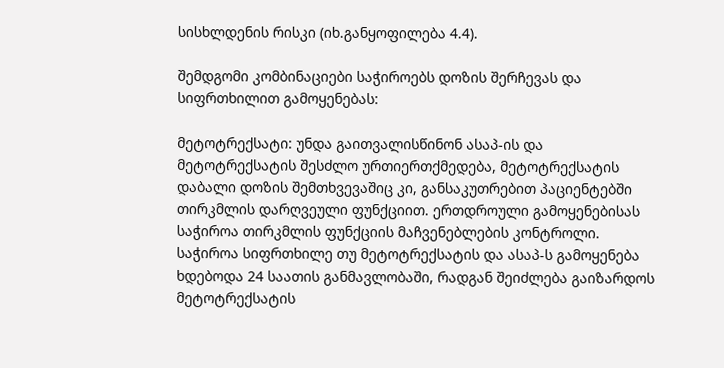სისხლდენის რისკი (იხ.განყოფილება 4.4).

შემდგომი კომბინაციები საჭიროებს დოზის შერჩევას და სიფრთხილით გამოყენებას:

მეტოტრექსატი: უნდა გაითვალისწინონ ასაპ-ის და მეტოტრექსატის შესძლო ურთიერთქმედება, მეტოტრექსატის დაბალი დოზის შემთხვევაშიც კი, განსაკუთრებით პაციენტებში თირკმლის დარღვეული ფუნქციით. ერთდროული გამოყენებისას საჭიროა თირკმლის ფუნქციის მაჩვენებლების კონტროლი. საჭიროა სიფრთხილე თუ მეტოტრექსატის და ასაპ-ს გამოყენება ხდებოდა 24 საათის განმავლობაში, რადგან შეიძლება გაიზარდოს მეტოტრექსატის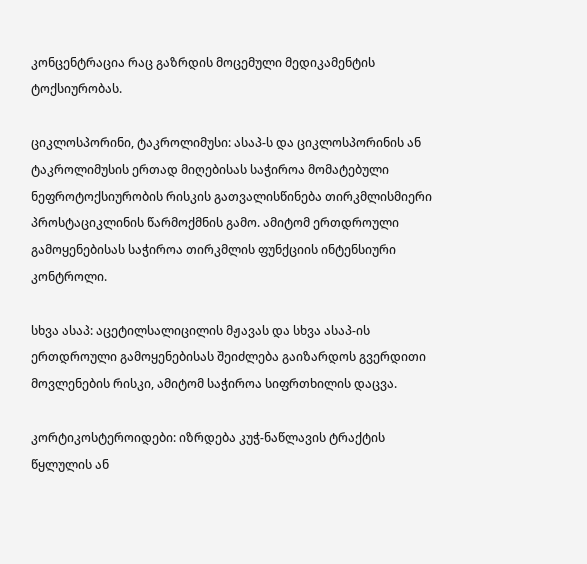კონცენტრაცია რაც გაზრდის მოცემული მედიკამენტის ტოქსიურობას.

ციკლოსპორინი, ტაკროლიმუსი: ასაპ-ს და ციკლოსპორინის ან ტაკროლიმუსის ერთად მიღებისას საჭიროა მომატებული ნეფროტოქსიურობის რისკის გათვალისწინება თირკმლისმიერი პროსტაციკლინის წარმოქმნის გამო. ამიტომ ერთდროული გამოყენებისას საჭიროა თირკმლის ფუნქციის ინტენსიური კონტროლი.

სხვა ასაპ: აცეტილსალიცილის მჟავას და სხვა ასაპ-ის ერთდროული გამოყენებისას შეიძლება გაიზარდოს გვერდითი მოვლენების რისკი, ამიტომ საჭიროა სიფრთხილის დაცვა.

კორტიკოსტეროიდები: იზრდება კუჭ-ნაწლავის ტრაქტის წყლულის ან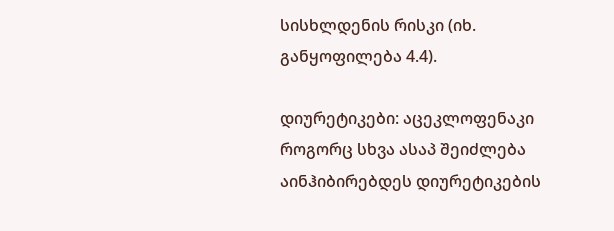სისხლდენის რისკი (იხ. განყოფილება 4.4).

დიურეტიკები: აცეკლოფენაკი როგორც სხვა ასაპ შეიძლება აინჰიბირებდეს დიურეტიკების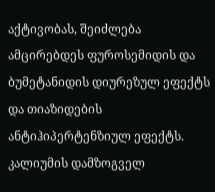აქტივობას, შეიძლება ამცირებდეს ფუროსემიდის და ბუმეტანიდის დიურეზულ ეფექტს და თიაზიდების ანტიჰიპერტენზიულ ეფექტს. კალიუმის დამზოგველ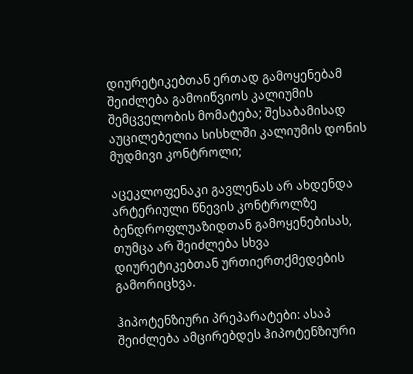დიურეტიკებთან ერთად გამოყენებამ შეიძლება გამოიწვიოს კალიუმის შემცველობის მომატება; შესაბამისად აუცილებელია სისხლში კალიუმის დონის მუდმივი კონტროლი;

აცეკლოფენაკი გავლენას არ ახდენდა არტერიული წნევის კონტროლზე ბენდროფლუაზიდთან გამოყენებისას, თუმცა არ შეიძლება სხვა დიურეტიკებთან ურთიერთქმედების გამორიცხვა.

ჰიპოტენზიური პრეპარატები: ასაპ შეიძლება ამცირებდეს ჰიპოტენზიური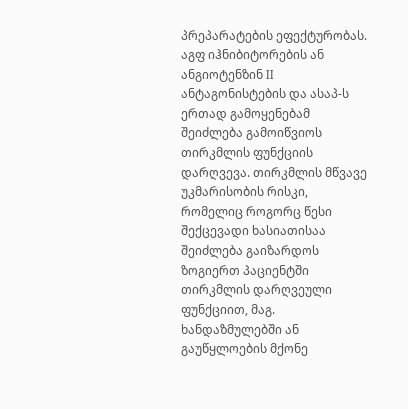პრეპარატების ეფექტურობას. აგფ იჰნიბიტორების ან ანგიოტენზინ II ანტაგონისტების და ასაპ-ს ერთად გამოყენებამ შეიძლება გამოიწვიოს თირკმლის ფუნქციის დარღვევა. თირკმლის მწვავე უკმარისობის რისკი, რომელიც როგორც წესი შექცევადი ხასიათისაა შეიძლება გაიზარდოს ზოგიერთ პაციენტში თირკმლის დარღვეული ფუნქციით, მაგ. ხანდაზმულებში ან გაუწყლოების მქონე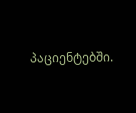პაციენტებში.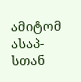ამიტომ ასაპ-სთან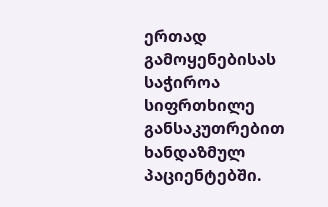ერთად გამოყენებისას საჭიროა სიფრთხილე განსაკუთრებით ხანდაზმულ პაციენტებში.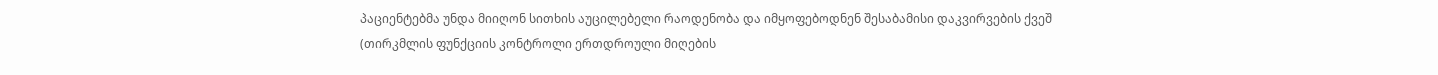პაციენტებმა უნდა მიიღონ სითხის აუცილებელი რაოდენობა და იმყოფებოდნენ შესაბამისი დაკვირვების ქვეშ (თირკმლის ფუნქციის კონტროლი ერთდროული მიღების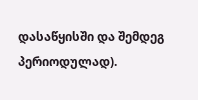დასაწყისში და შემდეგ პერიოდულად).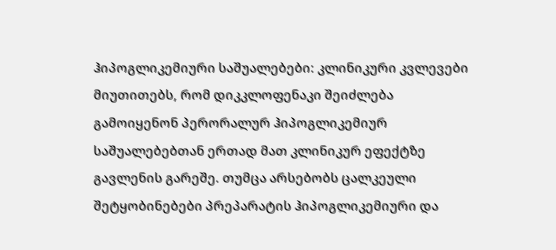ჰიპოგლიკემიური საშუალებები: კლინიკური კვლევები მიუთითებს, რომ დიკკლოფენაკი შეიძლება გამოიყენონ პერორალურ ჰიპოგლიკემიურ საშუალებებთან ერთად მათ კლინიკურ ეფექტზე გავლენის გარეშე. თუმცა არსებობს ცალკეული შეტყობინებები პრეპარატის ჰიპოგლიკემიური და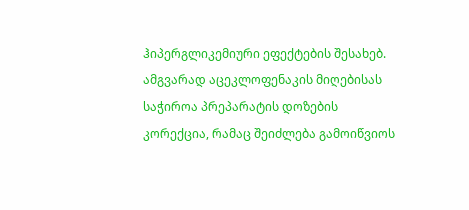ჰიპერგლიკემიური ეფექტების შესახებ. ამგვარად აცეკლოფენაკის მიღებისას საჭიროა პრეპარატის დოზების კორექცია, რამაც შეიძლება გამოიწვიოს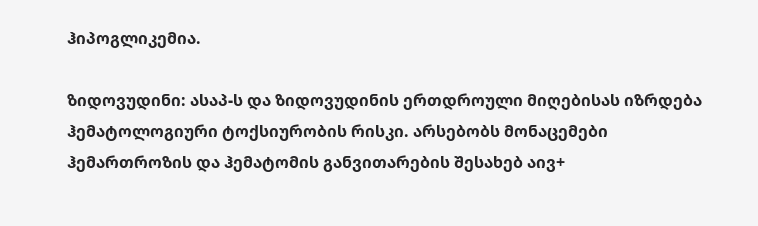ჰიპოგლიკემია.

ზიდოვუდინი: ასაპ-ს და ზიდოვუდინის ერთდროული მიღებისას იზრდება ჰემატოლოგიური ტოქსიურობის რისკი. არსებობს მონაცემები ჰემართროზის და ჰემატომის განვითარების შესახებ აივ+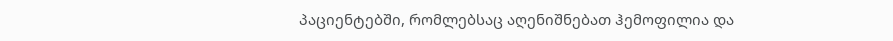პაციენტებში, რომლებსაც აღენიშნებათ ჰემოფილია და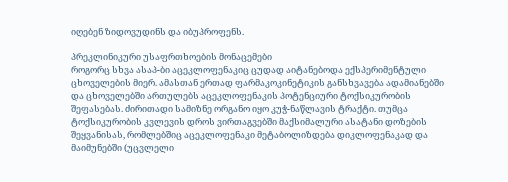იღებენ ზიდოვუდინს და იბუპროფენს.

პრეკლინიკური უსაფრთხოების მონაცემები
როგორც სხვა ასაპ-ბი აცეკლოფენაკიც ცუდად აიტანებოდა ექსპერიმენტული ცხოველების მიერ. ამასთან ერთად ფარმაკოკინეტიკის განსხვავება ადამიანებში და ცხოველებში ართულებს აცეკლოფენაკის პოტენციური ტოქსიკურობის შეფასებას. ძირითადი სამიზნე ორგანო იყო კუჭ-ნაწლავის ტრაქტი. თუმცა ტოქსიკურობის კვლევის დროს ვირთაგვებში მაქსიმალური ასატანი დოზების შეყვანისას, რომლებშიც აცეკლოფენაკი მეტაბოლიზდება დიკლოფენაკად და მაიმუნებში (უცვლელი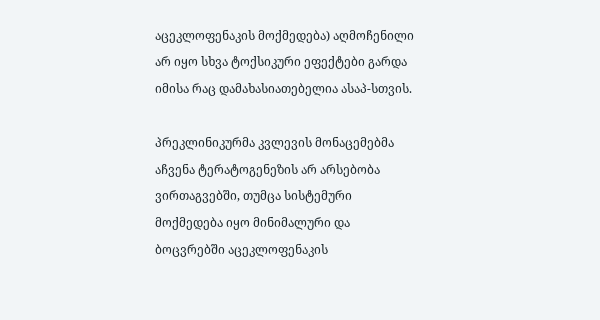აცეკლოფენაკის მოქმედება) აღმოჩენილი არ იყო სხვა ტოქსიკური ეფექტები გარდა იმისა რაც დამახასიათებელია ასაპ-სთვის.

პრეკლინიკურმა კვლევის მონაცემებმა აჩვენა ტერატოგენეზის არ არსებობა ვირთაგვებში, თუმცა სისტემური მოქმედება იყო მინიმალური და ბოცვრებში აცეკლოფენაკის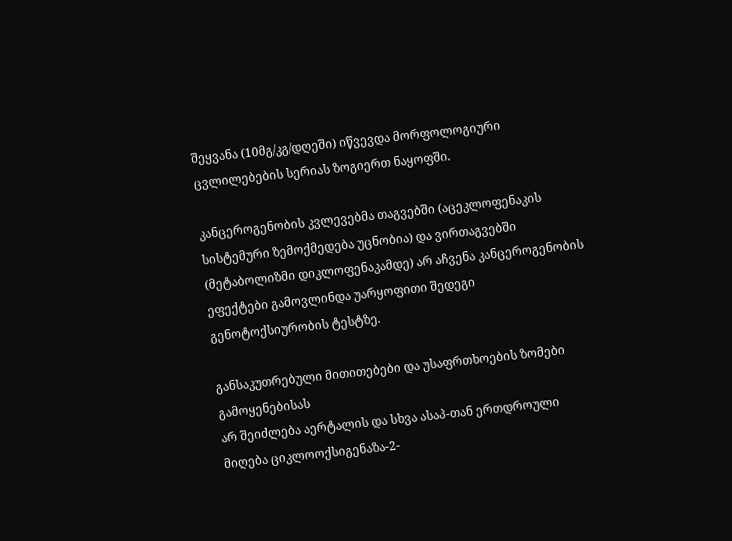შეყვანა (10მგ/კგ/დღეში) იწვევდა მორფოლოგიური ცვლილებების სერიას ზოგიერთ ნაყოფში.

კანცეროგენობის კვლევებმა თაგვებში (აცეკლოფენაკის სისტემური ზემოქმედება უცნობია) და ვირთაგვებში (მეტაბოლიზმი დიკლოფენაკამდე) არ აჩვენა კანცეროგენობის ეფექტები გამოვლინდა უარყოფითი შედეგი გენოტოქსიურობის ტესტზე.

განსაკუთრებული მითითებები და უსაფრთხოების ზომები გამოყენებისას
არ შეიძლება აერტალის და სხვა ასაპ-თან ერთდროული მიღება ციკლოოქსიგენაზა-2-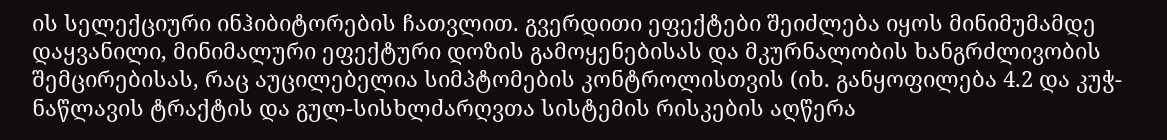ის სელექციური ინჰიბიტორების ჩათვლით. გვერდითი ეფექტები შეიძლება იყოს მინიმუმამდე დაყვანილი, მინიმალური ეფექტური დოზის გამოყენებისას და მკურნალობის ხანგრძლივობის შემცირებისას, რაც აუცილებელია სიმპტომების კონტროლისთვის (იხ. განყოფილება 4.2 და კუჭ-ნაწლავის ტრაქტის და გულ-სისხლძარღვთა სისტემის რისკების აღწერა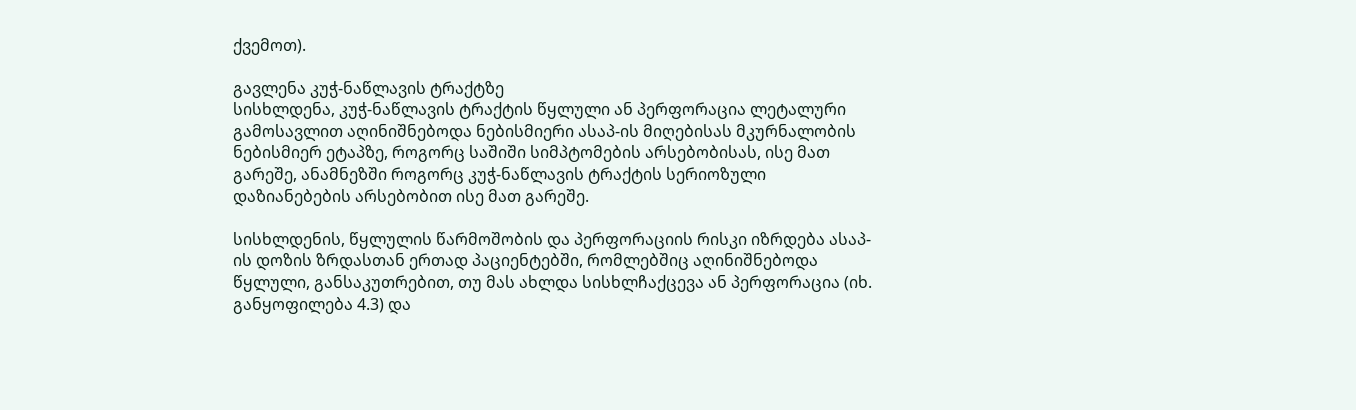ქვემოთ).

გავლენა კუჭ-ნაწლავის ტრაქტზე
სისხლდენა, კუჭ-ნაწლავის ტრაქტის წყლული ან პერფორაცია ლეტალური გამოსავლით აღინიშნებოდა ნებისმიერი ასაპ-ის მიღებისას მკურნალობის ნებისმიერ ეტაპზე, როგორც საშიში სიმპტომების არსებობისას, ისე მათ გარეშე, ანამნეზში როგორც კუჭ-ნაწლავის ტრაქტის სერიოზული დაზიანებების არსებობით ისე მათ გარეშე.

სისხლდენის, წყლულის წარმოშობის და პერფორაციის რისკი იზრდება ასაპ-ის დოზის ზრდასთან ერთად პაციენტებში, რომლებშიც აღინიშნებოდა წყლული, განსაკუთრებით, თუ მას ახლდა სისხლჩაქცევა ან პერფორაცია (იხ. განყოფილება 4.3) და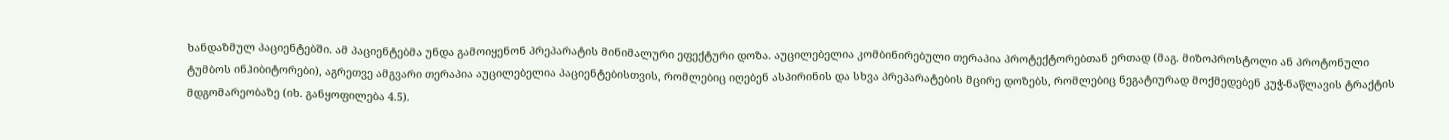ხანდაზმულ პაციენტებში. ამ პაციენტებმა უნდა გამოიყენონ პრეპარატის მინიმალური ეფექტური დოზა. აუცილებელია კომბინირებული თერაპია პროტექტორებთან ერთად (მაგ. მიზოპროსტოლი ან პროტონული ტუმბოს ინჰიბიტორები), აგრეთვე ამგვარი თერაპია აუცილებელია პაციენტებისთვის, რომლებიც იღებენ ასპირინის და სხვა პრეპარატების მცირე დოზებს, რომლებიც ნეგატიურად მოქმედებენ კუჭ-ნაწლავის ტრაქტის მდგომარეობაზე (იხ. განყოფილება 4.5).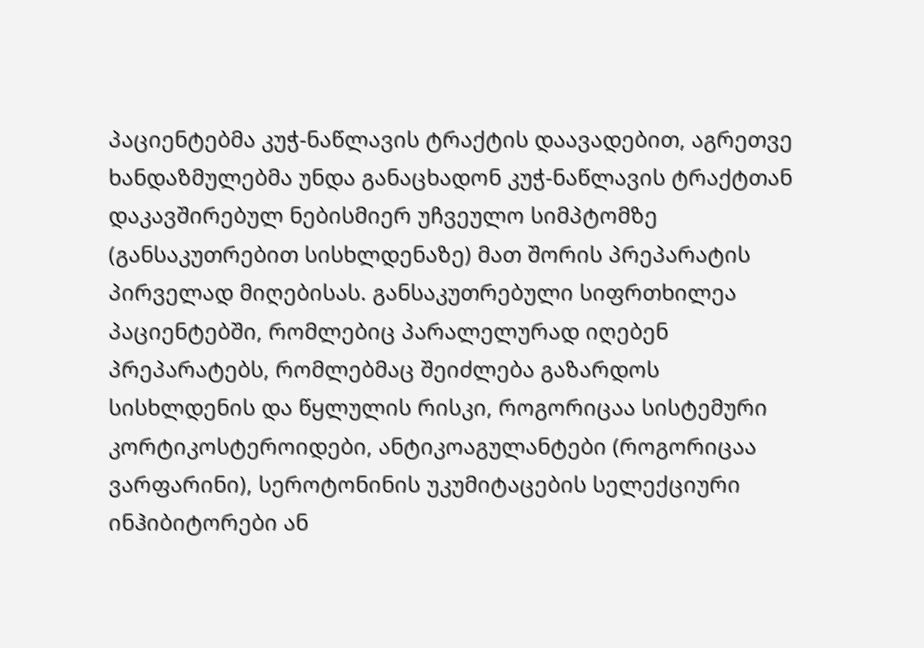პაციენტებმა კუჭ-ნაწლავის ტრაქტის დაავადებით, აგრეთვე ხანდაზმულებმა უნდა განაცხადონ კუჭ-ნაწლავის ტრაქტთან დაკავშირებულ ნებისმიერ უჩვეულო სიმპტომზე (განსაკუთრებით სისხლდენაზე) მათ შორის პრეპარატის პირველად მიღებისას. განსაკუთრებული სიფრთხილეა პაციენტებში, რომლებიც პარალელურად იღებენ პრეპარატებს, რომლებმაც შეიძლება გაზარდოს სისხლდენის და წყლულის რისკი, როგორიცაა სისტემური კორტიკოსტეროიდები, ანტიკოაგულანტები (როგორიცაა ვარფარინი), სეროტონინის უკუმიტაცების სელექციური ინჰიბიტორები ან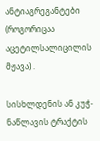ანტიაგრეგანტები (როგორიცაა აცეტილსალიცილის მჟავა) .

სისხლდენის ან კუჭ-ნაწლავის ტრაქტის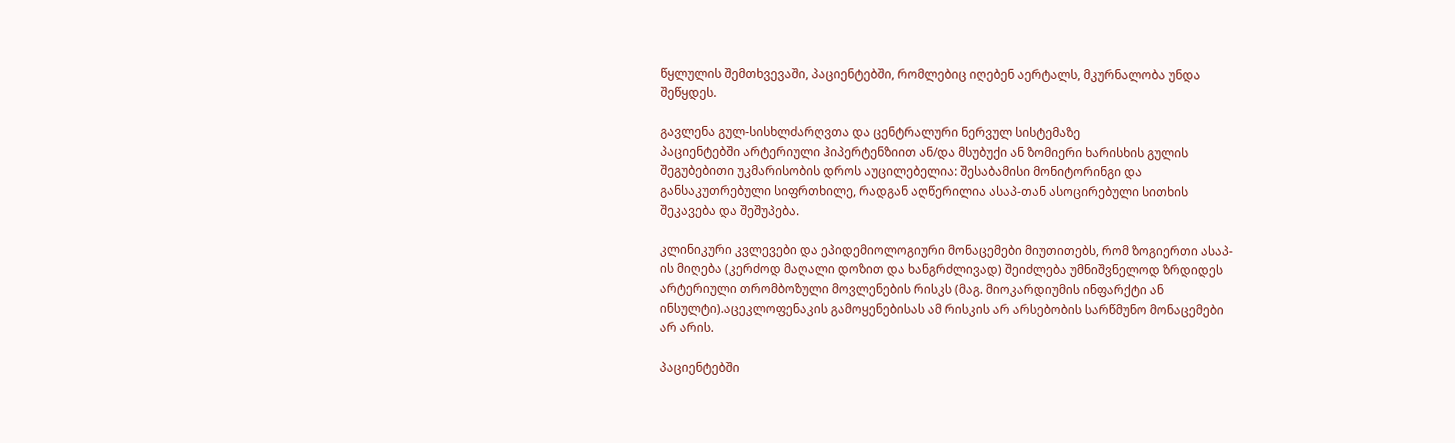წყლულის შემთხვევაში, პაციენტებში, რომლებიც იღებენ აერტალს, მკურნალობა უნდა შეწყდეს.

გავლენა გულ-სისხლძარღვთა და ცენტრალური ნერვულ სისტემაზე
პაციენტებში არტერიული ჰიპერტენზიით ან/და მსუბუქი ან ზომიერი ხარისხის გულის შეგუბებითი უკმარისობის დროს აუცილებელია: შესაბამისი მონიტორინგი და განსაკუთრებული სიფრთხილე, რადგან აღწერილია ასაპ-თან ასოცირებული სითხის შეკავება და შეშუპება.

კლინიკური კვლევები და ეპიდემიოლოგიური მონაცემები მიუთითებს, რომ ზოგიერთი ასაპ-ის მიღება (კერძოდ მაღალი დოზით და ხანგრძლივად) შეიძლება უმნიშვნელოდ ზრდიდეს არტერიული თრომბოზული მოვლენების რისკს (მაგ. მიოკარდიუმის ინფარქტი ან ინსულტი).აცეკლოფენაკის გამოყენებისას ამ რისკის არ არსებობის სარწმუნო მონაცემები არ არის.

პაციენტებში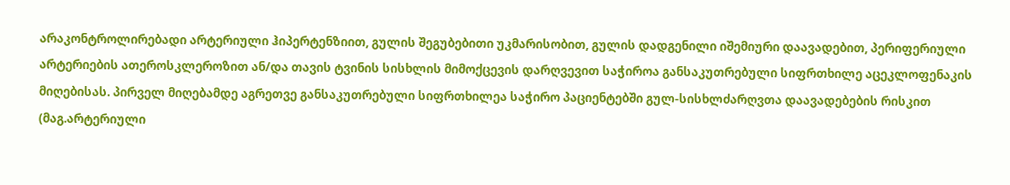არაკონტროლირებადი არტერიული ჰიპერტენზიით, გულის შეგუბებითი უკმარისობით, გულის დადგენილი იშემიური დაავადებით, პერიფერიული არტერიების ათეროსკლეროზით ან/და თავის ტვინის სისხლის მიმოქცევის დარღვევით საჭიროა განსაკუთრებული სიფრთხილე აცეკლოფენაკის მიღებისას. პირველ მიღებამდე აგრეთვე განსაკუთრებული სიფრთხილეა საჭირო პაციენტებში გულ-სისხლძარღვთა დაავადებების რისკით (მაგ.არტერიული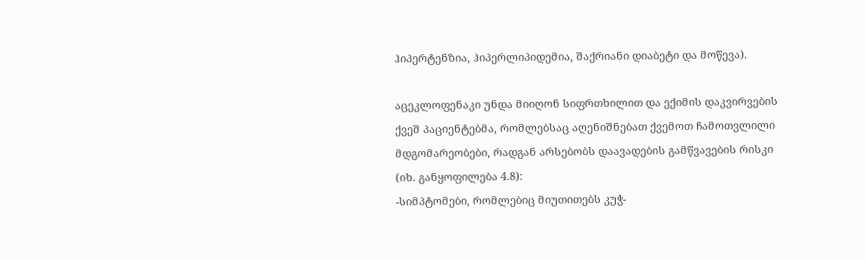ჰიპერტენზია, ჰიპერლიპიდემია, შაქრიანი დიაბეტი და მოწევა).

აცეკლოფენაკი უნდა მიიღონ სიფრთხილით და ექიმის დაკვირვების ქვეშ პაციენტებმა, რომლებსაც აღენიშნებათ ქვემოთ ჩამოთვლილი მდგომარეობები, რადგან არსებობს დაავადების გამწვავების რისკი (იხ. განყოფილება 4.8):
-სიმპტომები, რომლებიც მიუთითებს კუჭ-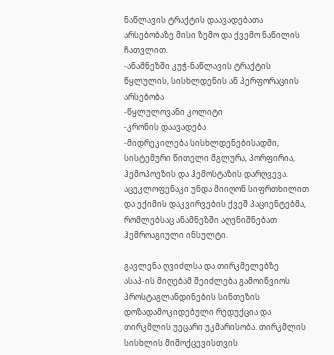ნაწლავის ტრაქტის დაავადებათა არსებობაზე მისი ზემო და ქვემო ნაწილის ჩათვლით.
-ანამნეზში კუჭ-ნაწლავის ტრაქტის წყლულის, სისხლდენის ან პერფორაციის არსებობა
-წყლულოვანი კოლიტი
-კრონის დაავადება
-მიდრეკილება სისხლდენებისადმი, სისტემური წითელი მგლურა, პორფირია, ჰემოპოეზის და ჰემოსტაზის დარღვევა.
აცეკლოფენაკი უნდა მიიღონ სიფრთხილით და ექიმის დაკვირვების ქვეშ პაციენტებმა, რომლებსაც ანამნეზში აღენიშნებათ ჰემროაგიული ინსულტი.

გავლენა ღვიძლსა და თირკმელებზე
ასაპ-ის მიღებამ შეიძლება გამოიწვიოს პროსტაგლანდინების სინთეზის დოზადამოკიდებული რედუქცია და თირკმლის უეცარი უკმარისობა. თირკმლის სისხლის მიმოქცევისთვის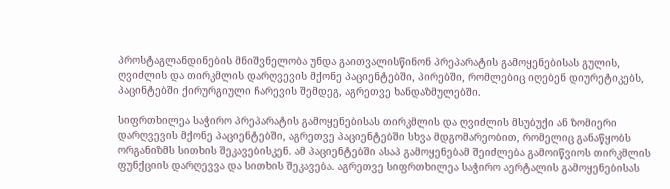პროსტაგლანდინების მნიშვნელობა უნდა გაითვალისწინონ პრეპარატის გამოყენებისას გულის, ღვიძლის და თირკმლის დარღვევის მქონე პაციენტებში, პირებში, რომლებიც იღებენ დიურეტიკებს, პაცინტებში ქირურგიული ჩარევის შემდეგ, აგრეთვე ხანდაზმულებში.

სიფრთხილეა საჭირო პრეპარატის გამოყენებისას თირკმლის და ღვიძლის მსუბუქი ან ზომიერი დარღვევის მქონე პაციენტებში, აგრეთვე პაციენტებში სხვა მდგომარეობით, რომელიც განაწყობს ორგანიზმს სითხის შეკავებისკენ. ამ პაციენტებში ასაპ გამოყენებამ შეიძლება გამოიწვიოს თირკმლის ფუნქციის დარღევვა და სითხის შეკავება. აგრეთვე სიფრთხილეა საჭირო აერტალის გამოყენებისას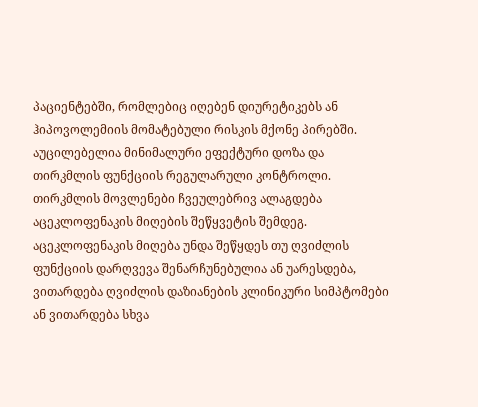პაციენტებში, რომლებიც იღებენ დიურეტიკებს ან ჰიპოვოლემიის მომატებული რისკის მქონე პირებში. აუცილებელია მინიმალური ეფექტური დოზა და თირკმლის ფუნქციის რეგულარული კონტროლი. თირკმლის მოვლენები ჩვეულებრივ ალაგდება აცეკლოფენაკის მიღების შეწყვეტის შემდეგ. აცეკლოფენაკის მიღება უნდა შეწყდეს თუ ღვიძლის ფუნქციის დარღვევა შენარჩუნებულია ან უარესდება, ვითარდება ღვიძლის დაზიანების კლინიკური სიმპტომები ან ვითარდება სხვა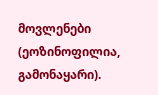მოვლენები (ეოზინოფილია, გამონაყარი).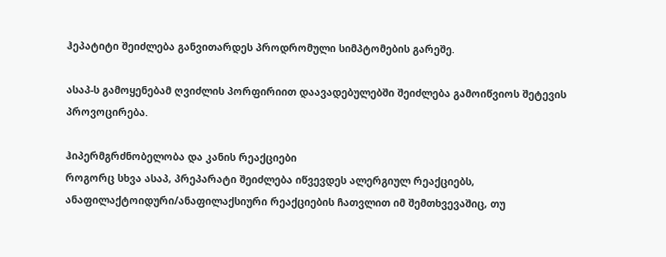ჰეპატიტი შეიძლება განვითარდეს პროდრომული სიმპტომების გარეშე.

ასაპ-ს გამოყენებამ ღვიძლის პორფირიით დაავადებულებში შეიძლება გამოიწვიოს შეტევის პროვოცირება.

ჰიპერმგრძნობელობა და კანის რეაქციები
როგორც სხვა ასაპ, პრეპარატი შეიძლება იწვევდეს ალერგიულ რეაქციებს, ანაფილაქტოიდური/ანაფილაქსიური რეაქციების ჩათვლით იმ შემთხვევაშიც, თუ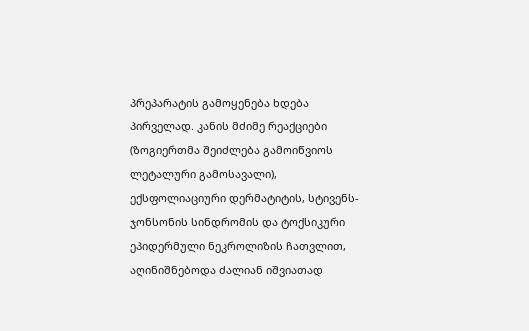პრეპარატის გამოყენება ხდება პირველად. კანის მძიმე რეაქციები (ზოგიერთმა შეიძლება გამოიწვიოს ლეტალური გამოსავალი), ექსფოლიაციური დერმატიტის, სტივენს-ჯონსონის სინდრომის და ტოქსიკური ეპიდერმული ნეკროლიზის ჩათვლით, აღინიშნებოდა ძალიან იშვიათად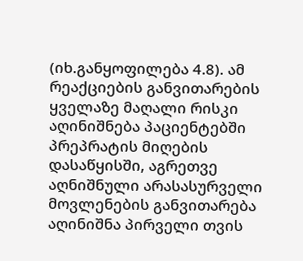(იხ.განყოფილება 4.8). ამ რეაქციების განვითარების ყველაზე მაღალი რისკი აღინიშნება პაციენტებში პრეპრატის მიღების დასაწყისში, აგრეთვე აღნიშნული არასასურველი მოვლენების განვითარება აღინიშნა პირველი თვის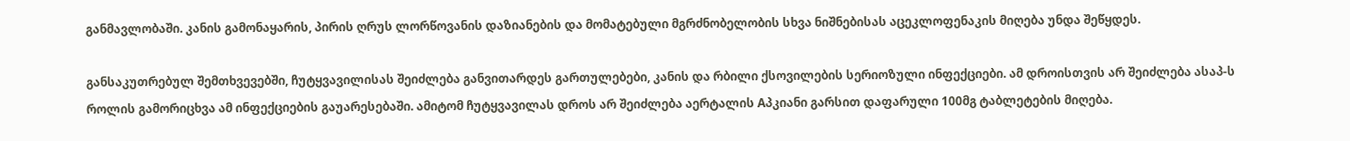განმავლობაში. კანის გამონაყარის, პირის ღრუს ლორწოვანის დაზიანების და მომატებული მგრძნობელობის სხვა ნიშნებისას აცეკლოფენაკის მიღება უნდა შეწყდეს.

განსაკუთრებულ შემთხვევებში, ჩუტყვავილისას შეიძლება განვითარდეს გართულებები, კანის და რბილი ქსოვილების სერიოზული ინფექციები. ამ დროისთვის არ შეიძლება ასაპ-ს როლის გამორიცხვა ამ ინფექციების გაუარესებაში. ამიტომ ჩუტყვავილას დროს არ შეიძლება აერტალის Aპკიანი გარსით დაფარული 100მგ ტაბლეტების მიღება.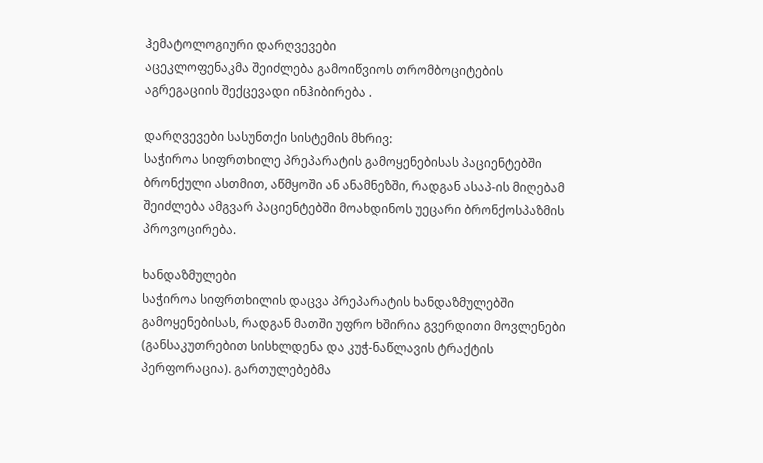ჰემატოლოგიური დარღვევები
აცეკლოფენაკმა შეიძლება გამოიწვიოს თრომბოციტების აგრეგაციის შექცევადი ინჰიბირება .

დარღვევები სასუნთქი სისტემის მხრივ:
საჭიროა სიფრთხილე პრეპარატის გამოყენებისას პაციენტებში ბრონქული ასთმით, აწმყოში ან ანამნეზში, რადგან ასაპ-ის მიღებამ შეიძლება ამგვარ პაციენტებში მოახდინოს უეცარი ბრონქოსპაზმის პროვოცირება.

ხანდაზმულები
საჭიროა სიფრთხილის დაცვა პრეპარატის ხანდაზმულებში გამოყენებისას, რადგან მათში უფრო ხშირია გვერდითი მოვლენები (განსაკუთრებით სისხლდენა და კუჭ-ნაწლავის ტრაქტის პერფორაცია). გართულებებმა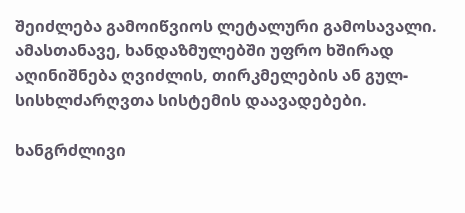შეიძლება გამოიწვიოს ლეტალური გამოსავალი. ამასთანავე, ხანდაზმულებში უფრო ხშირად აღინიშნება ღვიძლის, თირკმელების ან გულ-სისხლძარღვთა სისტემის დაავადებები.

ხანგრძლივი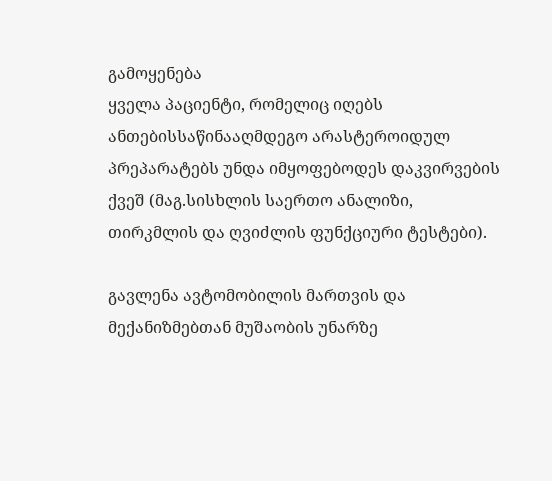გამოყენება
ყველა პაციენტი, რომელიც იღებს ანთებისსაწინააღმდეგო არასტეროიდულ პრეპარატებს უნდა იმყოფებოდეს დაკვირვების ქვეშ (მაგ.სისხლის საერთო ანალიზი, თირკმლის და ღვიძლის ფუნქციური ტესტები).

გავლენა ავტომობილის მართვის და მექანიზმებთან მუშაობის უნარზე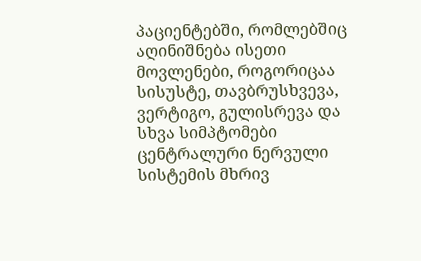პაციენტებში, რომლებშიც აღინიშნება ისეთი მოვლენები, როგორიცაა სისუსტე, თავბრუსხვევა, ვერტიგო, გულისრევა და სხვა სიმპტომები ცენტრალური ნერვული სისტემის მხრივ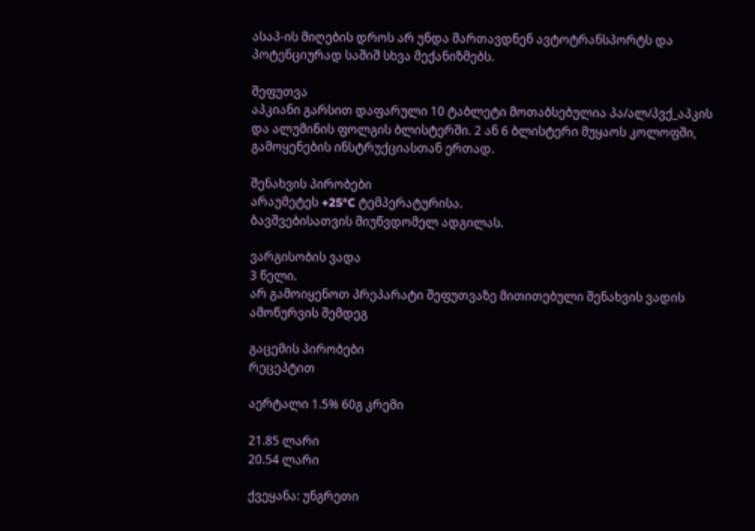ასაპ-ის მიღების დროს არ უნდა მართავდნენ ავტოტრანსპორტს და პოტენციურად საშიშ სხვა მექანიზმებს.

შეფუთვა
აპკიანი გარსით დაფარული 10 ტაბლეტი მოთაბსებულია პა/ალ/პვქ_აპკის და ალუმინის ფოლგის ბლისტერში. 2 ან 6 ბლისტერი მუყაოს კოლოფში, გამოყენების ინსტრუქციასთან ერთად.

შენახვის პირობები
არაუმეტეს +25°C ტემპერატურისა.
ბავშვებისათვის მიუწვდომელ ადგილას.

ვარგისობის ვადა
3 წელი.
არ გამოიყენოთ პრეპარატი შეფუთვაზე მითითებული შენახვის ვადის ამოწურვის შემდეგ

გაცემის პირობები
რეცეპტით

აერტალი 1.5% 60გ კრემი

21.85 ლარი
20.54 ლარი

ქვეყანა: უნგრეთი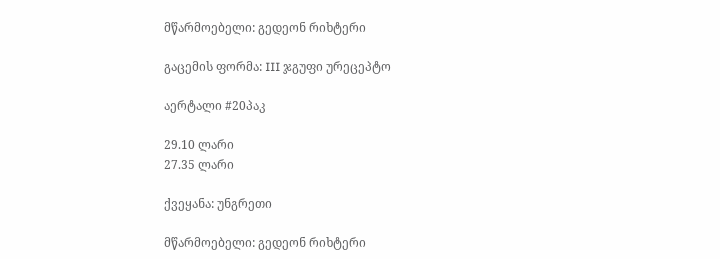მწარმოებელი: გედეონ რიხტერი

გაცემის ფორმა: III ჯგუფი ურეცეპტო

აერტალი #20პაკ

29.10 ლარი
27.35 ლარი

ქვეყანა: უნგრეთი

მწარმოებელი: გედეონ რიხტერი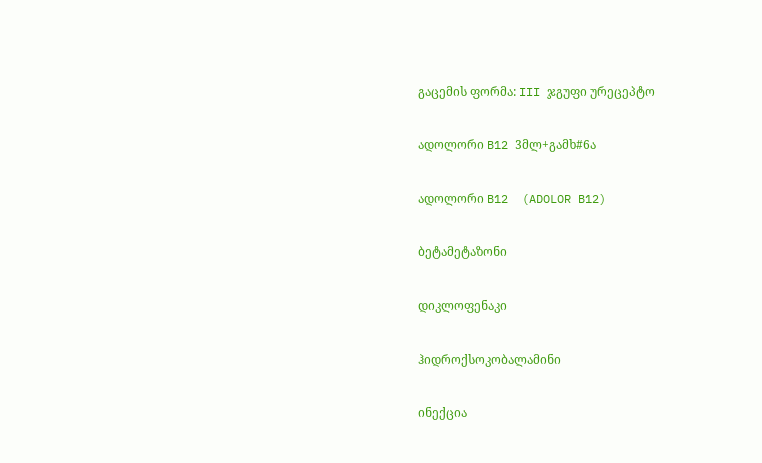გაცემის ფორმა: III ჯგუფი ურეცეპტო

ადოლორი B12 3მლ+გამხ#6ა

ადოლორი B12  (ADOLOR B12)

ბეტამეტაზონი

დიკლოფენაკი

ჰიდროქსოკობალამინი

ინექცია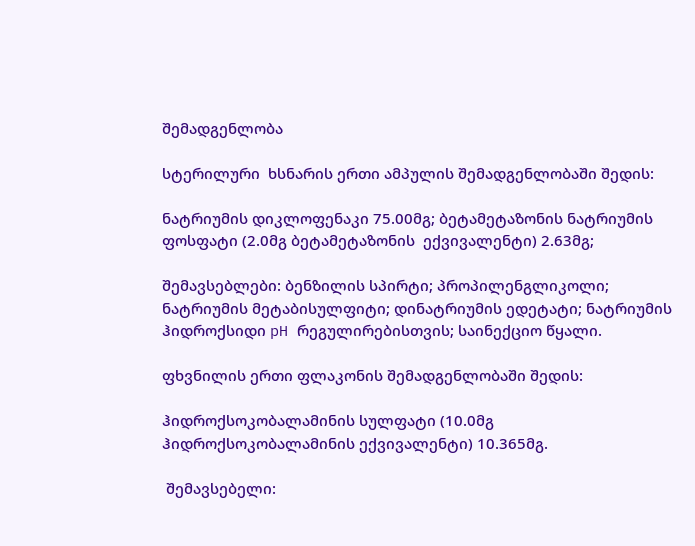შემადგენლობა

სტერილური  ხსნარის ერთი ამპულის შემადგენლობაში შედის:

ნატრიუმის დიკლოფენაკი 75.00მგ; ბეტამეტაზონის ნატრიუმის ფოსფატი (2.0მგ ბეტამეტაზონის  ექვივალენტი) 2.63მგ;

შემავსებლები: ბენზილის სპირტი; პროპილენგლიკოლი; ნატრიუმის მეტაბისულფიტი; დინატრიუმის ედეტატი; ნატრიუმის ჰიდროქსიდი pH რეგულირებისთვის; საინექციო წყალი.

ფხვნილის ერთი ფლაკონის შემადგენლობაში შედის:

ჰიდროქსოკობალამინის სულფატი (10.0მგ ჰიდროქსოკობალამინის ექვივალენტი) 10.365მგ.

 შემავსებელი: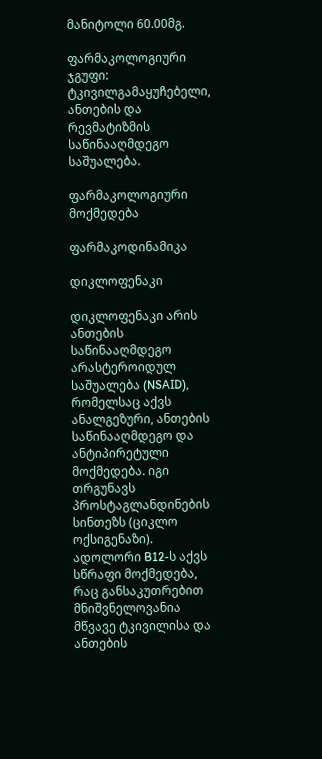მანიტოლი 60.00მგ.

ფარმაკოლოგიური ჯგუფი: ტკივილგამაყუჩებელი, ანთების და  რევმატიზმის საწინააღმდეგო საშუალება.

ფარმაკოლოგიური მოქმედება

ფარმაკოდინამიკა

დიკლოფენაკი

დიკლოფენაკი არის ანთების საწინააღმდეგო არასტეროიდულ საშუალება (NSAID), რომელსაც აქვს  ანალგეზური, ანთების საწინააღმდეგო და ანტიპირეტული მოქმედება. იგი თრგუნავს პროსტაგლანდინების სინთეზს (ციკლო ოქსიგენაზი). ადოლორი B12-ს აქვს სწრაფი მოქმედება, რაც განსაკუთრებით მნიშვნელოვანია მწვავე ტკივილისა და ანთების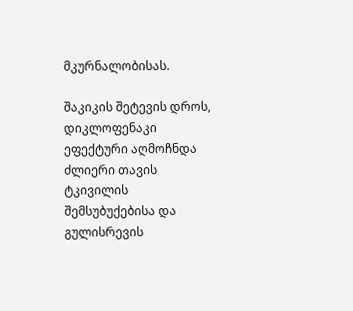მკურნალობისას.

შაკიკის შეტევის დროს, დიკლოფენაკი ეფექტური აღმოჩნდა ძლიერი თავის ტკივილის შემსუბუქებისა და გულისრევის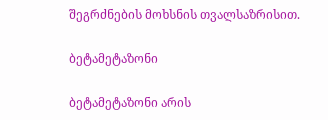შეგრძნების მოხსნის თვალსაზრისით.

ბეტამეტაზონი

ბეტამეტაზონი არის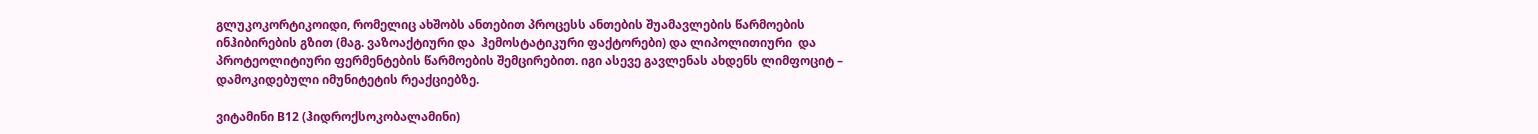გლუკოკორტიკოიდი, რომელიც ახშობს ანთებით პროცესს ანთების შუამავლების წარმოების ინჰიბირების გზით (მაგ. ვაზოაქტიური და  ჰემოსტატიკური ფაქტორები) და ლიპოლითიური  და პროტეოლიტიური ფერმენტების წარმოების შემცირებით. იგი ასევე გავლენას ახდენს ლიმფოციტ – დამოკიდებული იმუნიტეტის რეაქციებზე.

ვიტამინი B12 (ჰიდროქსოკობალამინი)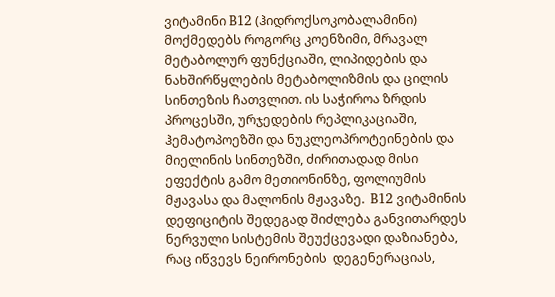ვიტამინი B12 (ჰიდროქსოკობალამინი) მოქმედებს როგორც კოენზიმი, მრავალ მეტაბოლურ ფუნქციაში, ლიპიდების და ნახშირწყლების მეტაბოლიზმის და ცილის სინთეზის ჩათვლით. ის საჭიროა ზრდის პროცესში, ურჯედების რეპლიკაციაში, ჰემატოპოეზში და ნუკლეოპროტეინების და მიელინის სინთეზში, ძირითადად მისი ეფექტის გამო მეთიონინზე, ფოლიუმის მჟავასა და მალონის მჟავაზე.  B12 ვიტამინის დეფიციტის შედეგად შიძლება განვითარდეს ნერვული სისტემის შეუქცევადი დაზიანება, რაც იწვევს ნეირონების  დეგენერაციას,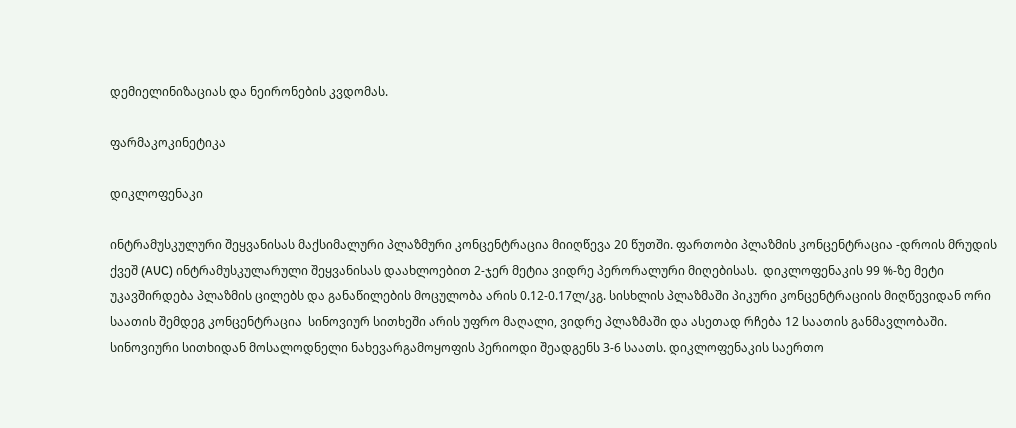დემიელინიზაციას და ნეირონების კვდომას.

ფარმაკოკინეტიკა

დიკლოფენაკი

ინტრამუსკულური შეყვანისას მაქსიმალური პლაზმური კონცენტრაცია მიიღწევა 20 წუთში. ფართობი პლაზმის კონცენტრაცია -დროის მრუდის ქვეშ (AUC) ინტრამუსკულარული შეყვანისას დაახლოებით 2-ჯერ მეტია ვიდრე პერორალური მიღებისას.  დიკლოფენაკის 99 %-ზე მეტი უკავშირდება პლაზმის ცილებს და განაწილების მოცულობა არის 0.12-0.17ლ/კგ. სისხლის პლაზმაში პიკური კონცენტრაციის მიღწევიდან ორი საათის შემდეგ კონცენტრაცია  სინოვიურ სითხეში არის უფრო მაღალი, ვიდრე პლაზმაში და ასეთად რჩება 12 საათის განმავლობაში. სინოვიური სითხიდან მოსალოდნელი ნახევარგამოყოფის პერიოდი შეადგენს 3-6 საათს. დიკლოფენაკის საერთო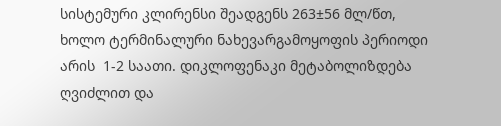სისტემური კლირენსი შეადგენს 263±56 მლ/წთ, ხოლო ტერმინალური ნახევარგამოყოფის პერიოდი არის  1-2 საათი. დიკლოფენაკი მეტაბოლიზდება ღვიძლით და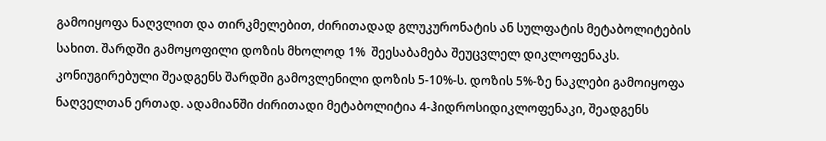გამოიყოფა ნაღვლით და თირკმელებით, ძირითადად გლუკურონატის ან სულფატის მეტაბოლიტების სახით. შარდში გამოყოფილი დოზის მხოლოდ 1%  შეესაბამება შეუცვლელ დიკლოფენაკს. კონიუგირებული შეადგენს შარდში გამოვლენილი დოზის 5-10%-ს. დოზის 5%-ზე ნაკლები გამოიყოფა ნაღველთან ერთად. ადამიანში ძირითადი მეტაბოლიტია 4-ჰიდროსიდიკლოფენაკი, შეადგენს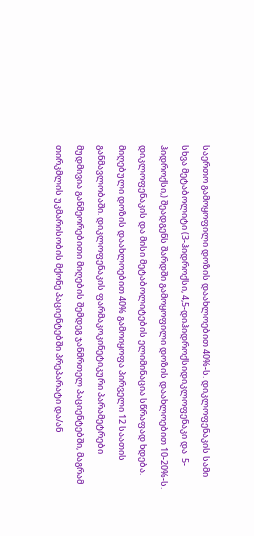საერთო გამოყოფილი დოზის დაახლოებით 40%-ს. დიკლოფენაკის სამი სხვა მეტაბოლიტი (3-ჰიდროქსი, 4,5-დიჰიდროქსიდიკლოფენაკი და  5-ჰიდროქსი,) შეადგენს შარდში გამოყოფილი დოზის დაახლოებით 10-20%-ს. დიკლოფენაკის და მისი მეტაბოლიტების ელიმინაცია სწრაფად ხდება. მიღებული დოზის დაახლოებით 40% გამოიყოფა პირველი 12 საათის განმავლობაში. დიკლოფენაკის ფარმაკოკინეტიკური პარამეტრები მუდმივია განმეორებითი მიღების შემდეგ ჯანმრთელ პაციენტებში, მაგრამ თირკმლის უკმარისობის მქონე პაციენტებში პრეპარატი და/ან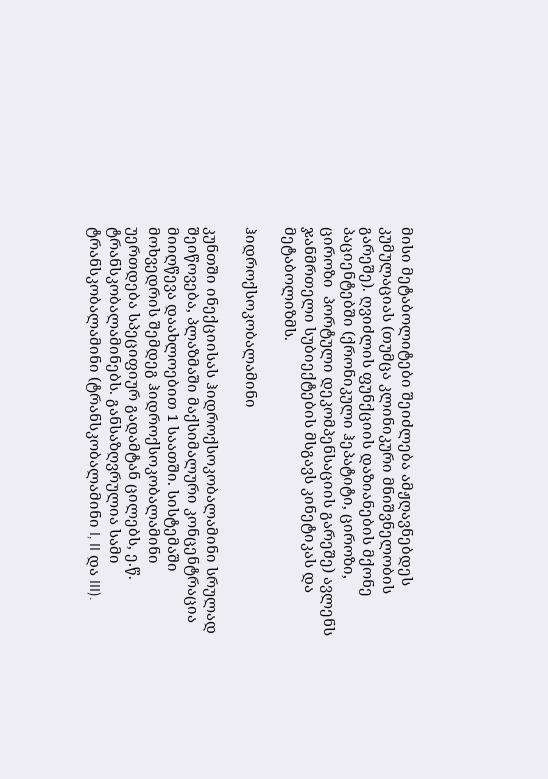მისი მეტაბოლიტები შეიძლება ამჟღავნებდეს კუმულაციას (თუმცა კლინიკური მნიშვნელობის გარეშე). ღვიძლის ფუნქციის დაზიანების მქონე პაციენტებში (ქრონიკული ჰეპატიტი, ციროზი, ციროზი  პორტული დეკომპენსაციის გარეშე) ავლენს ჯანმრთელი სუბიექტების მსგავს კინეტიკას და მეტაბოლიზმს.

ჰიდროქსოკობალამინი

კუნთში ინექციისას ჰიდროქსოკობალამინი სრულად შეიწოვება, პლაზმაში მაქსიმალური კონცენტრაცია მიიღწევა დაახლოებით 1 საათში. სისტემაში მოხვედრის შემდეგ ჰიდროქსოკობალამინი უერთდება სპეციფიურ გადამტან ცილებს, ე.წ. ტრანსკობალამინებს. განსაზღვრულია სამი ტრანსკობალამინი (ტრანსკობალამინი I, II და III).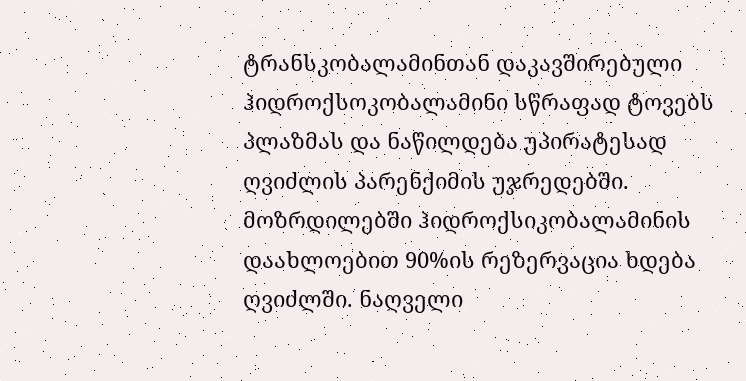ტრანსკობალამინთან დაკავშირებული ჰიდროქსოკობალამინი სწრაფად ტოვებს პლაზმას და ნაწილდება უპირატესად ღვიძლის პარენქიმის უჯრედებში. მოზრდილებში ჰიდროქსიკობალამინის დაახლოებით 90%ის რეზერვაცია ხდება ღვიძლში. ნაღველი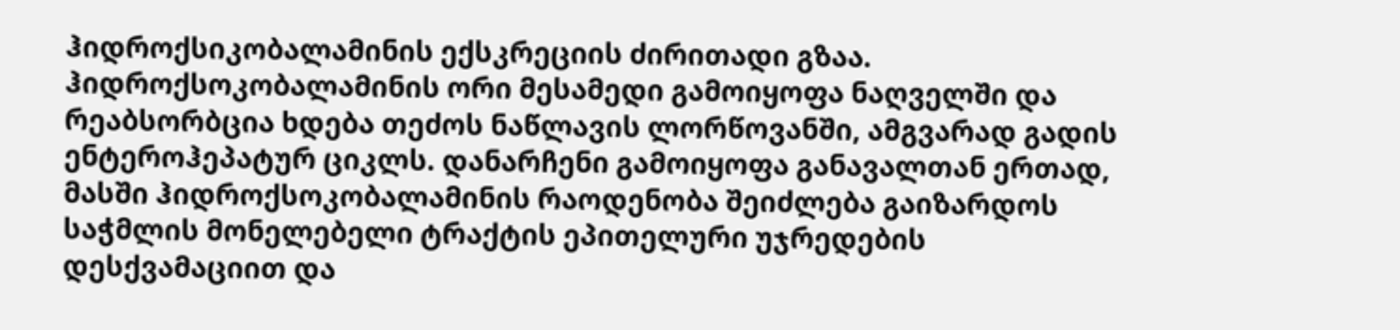ჰიდროქსიკობალამინის ექსკრეციის ძირითადი გზაა. ჰიდროქსოკობალამინის ორი მესამედი გამოიყოფა ნაღველში და რეაბსორბცია ხდება თეძოს ნაწლავის ლორწოვანში, ამგვარად გადის ენტეროჰეპატურ ციკლს. დანარჩენი გამოიყოფა განავალთან ერთად, მასში ჰიდროქსოკობალამინის რაოდენობა შეიძლება გაიზარდოს საჭმლის მონელებელი ტრაქტის ეპითელური უჯრედების დესქვამაციით და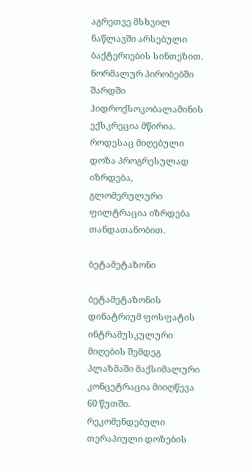აგრეთვე მსხვილ ნაწლავში არსებული ბაქტერიების სინთეზით. ნორმალურ პირობებში შარდში ჰიდროქსოკობალამინის ექსკრეცია მწირია. როდესაც მიღებული დოზა პროგრესულად იზრდება, გლომერულური ფილტრაცია იზრდება თანდათანობით.

ბეტამეტაზონი

ბეტამეტაზონის დინატრიუმ ფოსფატის ინტრამუსკულური მიღების შემდეგ პლაზმაში მაქსიმალური კონცეტრაცია მიიღწევა 60 წუთში. რეკომენდებული თერაპიული დოზების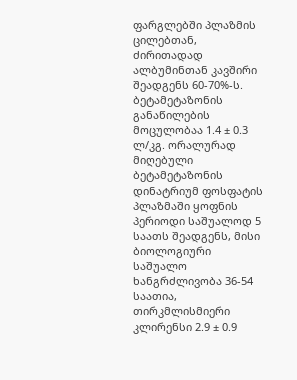ფარგლებში პლაზმის ცილებთან, ძირითადად ალბუმინთან კავშირი შეადგენს 60-70%-ს. ბეტამეტაზონის განაწილების მოცულობაა 1.4 ± 0.3 ლ/კგ. ორალურად მიღებული ბეტამეტაზონის დინატრიუმ ფოსფატის პლაზმაში ყოფნის პერიოდი საშუალოდ 5 საათს შეადგენს, მისი ბიოლოგიური საშუალო ხანგრძლივობა 36-54 საათია, თირკმლისმიერი კლირენსი 2.9 ± 0.9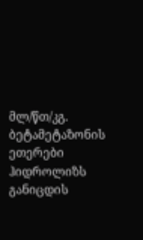მლ/წთ/კგ. ბეტამეტაზონის ეთერები ჰიდროლიზს განიცდის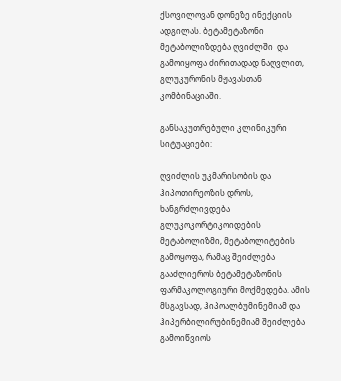ქსოვილოვან დონეზე ინექციის ადგილას. ბეტამეტაზონი მეტაბოლიზდება ღვიძლში  და გამოიყოფა ძირითადად ნაღვლით, გლუკურონის მჟავასთან კომბინაციაში.

განსაკუთრებული კლინიკური სიტუაციები:

ღვიძლის უკმარისობის და ჰიპოთირეოზის დროს, ხანგრძლივდება გლუკოკორტიკოიდების მეტაბოლიზმი, მეტაბოლიტების გამოყოფა, რამაც შეიძლება გააძლიეროს ბეტამეტაზონის ფარმაკოლოგიური მოქმედება. ამის მსგავსად, ჰიპოალბუმინემიამ და ჰიპერბილირუბინემიამ შეიძლება გამოიწვიოს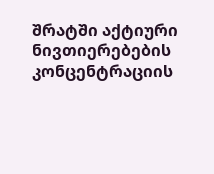შრატში აქტიური ნივთიერებების კონცენტრაციის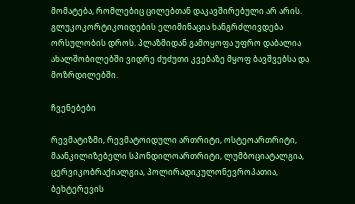მომატება, რომლებიც ცილებთან დაკავშირებული არ არის. გლუკოკორტიკოიდების ელიმინაცია ხანგრძლივდება ორსულობის დროს. პლაზმიდან გამოყოფა უფრო დაბალია  ახალშობილებში ვიდრე ძუძუთი კვებაზე მყოფ ბავშვებსა და მოზრდილებში.

ჩვენებები

რევმატიზმი, რევმატოიდული ართრიტი, ოსტეოართრიტი, მაანკილიზებელი სპონდილოართრიტი, ლუმბოციატალგია, ცერვიკობრაქიალგია, პოლირადიკულონევროპათია, ბეხტერევის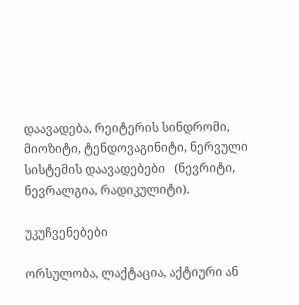დაავადება, რეიტერის სინდრომი, მიოზიტი, ტენდოვაგინიტი, ნერვული სისტემის დაავადებები   (ნევრიტი, ნევრალგია, რადიკულიტი).

უკუჩვენებები

ორსულობა, ლაქტაცია, აქტიური ან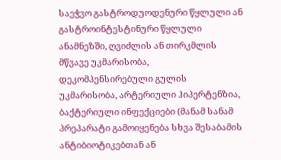საეჭვო გასტროდუოდენური წყლული ან გასტროინტესტინური წყლული ანამნეზში, ღვიძლის ან თირკმლის მწვავე უკმარისობა, დეკომპენსირებული გულის უკმარისობა, არტერიული ჰიპერტენზია, ბაქტერიული ინფექციები (მანამ სანამ პრეპარატი გამოიყენება სხვა შესაბამის ანტიბიოტიკებთან ან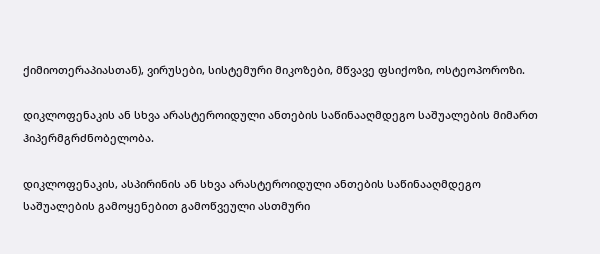ქიმიოთერაპიასთან), ვირუსები, სისტემური მიკოზები, მწვავე ფსიქოზი, ოსტეოპოროზი.

დიკლოფენაკის ან სხვა არასტეროიდული ანთების საწინააღმდეგო საშუალების მიმართ ჰიპერმგრძნობელობა.

დიკლოფენაკის, ასპირინის ან სხვა არასტეროიდული ანთების საწინააღმდეგო საშუალების გამოყენებით გამოწვეული ასთმური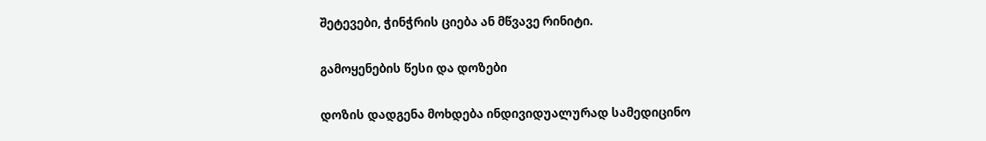შეტევები, ჭინჭრის ციება ან მწვავე რინიტი.

გამოყენების წესი და დოზები

დოზის დადგენა მოხდება ინდივიდუალურად სამედიცინო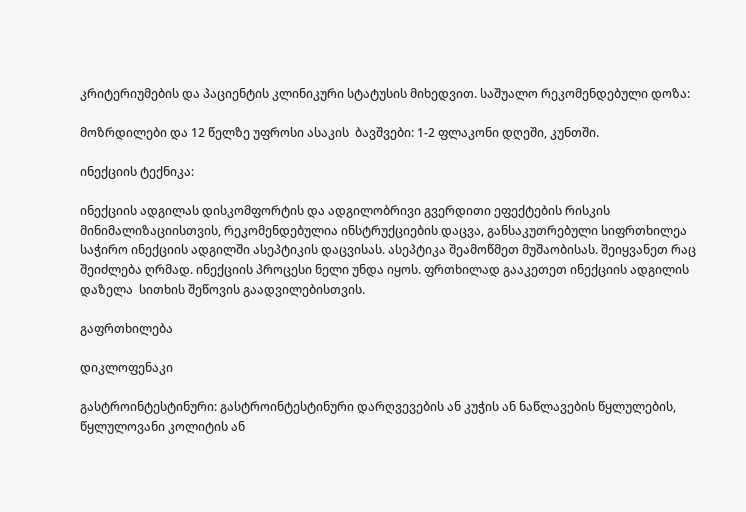კრიტერიუმების და პაციენტის კლინიკური სტატუსის მიხედვით. საშუალო რეკომენდებული დოზა:

მოზრდილები და 12 წელზე უფროსი ასაკის  ბავშვები: 1-2 ფლაკონი დღეში, კუნთში.

ინექციის ტექნიკა:

ინექციის ადგილას დისკომფორტის და ადგილობრივი გვერდითი ეფექტების რისკის მინიმალიზაციისთვის, რეკომენდებულია ინსტრუქციების დაცვა, განსაკუთრებული სიფრთხილეა საჭირო ინექციის ადგილში ასეპტიკის დაცვისას. ასეპტიკა შეამოწმეთ მუშაობისას. შეიყვანეთ რაც შეიძლება ღრმად. ინექციის პროცესი ნელი უნდა იყოს. ფრთხილად გააკეთეთ ინექციის ადგილის დაზელა  სითხის შეწოვის გაადვილებისთვის.

გაფრთხილება

დიკლოფენაკი

გასტროინტესტინური: გასტროინტესტინური დარღვევების ან კუჭის ან ნაწლავების წყლულების, წყლულოვანი კოლიტის ან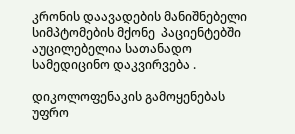კრონის დაავადების მანიშნებელი სიმპტომების მქონე  პაციენტებში აუცილებელია სათანადო სამედიცინო დაკვირვება .

დიკოლოფენაკის გამოყენებას უფრო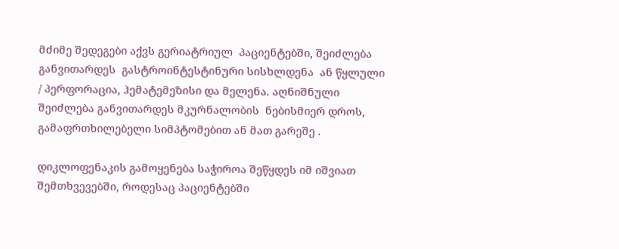მძიმე შედეგები აქვს გერიატრიულ  პაციენტებში, შეიძლება განვითარდეს  გასტროინტესტინური სისხლდენა  ან წყლული  / პერფორაცია, ჰემატემეზისი და მელენა. აღნიშნული შეიძლება განვითარდეს მკურნალობის  ნებისმიერ დროს, გამაფრთხილებელი სიმპტომებით ან მათ გარეშე .

დიკლოფენაკის გამოყენება საჭიროა შეწყდეს იმ იშვიათ შემთხვევებში, როდესაც პაციენტებში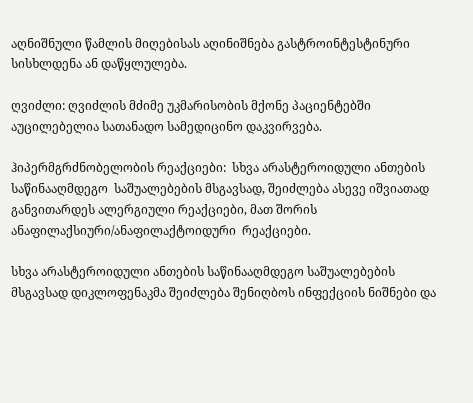აღნიშნული წამლის მიღებისას აღინიშნება გასტროინტესტინური სისხლდენა ან დაწყლულება.

ღვიძლი: ღვიძლის მძიმე უკმარისობის მქონე პაციენტებში აუცილებელია სათანადო სამედიცინო დაკვირვება.

ჰიპერმგრძნობელობის რეაქციები:  სხვა არასტეროიდული ანთების საწინააღმდეგო  საშუალებების მსგავსად, შეიძლება ასევე იშვიათად განვითარდეს ალერგიული რეაქციები, მათ შორის ანაფილაქსიური/ანაფილაქტოიდური  რეაქციები.

სხვა არასტეროიდული ანთების საწინააღმდეგო საშუალებების მსგავსად დიკლოფენაკმა შეიძლება შენიღბოს ინფექციის ნიშნები და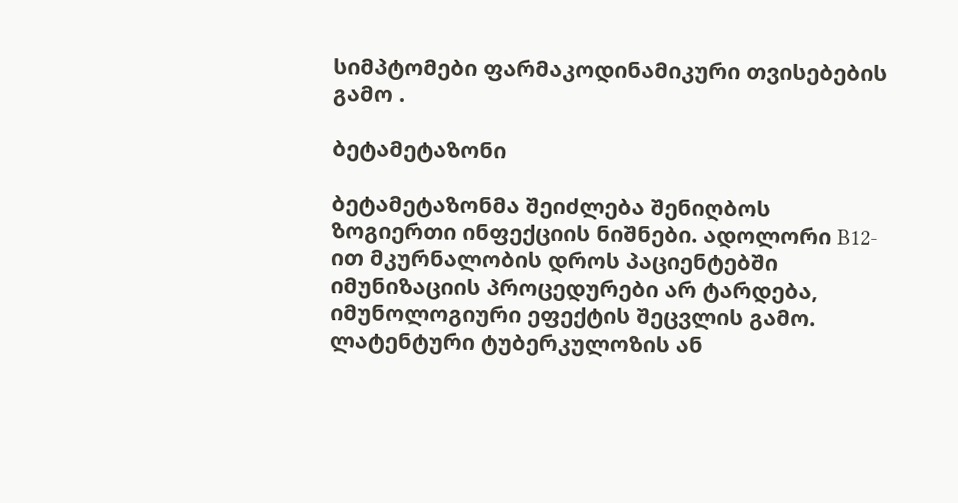სიმპტომები ფარმაკოდინამიკური თვისებების გამო .

ბეტამეტაზონი

ბეტამეტაზონმა შეიძლება შენიღბოს ზოგიერთი ინფექციის ნიშნები. ადოლორი B12- ით მკურნალობის დროს პაციენტებში იმუნიზაციის პროცედურები არ ტარდება, იმუნოლოგიური ეფექტის შეცვლის გამო. ლატენტური ტუბერკულოზის ან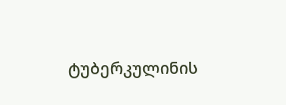ტუბერკულინის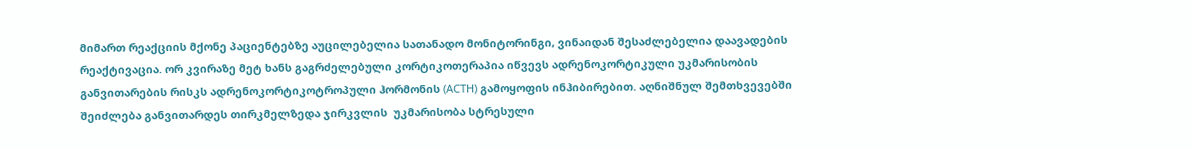მიმართ რეაქციის მქონე პაციენტებზე აუცილებელია სათანადო მონიტორინგი, ვინაიდან შესაძლებელია დაავადების რეაქტივაცია. ორ კვირაზე მეტ ხანს გაგრძელებული კორტიკოთერაპია იწვევს ადრენოკორტიკული უკმარისობის განვითარების რისკს ადრენოკორტიკოტროპული ჰორმონის (ACTH) გამოყოფის ინჰიბირებით. აღნიშნულ შემთხვევებში შეიძლება განვითარდეს თირკმელზედა ჯირკვლის  უკმარისობა სტრესული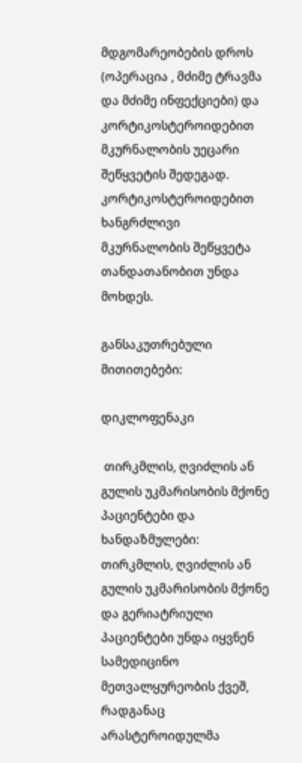მდგომარეობების დროს (ოპერაცია , მძიმე ტრავმა და მძიმე ინფექციები) და კორტიკოსტეროიდებით მკურნალობის უეცარი შეწყვეტის შედეგად. კორტიკოსტეროიდებით ხანგრძლივი მკურნალობის შეწყვეტა თანდათანობით უნდა მოხდეს.

განსაკუთრებული მითითებები:

დიკლოფენაკი

 თირკმლის, ღვიძლის ან გულის უკმარისობის მქონე პაციენტები და ხანდაზმულები: თირკმლის, ღვიძლის ან გულის უკმარისობის მქონე და გერიატრიული პაციენტები უნდა იყვნენ სამედიცინო მეთვალყურეობის ქვეშ, რადგანაც არასტეროიდულმა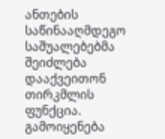ანთების საწინააღმდეგო საშუალებებმა შეიძლება დააქვეითონ თირკმლის ფუნქცია. გამოიყენება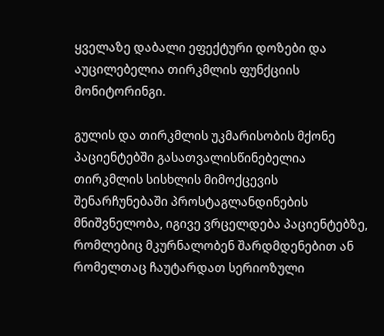ყველაზე დაბალი ეფექტური დოზები და აუცილებელია თირკმლის ფუნქციის მონიტორინგი.

გულის და თირკმლის უკმარისობის მქონე პაციენტებში გასათვალისწინებელია თირკმლის სისხლის მიმოქცევის შენარჩუნებაში პროსტაგლანდინების მნიშვნელობა, იგივე ვრცელდება პაციენტებზე, რომლებიც მკურნალობენ შარდმდენებით ან რომელთაც ჩაუტარდათ სერიოზული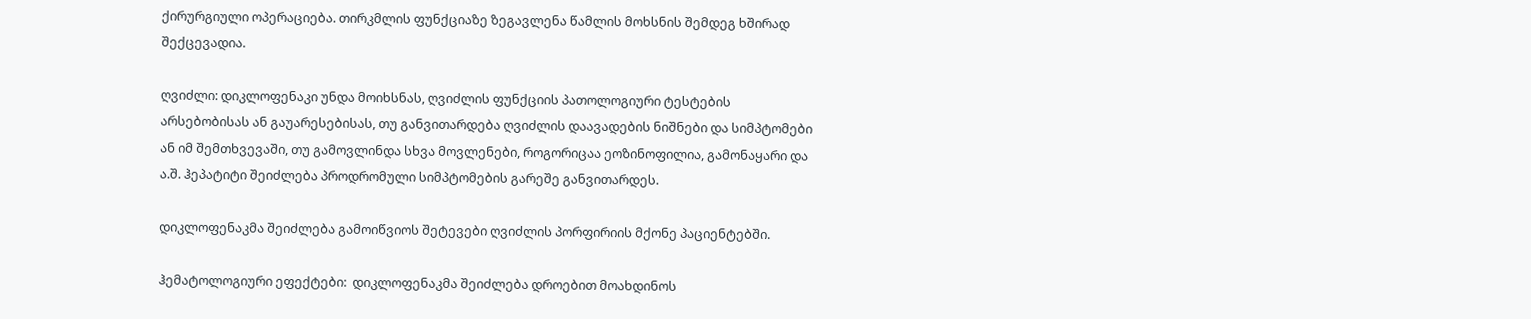ქირურგიული ოპერაციება. თირკმლის ფუნქციაზე ზეგავლენა წამლის მოხსნის შემდეგ ხშირად შექცევადია.

ღვიძლი: დიკლოფენაკი უნდა მოიხსნას, ღვიძლის ფუნქციის პათოლოგიური ტესტების არსებობისას ან გაუარესებისას, თუ განვითარდება ღვიძლის დაავადების ნიშნები და სიმპტომები ან იმ შემთხვევაში, თუ გამოვლინდა სხვა მოვლენები, როგორიცაა ეოზინოფილია, გამონაყარი და ა.შ. ჰეპატიტი შეიძლება პროდრომული სიმპტომების გარეშე განვითარდეს.

დიკლოფენაკმა შეიძლება გამოიწვიოს შეტევები ღვიძლის პორფირიის მქონე პაციენტებში.

ჰემატოლოგიური ეფექტები:  დიკლოფენაკმა შეიძლება დროებით მოახდინოს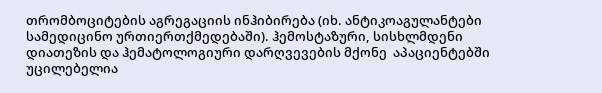თრომბოციტების აგრეგაციის ინჰიბირება (იხ. ანტიკოაგულანტები სამედიცინო ურთიერთქმედებაში). ჰემოსტაზური, სისხლმდენი დიათეზის და ჰემატოლოგიური დარღვევების მქონე  აპაციენტებში უცილებელია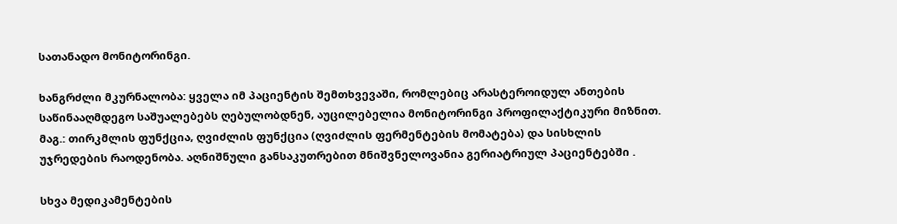სათანადო მონიტორინგი.

ხანგრძლი მკურნალობა: ყველა იმ პაციენტის შემთხვევაში, რომლებიც არასტეროიდულ ანთების საწინააღმდეგო საშუალებებს ღებულობდნენ, აუცილებელია მონიტორინგი პროფილაქტიკური მიზნით. მაგ.: თირკმლის ფუნქცია, ღვიძლის ფუნქცია (ღვიძლის ფერმენტების მომატება) და სისხლის უჯრედების რაოდენობა. აღნიშნული განსაკუთრებით მნიშვნელოვანია გერიატრიულ პაციენტებში .

სხვა მედიკამენტების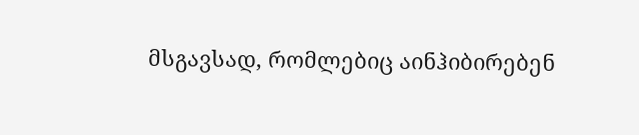მსგავსად, რომლებიც აინჰიბირებენ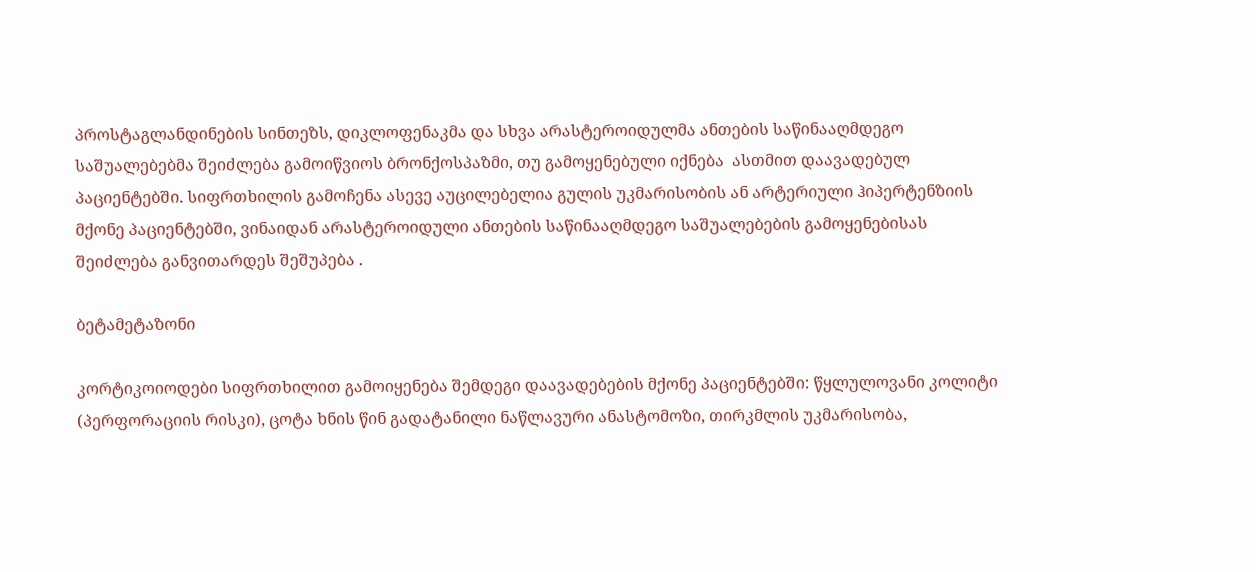პროსტაგლანდინების სინთეზს, დიკლოფენაკმა და სხვა არასტეროიდულმა ანთების საწინააღმდეგო საშუალებებმა შეიძლება გამოიწვიოს ბრონქოსპაზმი, თუ გამოყენებული იქნება  ასთმით დაავადებულ პაციენტებში. სიფრთხილის გამოჩენა ასევე აუცილებელია გულის უკმარისობის ან არტერიული ჰიპერტენზიის მქონე პაციენტებში, ვინაიდან არასტეროიდული ანთების საწინააღმდეგო საშუალებების გამოყენებისას შეიძლება განვითარდეს შეშუპება .

ბეტამეტაზონი

კორტიკოიოდები სიფრთხილით გამოიყენება შემდეგი დაავადებების მქონე პაციენტებში: წყლულოვანი კოლიტი (პერფორაციის რისკი), ცოტა ხნის წინ გადატანილი ნაწლავური ანასტომოზი, თირკმლის უკმარისობა,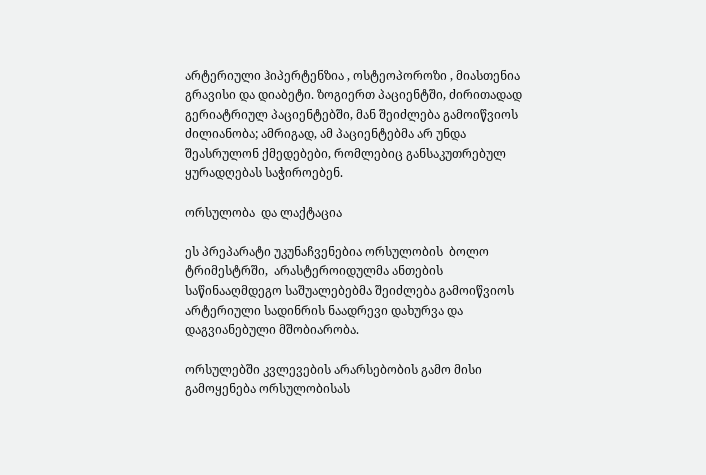არტერიული ჰიპერტენზია , ოსტეოპოროზი , მიასთენია გრავისი და დიაბეტი. ზოგიერთ პაციენტში, ძირითადად გერიატრიულ პაციენტებში, მან შეიძლება გამოიწვიოს ძილიანობა; ამრიგად, ამ პაციენტებმა არ უნდა შეასრულონ ქმედებები, რომლებიც განსაკუთრებულ ყურადღებას საჭიროებენ.

ორსულობა  და ლაქტაცია

ეს პრეპარატი უკუნაჩვენებია ორსულობის  ბოლო ტრიმესტრში,  არასტეროიდულმა ანთების საწინააღმდეგო საშუალებებმა შეიძლება გამოიწვიოს არტერიული სადინრის ნაადრევი დახურვა და დაგვიანებული მშობიარობა.

ორსულებში კვლევების არარსებობის გამო მისი გამოყენება ორსულობისას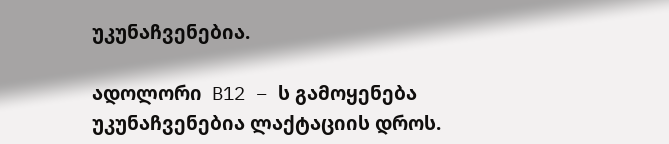უკუნაჩვენებია.

ადოლორი  B12 – ს გამოყენება უკუნაჩვენებია ლაქტაციის დროს.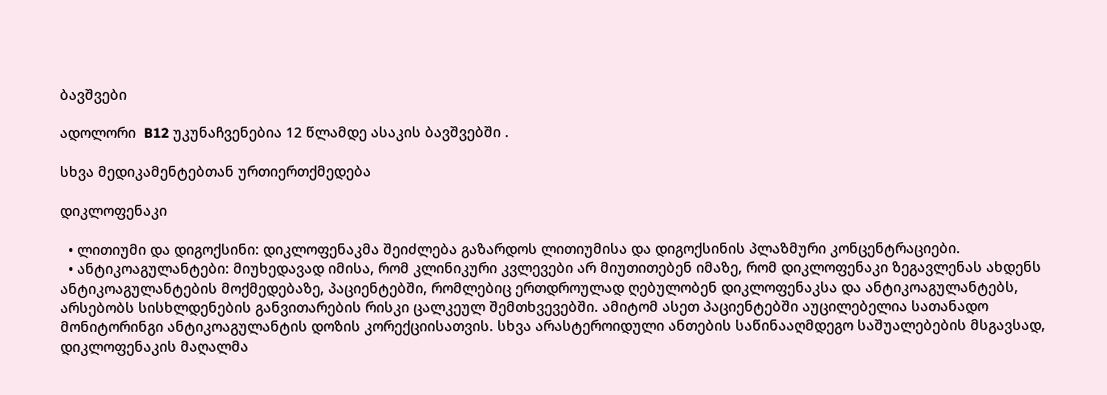ბავშვები

ადოლორი  B12 უკუნაჩვენებია 12 წლამდე ასაკის ბავშვებში .

სხვა მედიკამენტებთან ურთიერთქმედება

დიკლოფენაკი

  • ლითიუმი და დიგოქსინი: დიკლოფენაკმა შეიძლება გაზარდოს ლითიუმისა და დიგოქსინის პლაზმური კონცენტრაციები.
  • ანტიკოაგულანტები: მიუხედავად იმისა, რომ კლინიკური კვლევები არ მიუთითებენ იმაზე, რომ დიკლოფენაკი ზეგავლენას ახდენს ანტიკოაგულანტების მოქმედებაზე, პაციენტებში, რომლებიც ერთდროულად ღებულობენ დიკლოფენაკსა და ანტიკოაგულანტებს,  არსებობს სისხლდენების განვითარების რისკი ცალკეულ შემთხვევებში. ამიტომ ასეთ პაციენტებში აუცილებელია სათანადო მონიტორინგი ანტიკოაგულანტის დოზის კორექციისათვის. სხვა არასტეროიდული ანთების საწინააღმდეგო საშუალებების მსგავსად, დიკლოფენაკის მაღალმა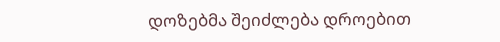დოზებმა შეიძლება დროებით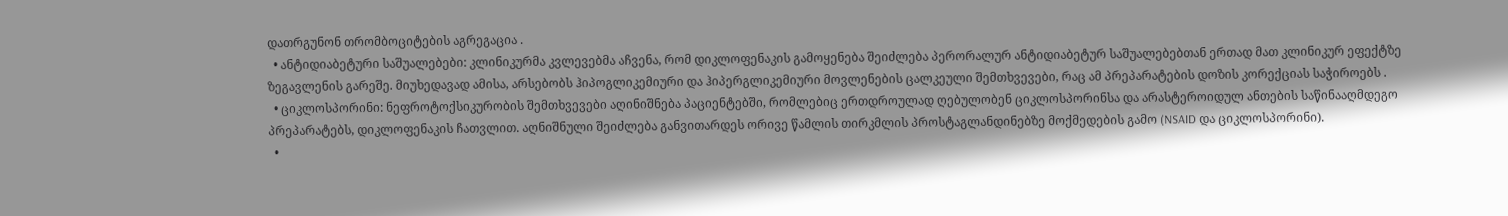დათრგუნონ თრომბოციტების აგრეგაცია .
  • ანტიდიაბეტური საშუალებები: კლინიკურმა კვლევებმა აჩვენა, რომ დიკლოფენაკის გამოყენება შეიძლება პერორალურ ანტიდიაბეტურ საშუალებებთან ერთად მათ კლინიკურ ეფექტზე ზეგავლენის გარეშე. მიუხედავად ამისა, არსებობს ჰიპოგლიკემიური და ჰიპერგლიკემიური მოვლენების ცალკეული შემთხვევები, რაც ამ პრეპარატების დოზის კორექციას საჭიროებს .
  • ციკლოსპორინი: ნეფროტოქსიკურობის შემთხვევები აღინიშნება პაციენტებში, რომლებიც ერთდროულად ღებულობენ ციკლოსპორინსა და არასტეროიდულ ანთების საწინააღმდეგო პრეპარატებს, დიკლოფენაკის ჩათვლით. აღნიშნული შეიძლება განვითარდეს ორივე წამლის თირკმლის პროსტაგლანდინებზე მოქმედების გამო (NSAID და ციკლოსპორინი).
  •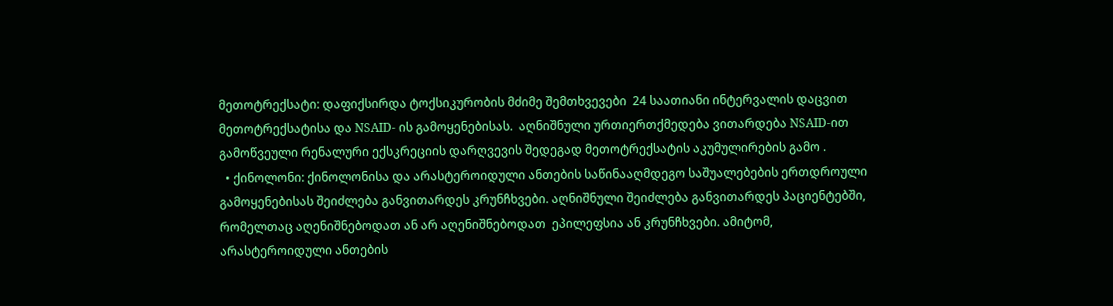მეთოტრექსატი: დაფიქსირდა ტოქსიკურობის მძიმე შემთხვევები  24 საათიანი ინტერვალის დაცვით მეთოტრექსატისა და NSAID- ის გამოყენებისას.  აღნიშნული ურთიერთქმედება ვითარდება NSAID-ით გამოწვეული რენალური ექსკრეციის დარღვევის შედეგად მეთოტრექსატის აკუმულირების გამო .
  • ქინოლონი: ქინოლონისა და არასტეროიდული ანთების საწინააღმდეგო საშუალებების ერთდროული გამოყენებისას შეიძლება განვითარდეს კრუნჩხვები. აღნიშნული შეიძლება განვითარდეს პაციენტებში, რომელთაც აღენიშნებოდათ ან არ აღენიშნებოდათ  ეპილეფსია ან კრუნჩხვები. ამიტომ, არასტეროიდული ანთების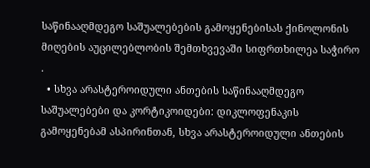საწინააღმდეგო საშუალებების გამოყენებისას ქინოლონის მიღების აუცილებლობის შემთხვევაში სიფრთხილეა საჭირო .
  • სხვა არასტეროიდული ანთების საწინააღმდეგო საშუალებები და კორტიკოიდები: დიკლოფენაკის გამოყენებამ ასპირინთან, სხვა არასტეროიდული ანთების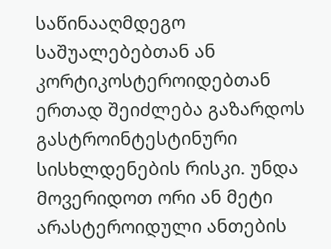საწინააღმდეგო საშუალებებთან ან კორტიკოსტეროიდებთან ერთად შეიძლება გაზარდოს გასტროინტესტინური სისხლდენების რისკი. უნდა მოვერიდოთ ორი ან მეტი არასტეროიდული ანთების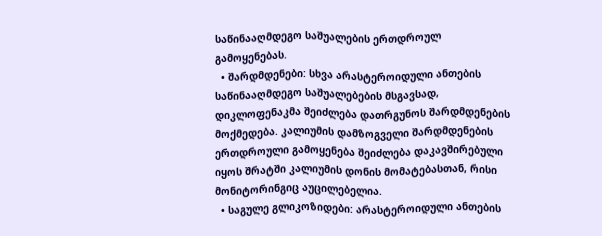საწინააღმდეგო საშუალების ერთდროულ გამოყენებას.
  • შარდმდენები: სხვა არასტეროიდული ანთების საწინააღმდეგო საშუალებების მსგავსად,  დიკლოფენაკმა შეიძლება დათრგუნოს შარდმდენების მოქმედება. კალიუმის დამზოგველი შარდმდენების ერთდროული გამოყენება შეიძლება დაკავშირებული იყოს შრატში კალიუმის დონის მომატებასთან, რისი მონიტორინგიც აუცილებელია.
  • საგულე გლიკოზიდები: არასტეროიდული ანთების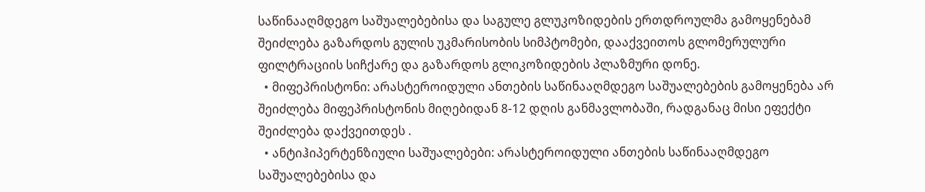საწინააღმდეგო საშუალებებისა და საგულე გლუკოზიდების ერთდროულმა გამოყენებამ შეიძლება გაზარდოს გულის უკმარისობის სიმპტომები, დააქვეითოს გლომერულური ფილტრაციის სიჩქარე და გაზარდოს გლიკოზიდების პლაზმური დონე.
  • მიფეპრისტონი: არასტეროიდული ანთების საწინააღმდეგო საშუალებების გამოყენება არ შეიძლება მიფეპრისტონის მიღებიდან 8-12 დღის განმავლობაში, რადგანაც მისი ეფექტი შეიძლება დაქვეითდეს .
  • ანტიჰიპერტენზიული საშუალებები: არასტეროიდული ანთების საწინააღმდეგო საშუალებებისა და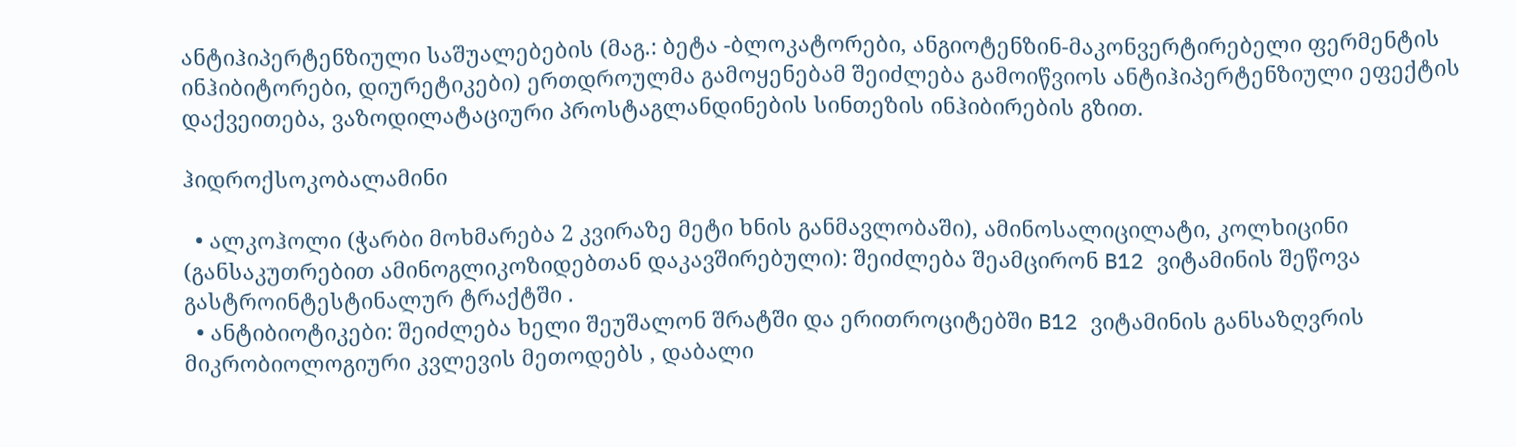ანტიჰიპერტენზიული საშუალებების (მაგ.: ბეტა -ბლოკატორები, ანგიოტენზინ-მაკონვერტირებელი ფერმენტის ინჰიბიტორები, დიურეტიკები) ერთდროულმა გამოყენებამ შეიძლება გამოიწვიოს ანტიჰიპერტენზიული ეფექტის დაქვეითება, ვაზოდილატაციური პროსტაგლანდინების სინთეზის ინჰიბირების გზით.

ჰიდროქსოკობალამინი

  • ალკოჰოლი (ჭარბი მოხმარება 2 კვირაზე მეტი ხნის განმავლობაში), ამინოსალიცილატი, კოლხიცინი (განსაკუთრებით ამინოგლიკოზიდებთან დაკავშირებული): შეიძლება შეამცირონ B12 ვიტამინის შეწოვა გასტროინტესტინალურ ტრაქტში .
  • ანტიბიოტიკები: შეიძლება ხელი შეუშალონ შრატში და ერითროციტებში B12 ვიტამინის განსაზღვრის მიკრობიოლოგიური კვლევის მეთოდებს , დაბალი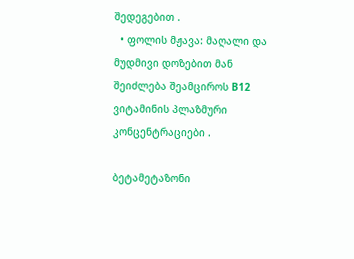შედეგებით .
  • ფოლის მჟავა: მაღალი და მუდმივი დოზებით მან შეიძლება შეამციროს B12 ვიტამინის პლაზმური კონცენტრაციები .

ბეტამეტაზონი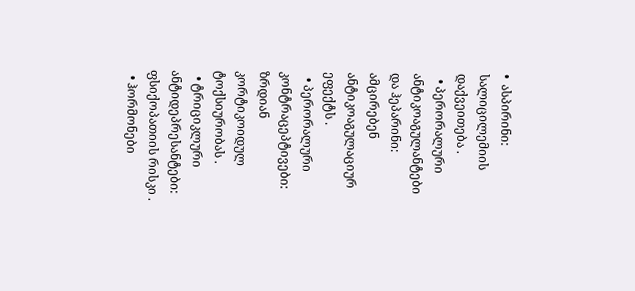•  ასპირინი: სალიცილემიის დაქვეითება .
  • პერორალური ანტიკოაგულანტები და ჰეპარინი: ამცირებენ ანტიკოაგულაციურ ეფექტს .
  • პერორალური კონტრაცეპტივები: ზრდიან კორტიკოიდულ ტოქსიურობას .
  • ტრიციკლური ანტიდეპრესანტები: ფსიქოპათიის რისკი .
  • ჰორმონები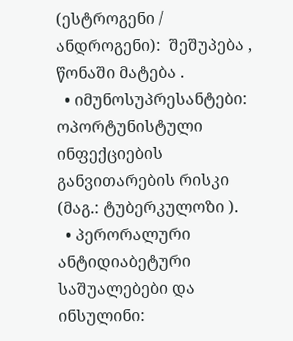(ესტროგენი / ანდროგენი):  შეშუპება , წონაში მატება .
  • იმუნოსუპრესანტები: ოპორტუნისტული ინფექციების განვითარების რისკი (მაგ.: ტუბერკულოზი ).
  • პერორალური ანტიდიაბეტური საშუალებები და ინსულინი: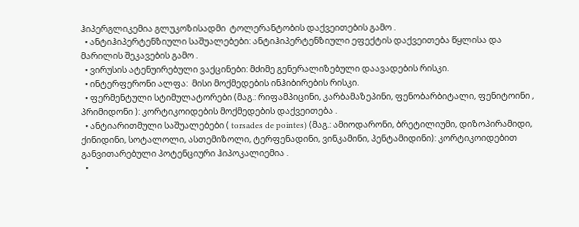ჰიპერგლიკემია გლუკოზისადმი  ტოლერანტობის დაქვეითების გამო .
  • ანტიჰიპერტენზიული საშუალებები: ანტიჰიპერტენზიული ეფექტის დაქვეითება წყლისა და მარილის შეკავების გამო .
  • ვირუსის ატენუირებული ვაქცინები: მძიმე გენერალიზებული დაავადების რისკი.
  • ინტერფერონი ალფა:  მისი მოქმედების ინჰიბირების რისკი.
  • ფერმენტული სტიმულატორები (მაგ.: რიფამპიცინი, კარბამაზეპინი, ფენობარბიტალი, ფენიტოინი , პრიმიდონი ): კორტიკოიდების მოქმედების დაქვეითება .
  • ანტიარითმული საშუალებები ( torsades de pointes) (მაგ.: ამიოდარონი, ბრეტილიუმი, დიზოპირამიდი, ქინიდინი, სოტალოლი, ასთემიზოლი, ტერფენადინი, ვინკამინი, პენტამიდინი): კორტიკოიდებით განვითარებული პოტენციური ჰიპოკალიემია .
  •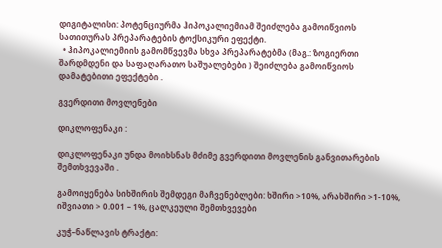დიგიტალისი: პოტენციურმა ჰიპოკალიემიამ შეიძლება გამოიწვიოს სათითურას პრეპარატების ტოქსიკური ეფექტი.
  • ჰიპოკალიემიის გამომწვევმა სხვა პრეპარატებმა (მაგ.: ზოგიერთი შარდმდენი და საფაღარათო საშუალებები ) შეიძლება გამოიწვიოს  დამატებითი ეფექტები .

გვერდითი მოვლენები

დიკლოფენაკი :

დიკლოფენაკი უნდა მოიხსნას მძიმე გვერდითი მოვლენის განვითარების შემთხვევაში .

გამოიყენება სიხშირის შემდეგი მაჩვენებლები: ხშირი >10%, არახშირი >1-10%, იშვიათი > 0.001 – 1%, ცალკეული შემთხვევები

კუჭ–ნაწლავის ტრაქტი: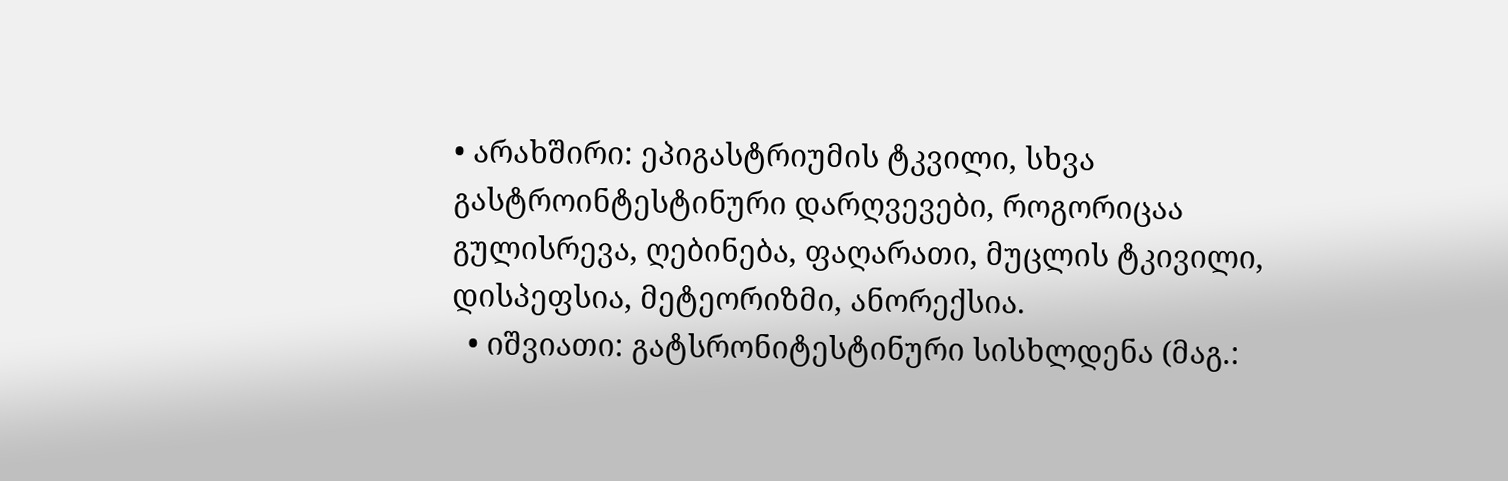• არახშირი: ეპიგასტრიუმის ტკვილი, სხვა გასტროინტესტინური დარღვევები, როგორიცაა გულისრევა, ღებინება, ფაღარათი, მუცლის ტკივილი, დისპეფსია, მეტეორიზმი, ანორექსია.
  • იშვიათი: გატსრონიტესტინური სისხლდენა (მაგ.: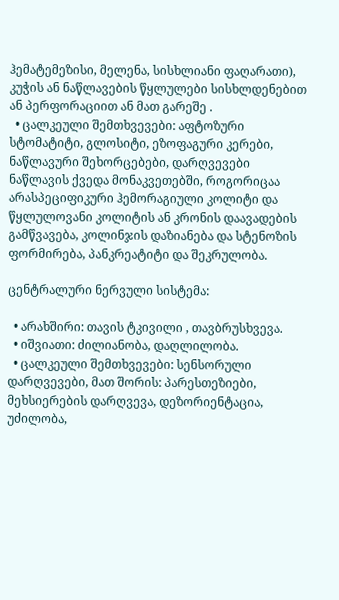ჰემატემეზისი, მელენა, სისხლიანი ფაღარათი), კუჭის ან ნაწლავების წყლულები სისხლდენებით ან პერფორაციით ან მათ გარეშე .
  • ცალკეული შემთხვევები: აფტოზური სტომატიტი, გლოსიტი, ეზოფაგური კერები, ნაწლავური შეხორცებები, დარღვევები ნაწლავის ქვედა მონაკვეთებში, როგორიცაა არასპეციფიკური ჰემორაგიული კოლიტი და წყლულოვანი კოლიტის ან კრონის დაავადების გამწვავება, კოლინჯის დაზიანება და სტენოზის ფორმირება, პანკრეატიტი და შეკრულობა.

ცენტრალური ნერვული სისტემა:

  • არახშირი: თავის ტკივილი , თავბრუსხვევა.
  • იშვიათი: ძილიანობა, დაღლილობა.
  • ცალკეული შემთხვევები: სენსორული დარღვევები, მათ შორის: პარესთეზიები, მეხსიერების დარღვევა, დეზორიენტაცია, უძილობა,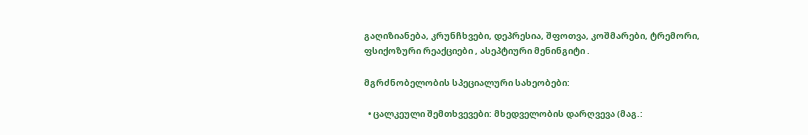გაღიზიანება, კრუნჩხვები, დეპრესია, შფოთვა, კოშმარები, ტრემორი, ფსიქოზური რეაქციები , ასეპტიური მენინგიტი .

მგრძნობელობის სპეციალური სახეობები:

  • ცალკეული შემთხვევები: მხედველობის დარღვევა (მაგ.: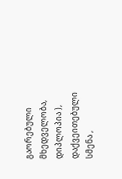გაორებული მხედველობა, დიპლოპია ), დაქვეითებული სმენა ,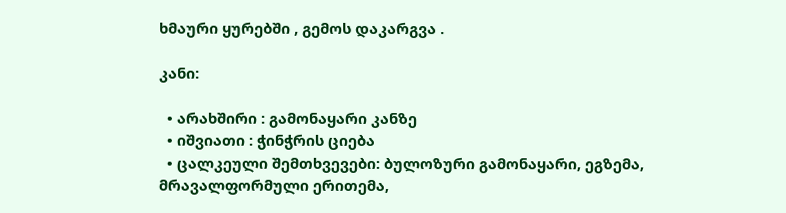ხმაური ყურებში , გემოს დაკარგვა .

კანი:

  • არახშირი : გამონაყარი კანზე
  • იშვიათი : ჭინჭრის ციება
  • ცალკეული შემთხვევები: ბულოზური გამონაყარი, ეგზემა, მრავალფორმული ერითემა,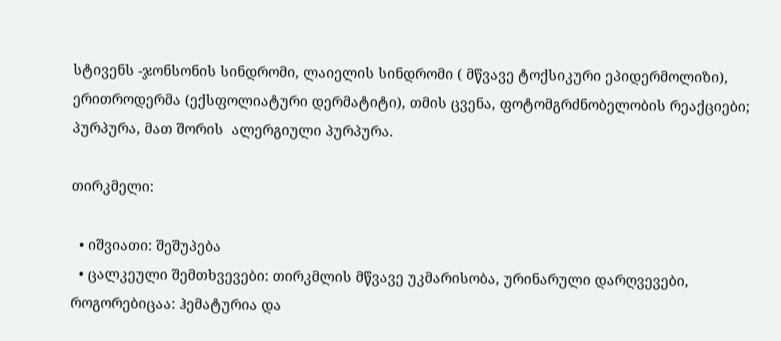სტივენს -ჯონსონის სინდრომი, ლაიელის სინდრომი ( მწვავე ტოქსიკური ეპიდერმოლიზი), ერითროდერმა (ექსფოლიატური დერმატიტი), თმის ცვენა, ფოტომგრძნობელობის რეაქციები; პურპურა, მათ შორის  ალერგიული პურპურა.

თირკმელი:

  • იშვიათი: შეშუპება
  • ცალკეული შემთხვევები: თირკმლის მწვავე უკმარისობა, ურინარული დარღვევები, როგორებიცაა: ჰემატურია და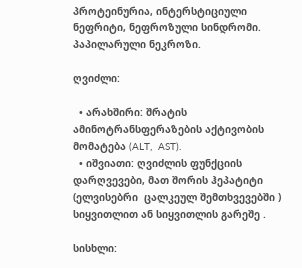პროტეინურია, ინტერსტიციული ნეფრიტი, ნეფროზული სინდრომი. პაპილარული ნეკროზი.

ღვიძლი:

  • არახშირი: შრატის ამინოტრანსფერაზების აქტივობის მომატება (ALT,  AST).
  • იშვიათი: ღვიძლის ფუნქციის დარღვევები, მათ შორის ჰეპატიტი (ელვისებრი  ცალკეულ შემთხვევებში ) სიყვითლით ან სიყვითლის გარეშე .

სისხლი: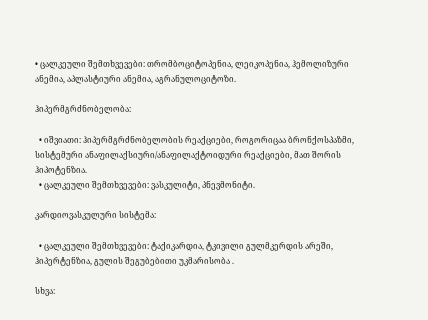• ცალკეული შემთხვევები: თრომბოციტოპენია, ლეიკოპენია, ჰემოლიზური ანემია, აპლასტიური ანემია, აგრანულოციტოზი.

ჰიპერმგრძნობელობა:

  • იშვიათი: ჰიპერმგრძნობელობის რეაქციები, როგორიცაა ბრონქოსპაზმი, სისტემური ანაფილაქსიური/ანაფილაქტოიდური რეაქციები, მათ შორის  ჰიპოტენზია.
  • ცალკეული შემთხვევები: ვასკულიტი, პნევმონიტი.

კარდიოვასკულური სისტემა:

  • ცალკეული შემთხვევები: ტაქიკარდია, ტკივილი გულმკერდის არეში, ჰიპერტენზია, გულის შეგუბებითი უკმარისობა .

სხვა: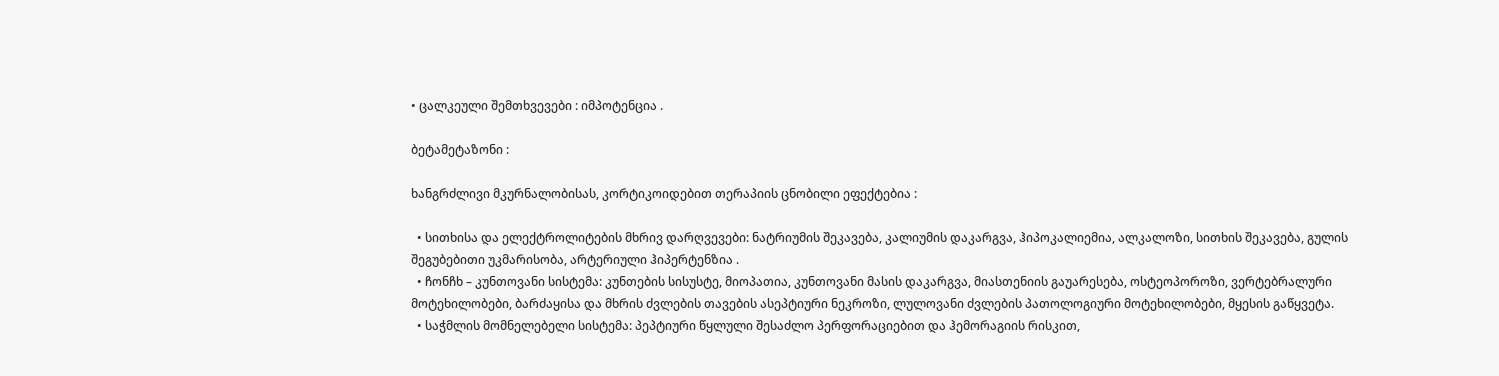• ცალკეული შემთხვევები : იმპოტენცია .

ბეტამეტაზონი :

ხანგრძლივი მკურნალობისას, კორტიკოიდებით თერაპიის ცნობილი ეფექტებია :

  • სითხისა და ელექტროლიტების მხრივ დარღვევები: ნატრიუმის შეკავება, კალიუმის დაკარგვა, ჰიპოკალიემია, ალკალოზი, სითხის შეკავება, გულის შეგუბებითი უკმარისობა, არტერიული ჰიპერტენზია .
  • ჩონჩხ – კუნთოვანი სისტემა: კუნთების სისუსტე, მიოპათია, კუნთოვანი მასის დაკარგვა, მიასთენიის გაუარესება, ოსტეოპოროზი, ვერტებრალური მოტეხილობები, ბარძაყისა და მხრის ძვლების თავების ასეპტიური ნეკროზი, ლულოვანი ძვლების პათოლოგიური მოტეხილობები, მყესის გაწყვეტა.
  • საჭმლის მომნელებელი სისტემა: პეპტიური წყლული შესაძლო პერფორაციებით და ჰემორაგიის რისკით,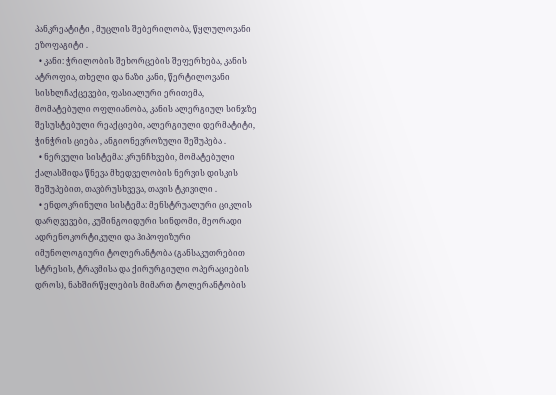პანკრეატიტი , მუცლის შებერილობა, წყლულოვანი ეზოფაგიტი .
  • კანი: ჭრილობის შეხორცების შეფერხება, კანის ატროფია, თხელი და ნაზი კანი, წერტილოვანი სისხლჩაქცევები, ფასიალური ერითემა, მომატებული ოფლიანობა, კანის ალერგიულ სინჯზე შესუსტებული რეაქციები, ალერგიული დერმატიტი, ჭინჭრის ციება , ანგიონევროზული შეშუპება .
  • ნერვული სისტემა: კრუნჩხვები, მომატებული ქალასშიდა წნევა მხედველობის ნერვის დისკის შეშუპებით, თავბრუსხვევა, თავის ტკივილი .
  • ენდოკრინული სისტემა: მენსტრუალური ციკლის  დარღვევები, კუშინგოიდური სინდომი, მეორადი ადრენოკორტიკული და ჰიპოფიზური იმუნოლოგიური ტოლერანტობა (განსაკუთრებით სტრესის, ტრავმისა და ქირურგიული ოპერაციების დროს), ნახშირწყლების მიმართ ტოლერანტობის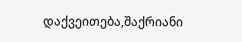დაქვეითება,შაქრიანი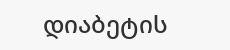დიაბეტის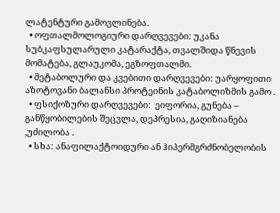ლატენტური გამოვლინება.
  • ოფთალმოლოგიური დარღვევები: უკანა სუბკაფსულარული კატარაქტა, თვალშიდა წნევის მომატება, გლაუკომა, ეგზოფთალმი.
  • მეტაბოლური და კვებითი დარღვევები: უარყოფითი აზოტოვანი ბალანსი პროტეინის კატაბოლიზმის გამო .
  • ფსიქოზური დარღვევები:  ეიფორია, გუნება – განწყობილების შეცვლა, დეპრესია, გაღიზიანება ,უძილობა .
  • სხა: ანაფილაქტოიდური ან ჰიპერმგრძნობელობის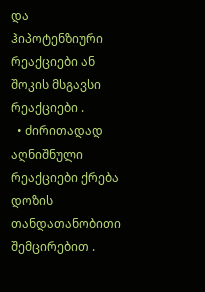და ჰიპოტენზიური რეაქციები ან შოკის მსგავსი რეაქციები .
  • ძირითადად აღნიშნული რეაქციები ქრება  დოზის თანდათანობითი შემცირებით .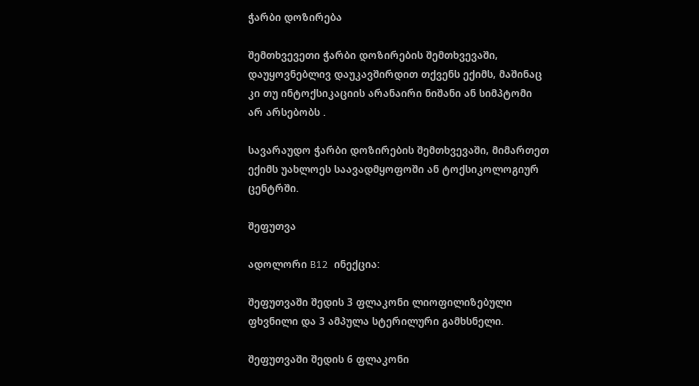ჭარბი დოზირება

შემთხვევეთი ჭარბი დოზირების შემთხვევაში, დაუყოვნებლივ დაუკავშირდით თქვენს ექიმს, მაშინაც კი თუ ინტოქსიკაციის არანაირი ნიშანი ან სიმპტომი არ არსებობს .

სავარაუდო ჭარბი დოზირების შემთხვევაში, მიმართეთ ექიმს უახლოეს საავადმყოფოში ან ტოქსიკოლოგიურ ცენტრში.

შეფუთვა

ადოლორი B12  ინექცია:

შეფუთვაში შედის 3 ფლაკონი ლიოფილიზებული ფხვნილი და 3 ამპულა სტერილური გამხსნელი.

შეფუთვაში შედის 6 ფლაკონი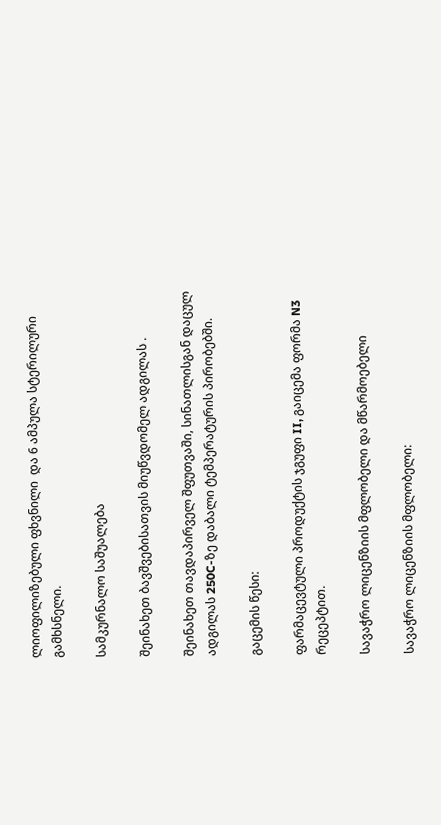ლიოფილიზებული ფხვნილი  და 6 ამპულა სტერილური გამხსნელი.

სამკურნალო საშუალება

შეინახეთ ბავშვებისათვის მიუწვდომელ ადგილას .

შეინახეთ თავდაპირველ შფუთვაში, სინათლისგან დაცულ ადგილას 250C-ზე დაბალი ტემპერატურის პირობებში.

გაცემის წესი:

ფარმაცევტული პროდუქტის ჯგუფი II, გაიცემა ფორმა N3 რეცეპტით.

სავაჭრო ლიცენზიის მფლობელი და მწარმოებელი

სავაჭრო ლიცენზიის მფლობელი: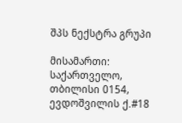შპს ნექსტრა გრუპი

მისამართი: საქართველო, თბილისი 0154, ევდოშვილის ქ.#18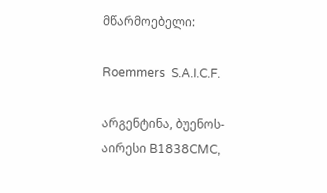მწარმოებელი:

Roemmers  S.A.I.C.F.

არგენტინა, ბუენოს-აირესი B1838CMC,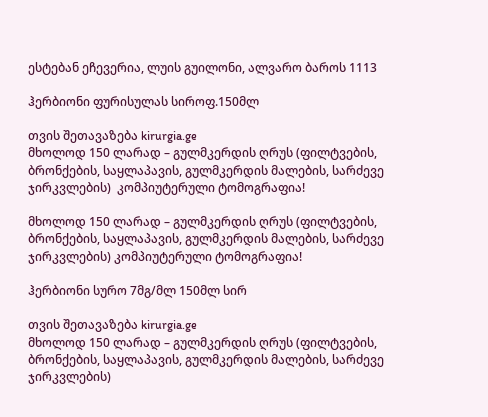ესტებან ეჩევერია, ლუის გუილონი, ალვარო ბაროს 1113

ჰერბიონი ფურისულას სიროფ.150მლ

თვის შეთავაზება kirurgia.ge
მხოლოდ 150 ლარად – გულმკერდის ღრუს (ფილტვების, ბრონქების, საყლაპავის, გულმკერდის მალების, სარძევე ჯირკვლების)  კომპიუტერული ტომოგრაფია!

მხოლოდ 150 ლარად – გულმკერდის ღრუს (ფილტვების, ბრონქების, საყლაპავის, გულმკერდის მალების, სარძევე ჯირკვლების) კომპიუტერული ტომოგრაფია!

ჰერბიონი სურო 7მგ/მლ 150მლ სირ

თვის შეთავაზება kirurgia.ge
მხოლოდ 150 ლარად – გულმკერდის ღრუს (ფილტვების, ბრონქების, საყლაპავის, გულმკერდის მალების, სარძევე ჯირკვლების)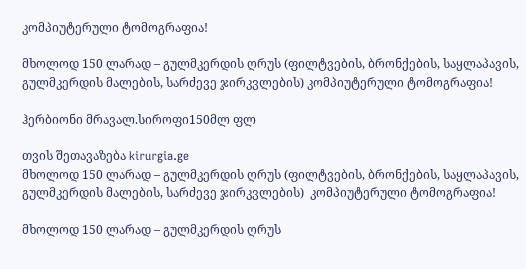კომპიუტერული ტომოგრაფია!

მხოლოდ 150 ლარად – გულმკერდის ღრუს (ფილტვების, ბრონქების, საყლაპავის, გულმკერდის მალების, სარძევე ჯირკვლების) კომპიუტერული ტომოგრაფია!

ჰერბიონი მრავალ.სიროფი150მლ ფლ

თვის შეთავაზება kirurgia.ge
მხოლოდ 150 ლარად – გულმკერდის ღრუს (ფილტვების, ბრონქების, საყლაპავის, გულმკერდის მალების, სარძევე ჯირკვლების)  კომპიუტერული ტომოგრაფია!

მხოლოდ 150 ლარად – გულმკერდის ღრუს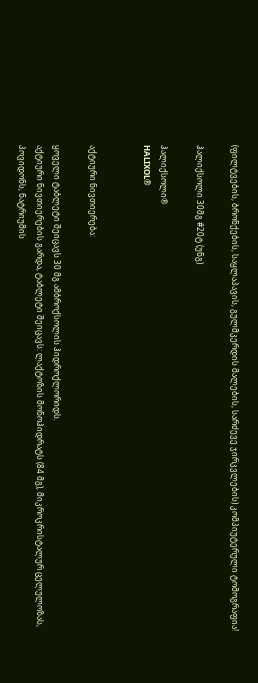(ფილტვების, ბრონქების, საყლაპავის, გულმკერდის მალების, სარძევე ჯირკვლების) კომპიუტერული ტომოგრაფია!

ჰალიქსოლი 30მგ #20ტ (უნგ)

ჰალიქსოლი®
HALIXOL®


აქტიური ნივთიერება:

ყოველი ტაბლეტი შეიცავს 30 მგ ამბროქსოლის ჰიდროქლორიდს.
აქტიური ნივთიერების გარდა, ტაბლეტი შეიცავს: ლაქტოზის მონოჰიდრატს (84 მგ), მიკროკრისტალურ ცელულოზას, პოვიდონს, ნატრიუმის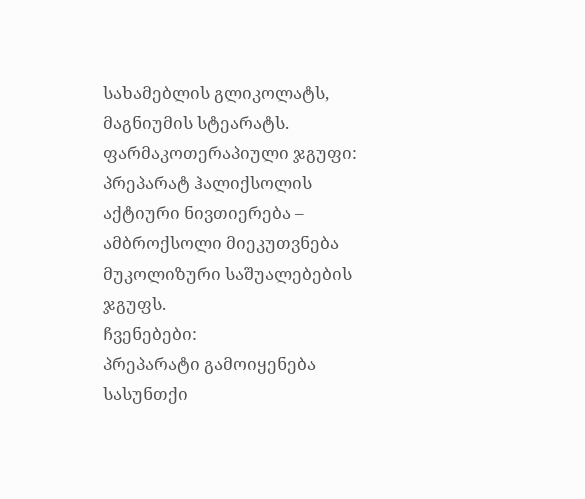სახამებლის გლიკოლატს, მაგნიუმის სტეარატს.
ფარმაკოთერაპიული ჯგუფი: პრეპარატ ჰალიქსოლის აქტიური ნივთიერება – ამბროქსოლი მიეკუთვნება მუკოლიზური საშუალებების ჯგუფს.
ჩვენებები:
პრეპარატი გამოიყენება სასუნთქი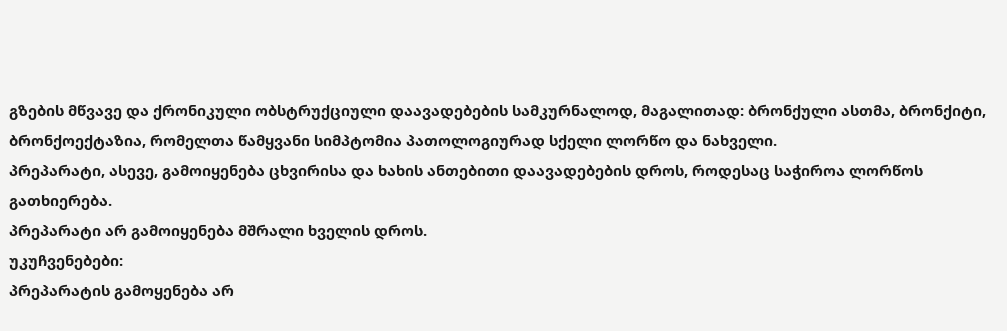გზების მწვავე და ქრონიკული ობსტრუქციული დაავადებების სამკურნალოდ, მაგალითად: ბრონქული ასთმა, ბრონქიტი, ბრონქოექტაზია, რომელთა წამყვანი სიმპტომია პათოლოგიურად სქელი ლორწო და ნახველი.
პრეპარატი, ასევე, გამოიყენება ცხვირისა და ხახის ანთებითი დაავადებების დროს, როდესაც საჭიროა ლორწოს გათხიერება.
პრეპარატი არ გამოიყენება მშრალი ხველის დროს.
უკუჩვენებები:
პრეპარატის გამოყენება არ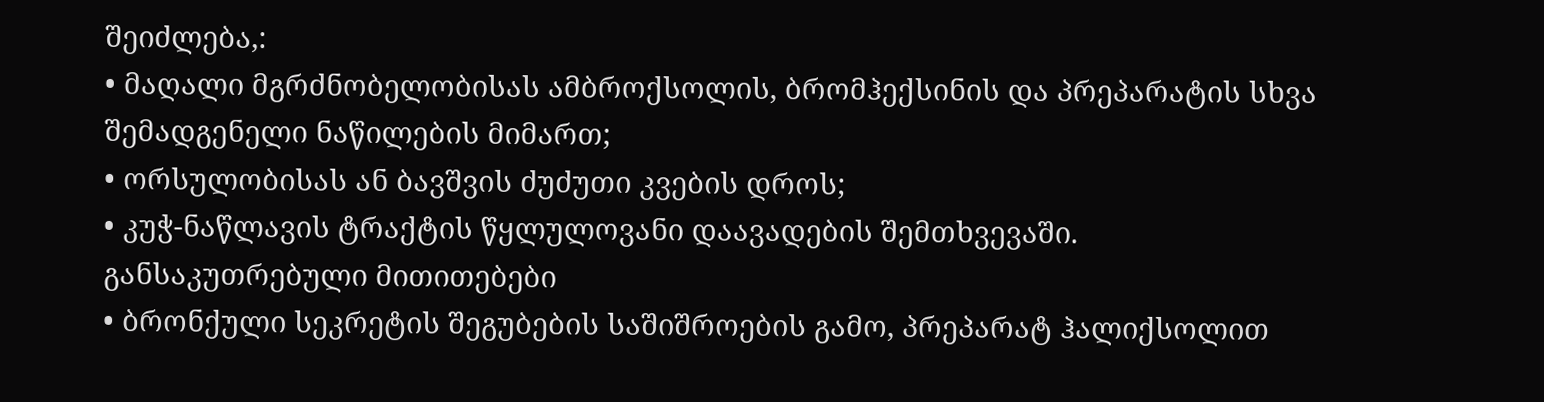შეიძლება,:
• მაღალი მგრძნობელობისას ამბროქსოლის, ბრომჰექსინის და პრეპარატის სხვა შემადგენელი ნაწილების მიმართ;
• ორსულობისას ან ბავშვის ძუძუთი კვების დროს;
• კუჭ-ნაწლავის ტრაქტის წყლულოვანი დაავადების შემთხვევაში.
განსაკუთრებული მითითებები
• ბრონქული სეკრეტის შეგუბების საშიშროების გამო, პრეპარატ ჰალიქსოლით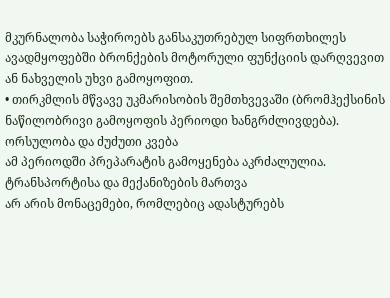მკურნალობა საჭიროებს განსაკუთრებულ სიფრთხილეს ავადმყოფებში ბრონქების მოტორული ფუნქციის დარღვევით ან ნახველის უხვი გამოყოფით.
• თირკმლის მწვავე უკმარისობის შემთხვევაში (ბრომჰექსინის ნაწილობრივი გამოყოფის პერიოდი ხანგრძლივდება).
ორსულობა და ძუძუთი კვება
ამ პერიოდში პრეპარატის გამოყენება აკრძალულია.
ტრანსპორტისა და მექანიზების მართვა
არ არის მონაცემები, რომლებიც ადასტურებს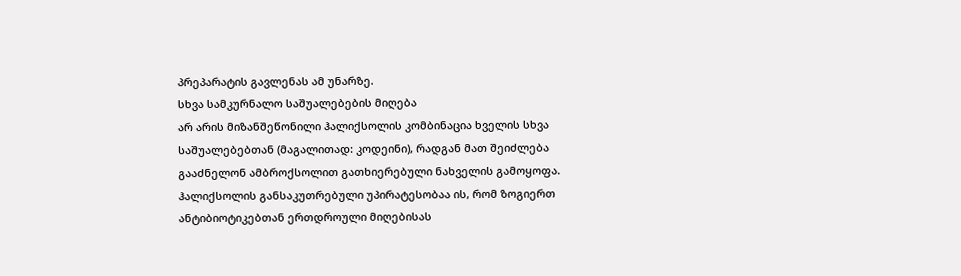პრეპარატის გავლენას ამ უნარზე.
სხვა სამკურნალო საშუალებების მიღება
არ არის მიზანშეწონილი ჰალიქსოლის კომბინაცია ხველის სხვა საშუალებებთან (მაგალითად: კოდეინი), რადგან მათ შეიძლება გააძნელონ ამბროქსოლით გათხიერებული ნახველის გამოყოფა.
ჰალიქსოლის განსაკუთრებული უპირატესობაა ის, რომ ზოგიერთ ანტიბიოტიკებთან ერთდროული მიღებისას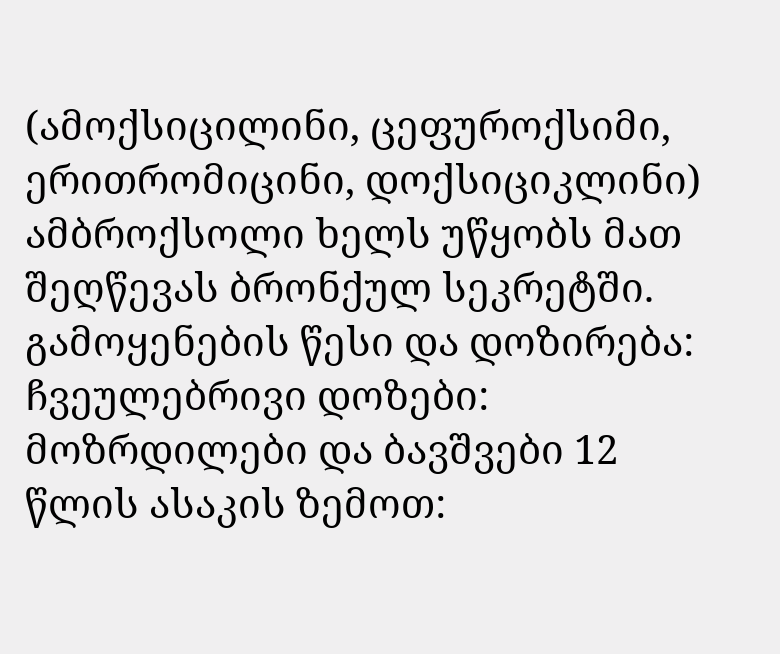(ამოქსიცილინი, ცეფუროქსიმი, ერითრომიცინი, დოქსიციკლინი) ამბროქსოლი ხელს უწყობს მათ შეღწევას ბრონქულ სეკრეტში.
გამოყენების წესი და დოზირება:
ჩვეულებრივი დოზები:
მოზრდილები და ბავშვები 12 წლის ასაკის ზემოთ: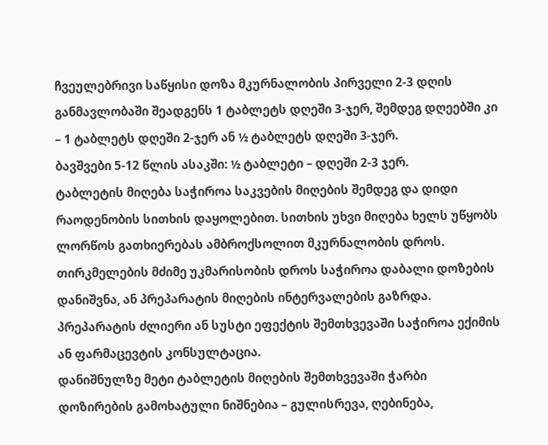ჩვეულებრივი საწყისი დოზა მკურნალობის პირველი 2-3 დღის განმავლობაში შეადგენს 1 ტაბლეტს დღეში 3-ჯერ, შემდეგ დღეებში კი – 1 ტაბლეტს დღეში 2-ჯერ ან ½ ტაბლეტს დღეში 3-ჯერ.
ბავშვები 5-12 წლის ასაკში: ½ ტაბლეტი – დღეში 2-3 ჯერ.
ტაბლეტის მიღება საჭიროა საკვების მიღების შემდეგ და დიდი რაოდენობის სითხის დაყოლებით. სითხის უხვი მიღება ხელს უწყობს ლორწოს გათხიერებას ამბროქსოლით მკურნალობის დროს.
თირკმელების მძიმე უკმარისობის დროს საჭიროა დაბალი დოზების დანიშვნა, ან პრეპარატის მიღების ინტერვალების გაზრდა.
პრეპარატის ძლიერი ან სუსტი ეფექტის შემთხვევაში საჭიროა ექიმის ან ფარმაცევტის კონსულტაცია.
დანიშნულზე მეტი ტაბლეტის მიღების შემთხვევაში ჭარბი დოზირების გამოხატული ნიშნებია – გულისრევა, ღებინება,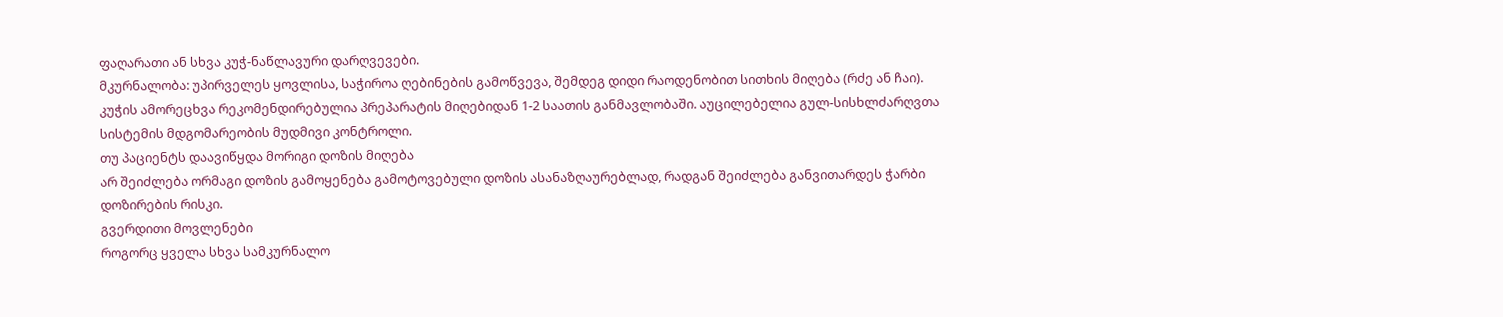ფაღარათი ან სხვა კუჭ-ნაწლავური დარღვევები.
მკურნალობა: უპირველეს ყოვლისა, საჭიროა ღებინების გამოწვევა, შემდეგ დიდი რაოდენობით სითხის მიღება (რძე ან ჩაი). კუჭის ამორეცხვა რეკომენდირებულია პრეპარატის მიღებიდან 1-2 საათის განმავლობაში. აუცილებელია გულ-სისხლძარღვთა სისტემის მდგომარეობის მუდმივი კონტროლი.
თუ პაციენტს დაავიწყდა მორიგი დოზის მიღება
არ შეიძლება ორმაგი დოზის გამოყენება გამოტოვებული დოზის ასანაზღაურებლად, რადგან შეიძლება განვითარდეს ჭარბი დოზირების რისკი.
გვერდითი მოვლენები
როგორც ყველა სხვა სამკურნალო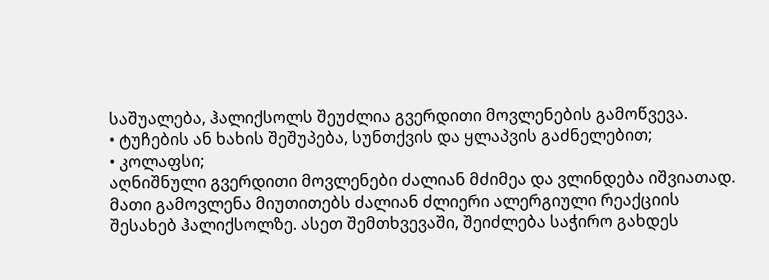საშუალება, ჰალიქსოლს შეუძლია გვერდითი მოვლენების გამოწვევა.
• ტუჩების ან ხახის შეშუპება, სუნთქვის და ყლაპვის გაძნელებით;
• კოლაფსი;
აღნიშნული გვერდითი მოვლენები ძალიან მძიმეა და ვლინდება იშვიათად. მათი გამოვლენა მიუთითებს ძალიან ძლიერი ალერგიული რეაქციის შესახებ ჰალიქსოლზე. ასეთ შემთხვევაში, შეიძლება საჭირო გახდეს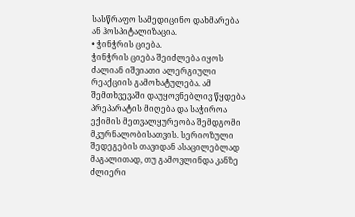სასწრაფო სამედიცინო დახმარება ან ჰოსპიტალიზაცია.
• ჭინჭრის ციება.
ჭინჭრის ციება შეიძლება იყოს ძალიან იშვიათი ალერგიული რეაქციის გამოხატულება. ამ შემთხვევაში დაუყოვნებლივ წყდება პრეპარატის მიღება და საჭიროა ექიმის მეთვალყურეობა შემდგომი მკურნალობისათვის. სერიოზული შედეგების თავიდან ასაცილებლად მაგალითად, თუ გამოვლინდა კანზე ძლიერი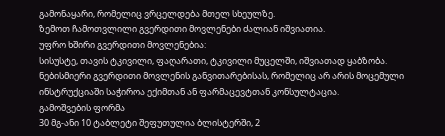გამონაყარი, რომელიც ვრცელდება მთელ სხეულზე.
ზემოთ ჩამოთვლილი გვერდითი მოვლენები ძალიან იშვიათია.
უფრო ხშირი გვერდითი მოვლენებია:
სისუსტე, თავის ტკივილი, ფაღარათი, ტკივილი მუცელში, იშვიათად ყაბზობა.
ნებისმიერი გვერდითი მოვლენის განვითარებისას, რომელიც არ არის მოცემული ინსტრუქციაში საჭიროა ექიმთან ან ფარმაცევტთან კონსულტაცია.
გამოშვების ფორმა
30 მგ-ანი 10 ტაბლეტი შეფუთულია ბლისტერში, 2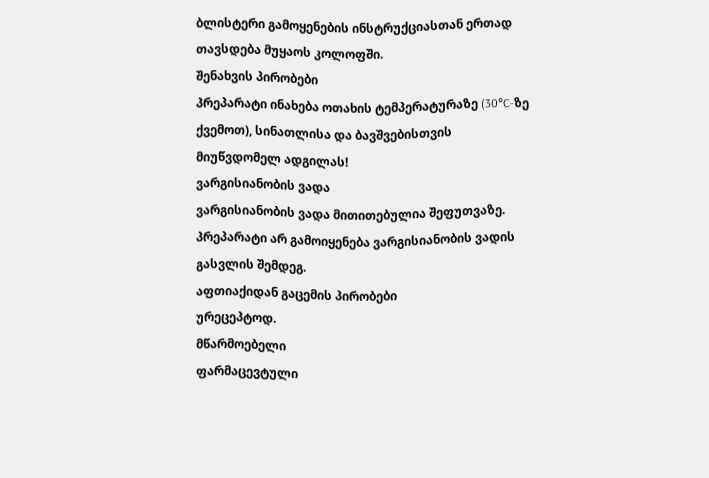ბლისტერი გამოყენების ინსტრუქციასთან ერთად თავსდება მუყაოს კოლოფში.
შენახვის პირობები
პრეპარატი ინახება ოთახის ტემპერატურაზე (30°C-ზე ქვემოთ), სინათლისა და ბავშვებისთვის მიუწვდომელ ადგილას!
ვარგისიანობის ვადა
ვარგისიანობის ვადა მითითებულია შეფუთვაზე.
პრეპარატი არ გამოიყენება ვარგისიანობის ვადის გასვლის შემდეგ.
აფთიაქიდან გაცემის პირობები
ურეცეპტოდ.
მწარმოებელი
ფარმაცევტული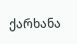ქარხანა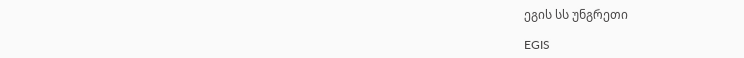ეგის სს უნგრეთი

EGIS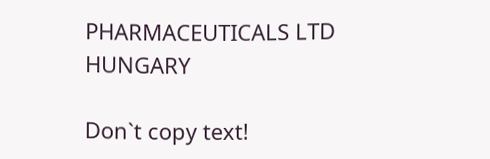PHARMACEUTICALS LTD  HUNGARY

Don`t copy text!